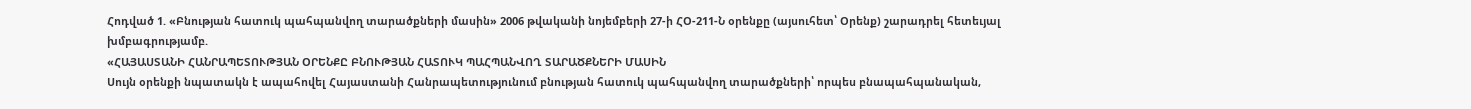Հոդված 1. «Բնության հատուկ պահպանվող տարածքների մասին» 2006 թվականի նոյեմբերի 27-ի ՀՕ-211-Ն օրենքը (այսուհետ՝ Օրենք) շարադրել հետեւյալ խմբագրությամբ.
«ՀԱՅԱՍՏԱՆԻ ՀԱՆՐԱՊԵՏՈՒԹՅԱՆ ՕՐԵՆՔԸ ԲՆՈՒԹՅԱՆ ՀԱՏՈՒԿ ՊԱՀՊԱՆՎՈՂ ՏԱՐԱԾՔՆԵՐԻ ՄԱՍԻՆ
Սույն օրենքի նպատակն է ապահովել Հայաստանի Հանրապետությունում բնության հատուկ պահպանվող տարածքների՝ որպես բնապահպանական,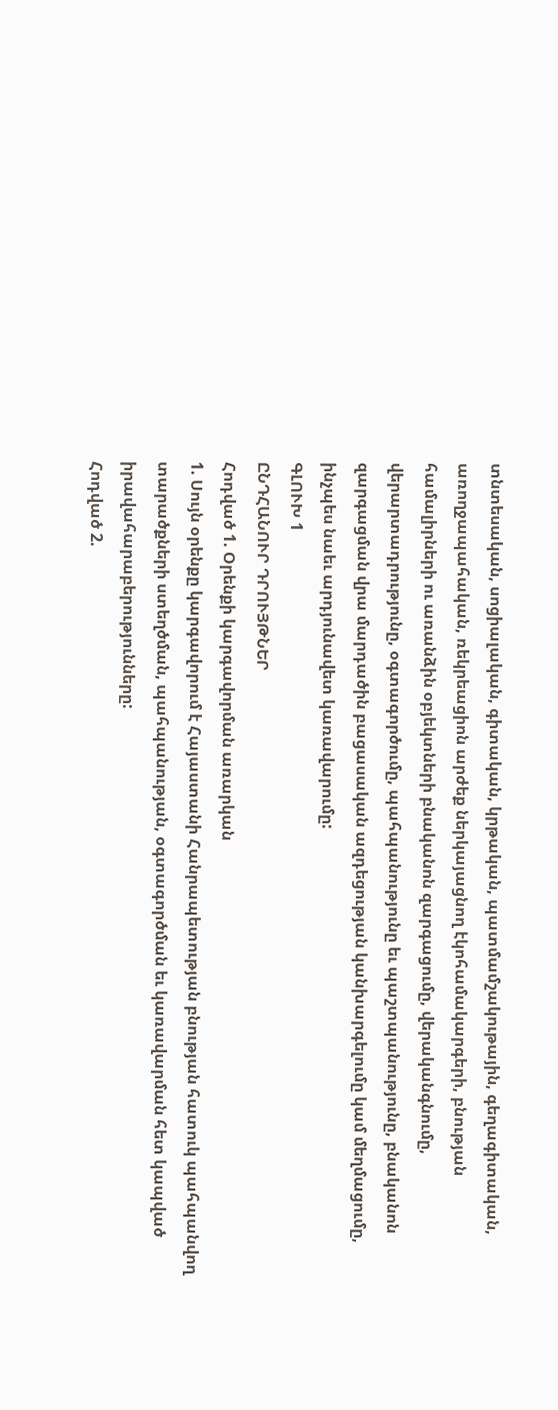տնտեսական, սոցիալական, գիտական, կրթական, պատմամշակութային, գեղագիտական, առողջապահական, ռեկրեացիոն արժեք ներկայացնող էկոհամակարգերի, բնության համալիրների ու առանձին օբյեկտների բնականոն զարգացումը, վերականգնումը, վերարտադրությունը, օգտագործումը, պահպանությունը եւ պաշտպանությունը, բնականոն զարգացման վրա մարդածին բացասական ազդեցության կանխարգելումը կամ մեղմացումը, ինչպես նաեւ արդյունավետ կառավարումը:
ԳԼՈՒԽ 1
ԸՆԴՀԱՆՈՒՐ ԴՐՈՒՅԹՆԵՐ
Հոդված 1. Օրենքի կարգավորման առարկան
1. Սույն օրենքը կարգավորում է Հայաստանի Հանրապետության բնության հատուկ պահպանվող տարածքների ստեղծման, պահպանության, օգտագործման եւ կառավարման հետ կապված իրավահարաբերությունները:
Հոդված 2.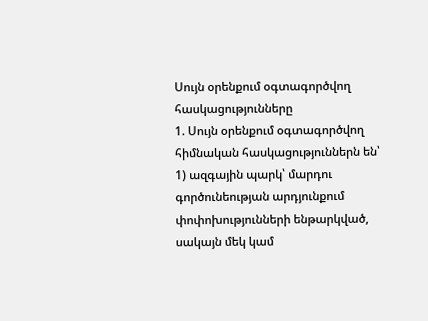Սույն օրենքում օգտագործվող հասկացությունները
1. Սույն օրենքում օգտագործվող հիմնական հասկացություններն են՝
1) ազգային պարկ՝ մարդու գործունեության արդյունքում փոփոխությունների ենթարկված, սակայն մեկ կամ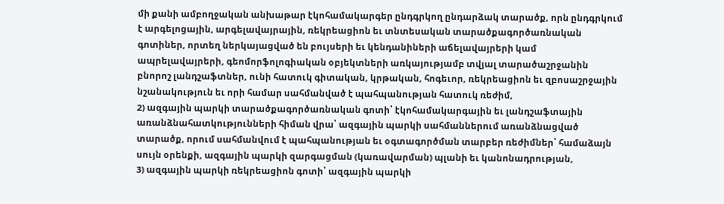մի քանի ամբողջական անխաթար էկոհամակարգեր ընդգրկող ընդարձակ տարածք, որն ընդգրկում է արգելոցային, արգելավայրային, ռեկրեացիոն եւ տնտեսական տարածքագործառնական գոտիներ, որտեղ ներկայացված են բույսերի եւ կենդանիների աճելավայրերի կամ ապրելավայրերի, գեոմորֆոլոգիական օբյեկտների առկայությամբ տվյալ տարածաշրջանին բնորոշ լանդշաֆտներ, ունի հատուկ գիտական, կրթական, հոգեւոր, ռեկրեացիոն եւ զբոսաշրջային նշանակություն եւ որի համար սահմանված է պահպանության հատուկ ռեժիմ,
2) ազգային պարկի տարածքագործառնական գոտի՝ էկոհամակարգային եւ լանդշաֆտային առանձնահատկությունների հիման վրա՝ ազգային պարկի սահմաններում առանձնացված տարածք, որում սահմանվում է պահպանության եւ օգտագործման տարբեր ռեժիմներ՝ համաձայն սույն օրենքի, ազգային պարկի զարգացման (կառավարման) պլանի եւ կանոնադրության,
3) ազգային պարկի ռեկրեացիոն գոտի՝ ազգային պարկի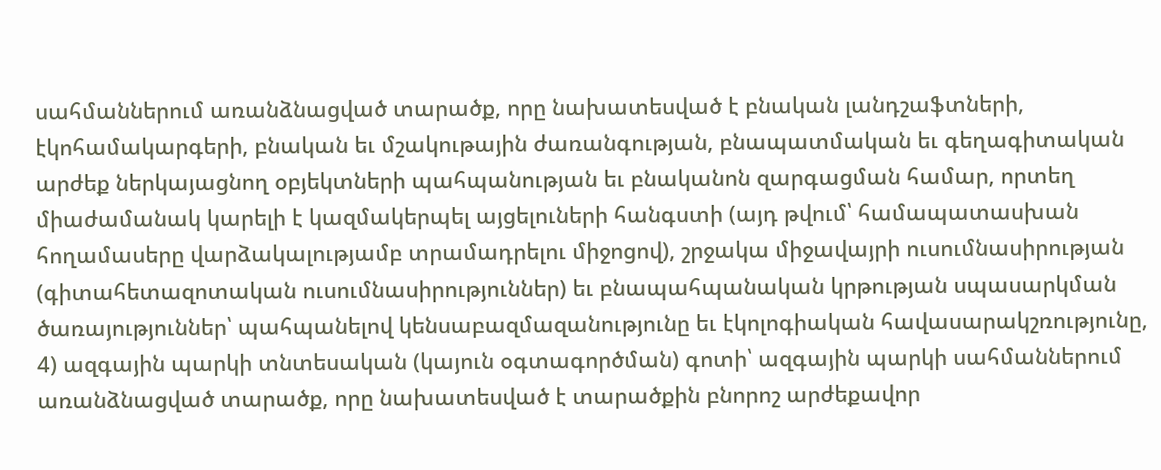սահմաններում առանձնացված տարածք, որը նախատեսված է բնական լանդշաֆտների, էկոհամակարգերի, բնական եւ մշակութային ժառանգության, բնապատմական եւ գեղագիտական արժեք ներկայացնող օբյեկտների պահպանության եւ բնականոն զարգացման համար, որտեղ միաժամանակ կարելի է կազմակերպել այցելուների հանգստի (այդ թվում՝ համապատասխան հողամասերը վարձակալությամբ տրամադրելու միջոցով), շրջակա միջավայրի ուսումնասիրության (գիտահետազոտական ուսումնասիրություններ) եւ բնապահպանական կրթության սպասարկման ծառայություններ՝ պահպանելով կենսաբազմազանությունը եւ էկոլոգիական հավասարակշռությունը,
4) ազգային պարկի տնտեսական (կայուն օգտագործման) գոտի՝ ազգային պարկի սահմաններում առանձնացված տարածք, որը նախատեսված է տարածքին բնորոշ արժեքավոր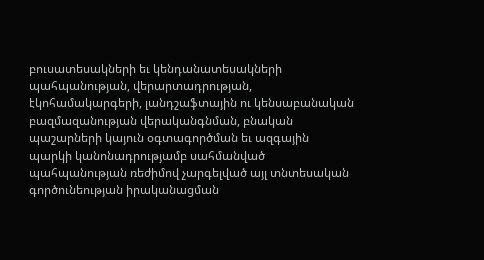բուսատեսակների եւ կենդանատեսակների պահպանության, վերարտադրության, էկոհամակարգերի, լանդշաֆտային ու կենսաբանական բազմազանության վերականգնման, բնական պաշարների կայուն օգտագործման եւ ազգային պարկի կանոնադրությամբ սահմանված պահպանության ռեժիմով չարգելված այլ տնտեսական գործունեության իրականացման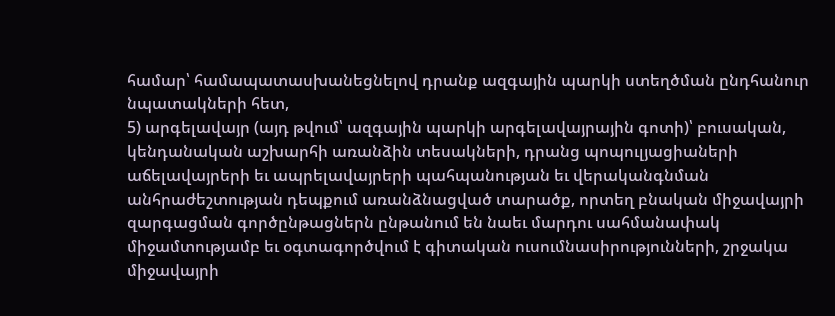համար՝ համապատասխանեցնելով դրանք ազգային պարկի ստեղծման ընդհանուր նպատակների հետ,
5) արգելավայր (այդ թվում՝ ազգային պարկի արգելավայրային գոտի)՝ բուսական, կենդանական աշխարհի առանձին տեսակների, դրանց պոպուլյացիաների աճելավայրերի եւ ապրելավայրերի պահպանության եւ վերականգնման անհրաժեշտության դեպքում առանձնացված տարածք, որտեղ բնական միջավայրի զարգացման գործընթացներն ընթանում են նաեւ մարդու սահմանափակ միջամտությամբ եւ օգտագործվում է գիտական ուսումնասիրությունների, շրջակա միջավայրի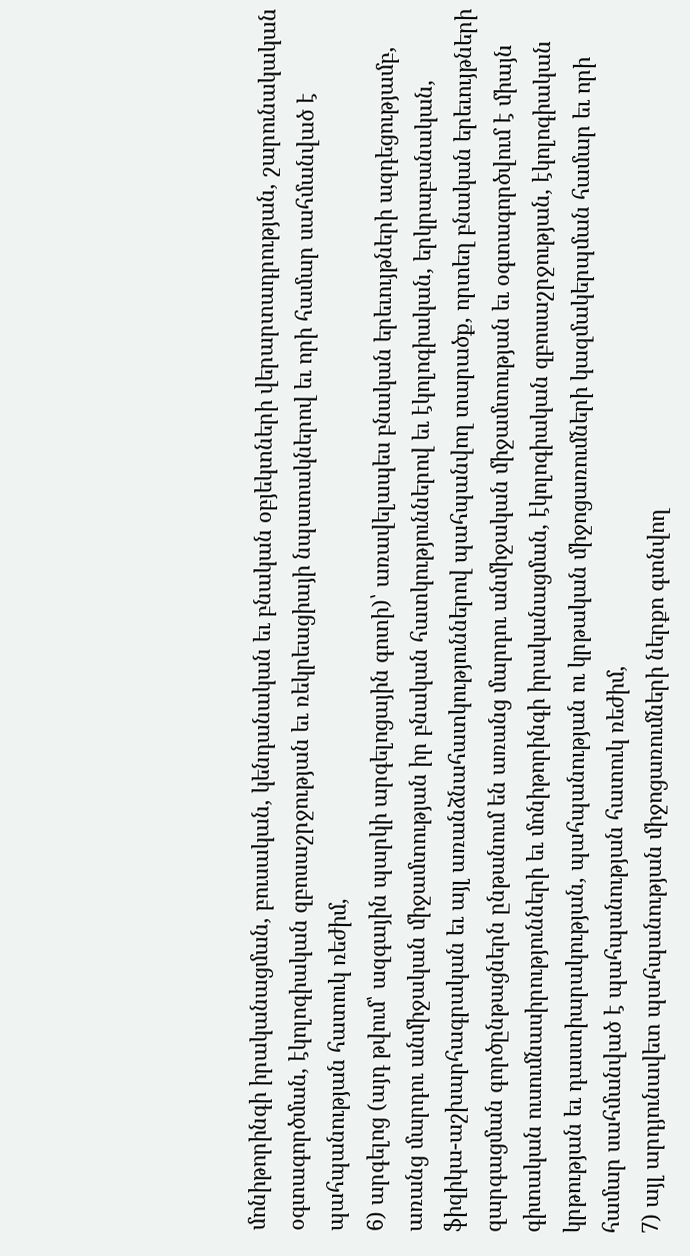մոնիթորինգի իրականացման, բուսական, կենդանական եւ բնական օբյեկտների վերարտադրության, շարունակական օգտագործման, էկոլոգիական զբոսաշրջության եւ ռեկրեացիայի նպատակներով եւ որի համար սահմանված է պահպանության հատուկ ռեժիմ,
6) արգելոց (այդ թվում՝ ազգային պարկի արգելոցային գոտի)՝ առավելապես բնական երեւույթների ազդեցությամբ, առանց մարդու անմիջական միջամտության իր բնական հատկություններով եւ էկոլոգիական, երկրաբանական, ֆիզիկա-աշխարհագրական եւ այլ առանձնահատկություններով պահպանվող տարածք, որտեղ բնական երեւույթների զարգացման գործընթացներն ընթանում են առանց մարդու անմիջական միջամտության եւ օգտագործվում է միայն գիտական ուսումնասիրությունների եւ մոնիթորինգի իրականացման, էկոլոգիական զբոսաշրջության, էկոլոգիական կրթության եւ դաստիարակության, պահպանության ու կրթական միջոցառումների կազմակերպման համար եւ որի համար սահմանված է պահպանության հատուկ ռեժիմ,
7) այլ արդյունավետ պահպանության միջոցառումների ներքո գտնվող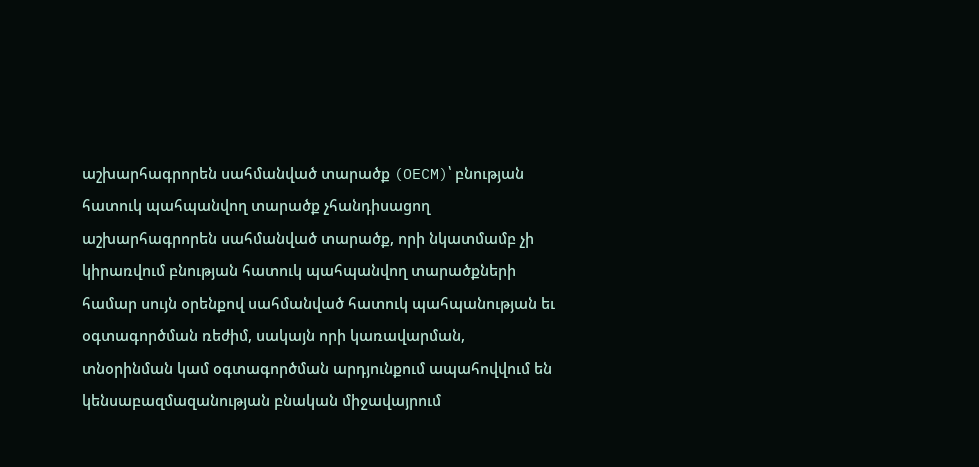աշխարհագրորեն սահմանված տարածք (OECM)՝ բնության հատուկ պահպանվող տարածք չհանդիսացող աշխարհագրորեն սահմանված տարածք, որի նկատմամբ չի կիրառվում բնության հատուկ պահպանվող տարածքների համար սույն օրենքով սահմանված հատուկ պահպանության եւ օգտագործման ռեժիմ, սակայն որի կառավարման, տնօրինման կամ օգտագործման արդյունքում ապահովվում են կենսաբազմազանության բնական միջավայրում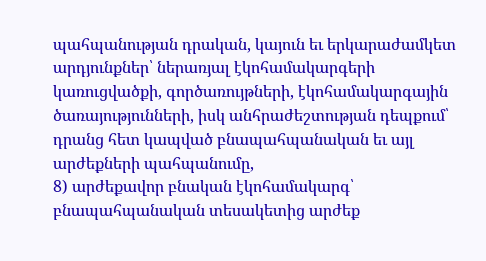պահպանության դրական, կայուն եւ երկարաժամկետ արդյունքներ՝ ներառյալ էկոհամակարգերի կառուցվածքի, գործառույթների, էկոհամակարգային ծառայությունների, իսկ անհրաժեշտության դեպքում՝ դրանց հետ կապված բնապահպանական եւ այլ արժեքների պահպանումը,
8) արժեքավոր բնական էկոհամակարգ՝ բնապահպանական տեսակետից արժեք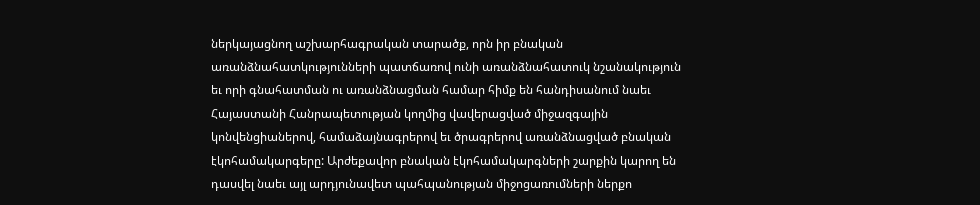ներկայացնող աշխարհագրական տարածք, որն իր բնական առանձնահատկությունների պատճառով ունի առանձնահատուկ նշանակություն եւ որի գնահատման ու առանձնացման համար հիմք են հանդիսանում նաեւ Հայաստանի Հանրապետության կողմից վավերացված միջազգային կոնվենցիաներով, համաձայնագրերով եւ ծրագրերով առանձնացված բնական էկոհամակարգերը: Արժեքավոր բնական էկոհամակարգների շարքին կարող են դասվել նաեւ այլ արդյունավետ պահպանության միջոցառումների ներքո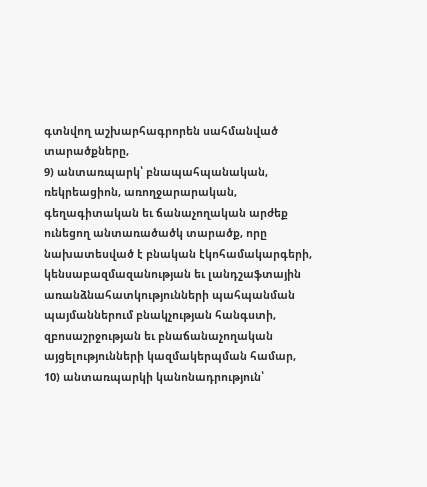գտնվող աշխարհագրորեն սահմանված տարածքները,
9) անտառպարկ՝ բնապահպանական, ռեկրեացիոն, առողջարարական, գեղագիտական եւ ճանաչողական արժեք ունեցող անտառածածկ տարածք, որը նախատեսված է բնական էկոհամակարգերի, կենսաբազմազանության եւ լանդշաֆտային առանձնահատկությունների պահպանման պայմաններում բնակչության հանգստի, զբոսաշրջության եւ բնաճանաչողական այցելությունների կազմակերպման համար,
10) անտառպարկի կանոնադրություն՝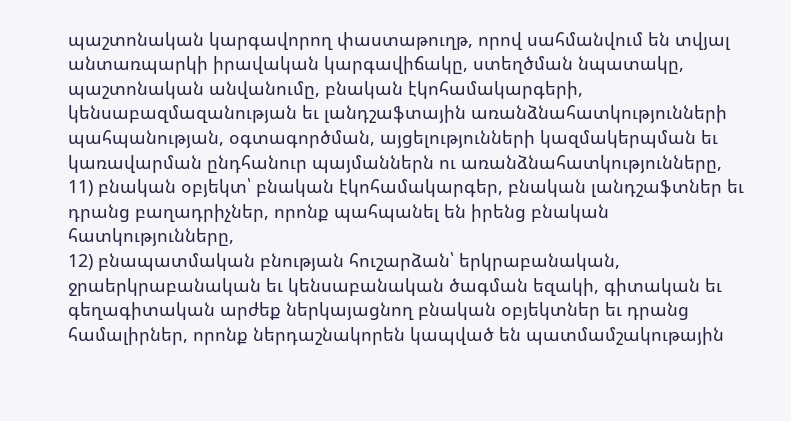պաշտոնական կարգավորող փաստաթուղթ, որով սահմանվում են տվյալ անտառպարկի իրավական կարգավիճակը, ստեղծման նպատակը, պաշտոնական անվանումը, բնական էկոհամակարգերի, կենսաբազմազանության եւ լանդշաֆտային առանձնահատկությունների պահպանության, օգտագործման, այցելությունների կազմակերպման եւ կառավարման ընդհանուր պայմաններն ու առանձնահատկությունները,
11) բնական օբյեկտ՝ բնական էկոհամակարգեր, բնական լանդշաֆտներ եւ դրանց բաղադրիչներ, որոնք պահպանել են իրենց բնական հատկությունները,
12) բնապատմական բնության հուշարձան՝ երկրաբանական, ջրաերկրաբանական եւ կենսաբանական ծագման եզակի, գիտական եւ գեղագիտական արժեք ներկայացնող բնական օբյեկտներ եւ դրանց համալիրներ, որոնք ներդաշնակորեն կապված են պատմամշակութային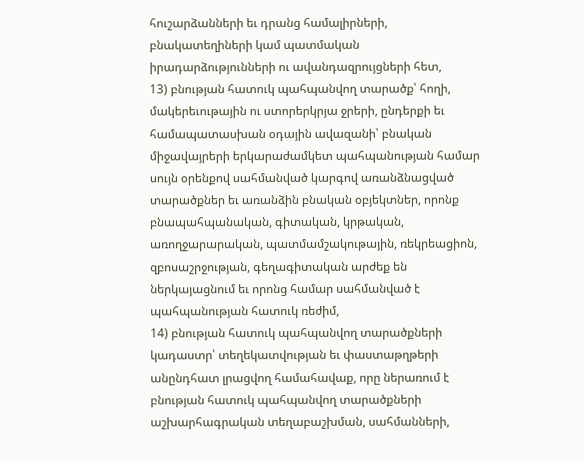հուշարձանների եւ դրանց համալիրների, բնակատեղիների կամ պատմական իրադարձությունների ու ավանդազրույցների հետ,
13) բնության հատուկ պահպանվող տարածք՝ հողի, մակերեւութային ու ստորերկրյա ջրերի, ընդերքի եւ համապատասխան օդային ավազանի՝ բնական միջավայրերի երկարաժամկետ պահպանության համար սույն օրենքով սահմանված կարգով առանձնացված տարածքներ եւ առանձին բնական օբյեկտներ, որոնք բնապահպանական, գիտական, կրթական, առողջարարական, պատմամշակութային, ռեկրեացիոն, զբոսաշրջության, գեղագիտական արժեք են ներկայացնում եւ որոնց համար սահմանված է պահպանության հատուկ ռեժիմ,
14) բնության հատուկ պահպանվող տարածքների կադաստր՝ տեղեկատվության եւ փաստաթղթերի անընդհատ լրացվող համահավաք, որը ներառում է բնության հատուկ պահպանվող տարածքների աշխարհագրական տեղաբաշխման, սահմանների,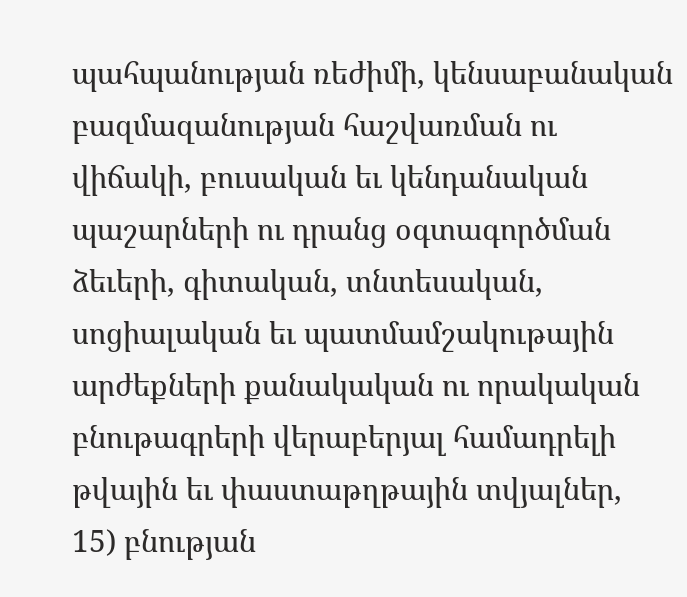պահպանության ռեժիմի, կենսաբանական բազմազանության հաշվառման ու վիճակի, բուսական եւ կենդանական պաշարների ու դրանց օգտագործման ձեւերի, գիտական, տնտեսական, սոցիալական եւ պատմամշակութային արժեքների քանակական ու որակական բնութագրերի վերաբերյալ համադրելի թվային եւ փաստաթղթային տվյալներ,
15) բնության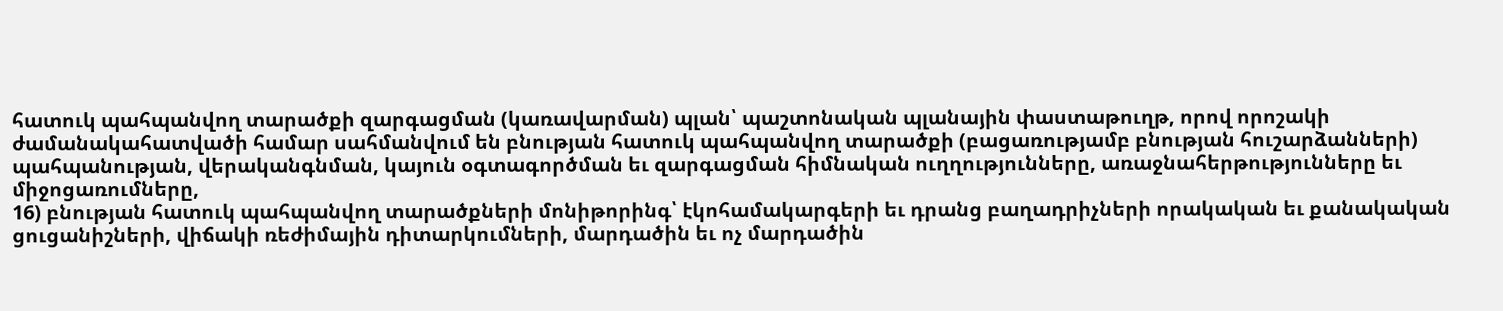հատուկ պահպանվող տարածքի զարգացման (կառավարման) պլան՝ պաշտոնական պլանային փաստաթուղթ, որով որոշակի ժամանակահատվածի համար սահմանվում են բնության հատուկ պահպանվող տարածքի (բացառությամբ բնության հուշարձանների) պահպանության, վերականգնման, կայուն օգտագործման եւ զարգացման հիմնական ուղղությունները, առաջնահերթությունները եւ միջոցառումները,
16) բնության հատուկ պահպանվող տարածքների մոնիթորինգ՝ էկոհամակարգերի եւ դրանց բաղադրիչների որակական եւ քանակական ցուցանիշների, վիճակի ռեժիմային դիտարկումների, մարդածին եւ ոչ մարդածին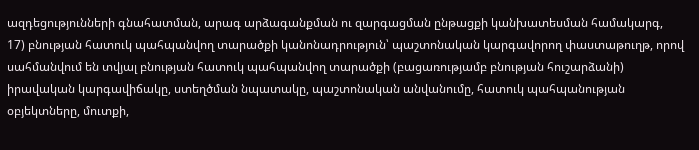ազդեցությունների գնահատման, արագ արձագանքման ու զարգացման ընթացքի կանխատեսման համակարգ,
17) բնության հատուկ պահպանվող տարածքի կանոնադրություն՝ պաշտոնական կարգավորող փաստաթուղթ, որով սահմանվում են տվյալ բնության հատուկ պահպանվող տարածքի (բացառությամբ բնության հուշարձանի) իրավական կարգավիճակը, ստեղծման նպատակը, պաշտոնական անվանումը, հատուկ պահպանության օբյեկտները, մուտքի,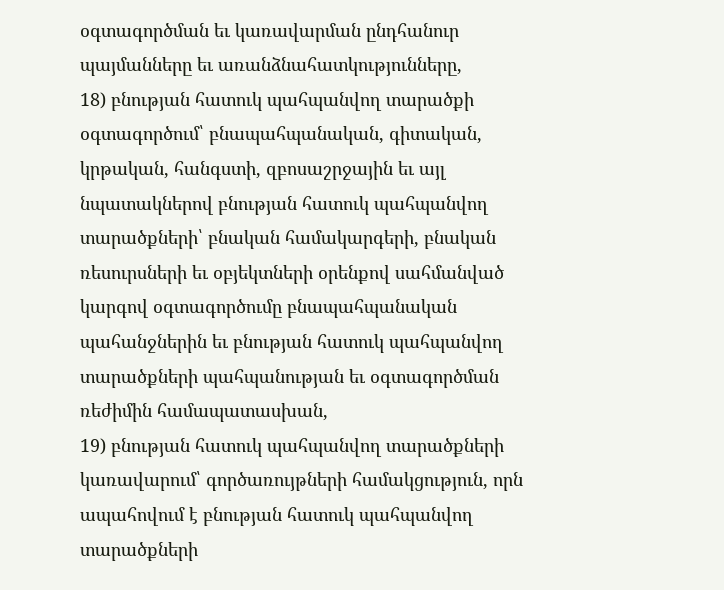օգտագործման եւ կառավարման ընդհանուր պայմանները եւ առանձնահատկությունները,
18) բնության հատուկ պահպանվող տարածքի օգտագործում՝ բնապահպանական, գիտական, կրթական, հանգստի, զբոսաշրջային եւ այլ նպատակներով բնության հատուկ պահպանվող տարածքների՝ բնական համակարգերի, բնական ռեսուրսների եւ օբյեկտների օրենքով սահմանված կարգով օգտագործումը բնապահպանական պահանջներին եւ բնության հատուկ պահպանվող տարածքների պահպանության եւ օգտագործման ռեժիմին համապատասխան,
19) բնության հատուկ պահպանվող տարածքների կառավարում՝ գործառույթների համակցություն, որն ապահովում է բնության հատուկ պահպանվող տարածքների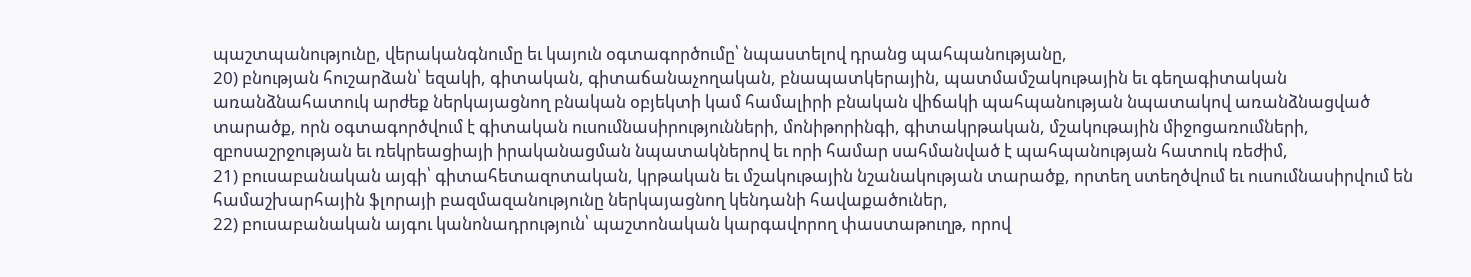պաշտպանությունը, վերականգնումը եւ կայուն օգտագործումը՝ նպաստելով դրանց պահպանությանը,
20) բնության հուշարձան՝ եզակի, գիտական, գիտաճանաչողական, բնապատկերային, պատմամշակութային եւ գեղագիտական առանձնահատուկ արժեք ներկայացնող բնական օբյեկտի կամ համալիրի բնական վիճակի պահպանության նպատակով առանձնացված տարածք, որն օգտագործվում է գիտական ուսումնասիրությունների, մոնիթորինգի, գիտակրթական, մշակութային միջոցառումների, զբոսաշրջության եւ ռեկրեացիայի իրականացման նպատակներով եւ որի համար սահմանված է պահպանության հատուկ ռեժիմ,
21) բուսաբանական այգի՝ գիտահետազոտական, կրթական եւ մշակութային նշանակության տարածք, որտեղ ստեղծվում եւ ուսումնասիրվում են համաշխարհային ֆլորայի բազմազանությունը ներկայացնող կենդանի հավաքածուներ,
22) բուսաբանական այգու կանոնադրություն՝ պաշտոնական կարգավորող փաստաթուղթ, որով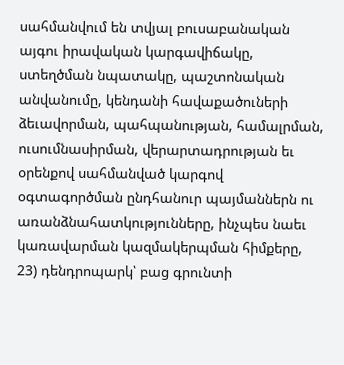սահմանվում են տվյալ բուսաբանական այգու իրավական կարգավիճակը, ստեղծման նպատակը, պաշտոնական անվանումը, կենդանի հավաքածուների ձեւավորման, պահպանության, համալրման, ուսումնասիրման, վերարտադրության եւ օրենքով սահմանված կարգով օգտագործման ընդհանուր պայմաններն ու առանձնահատկությունները, ինչպես նաեւ կառավարման կազմակերպման հիմքերը,
23) դենդրոպարկ՝ բաց գրունտի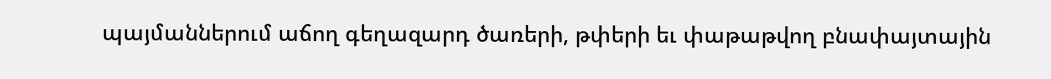պայմաններում աճող գեղազարդ ծառերի, թփերի եւ փաթաթվող բնափայտային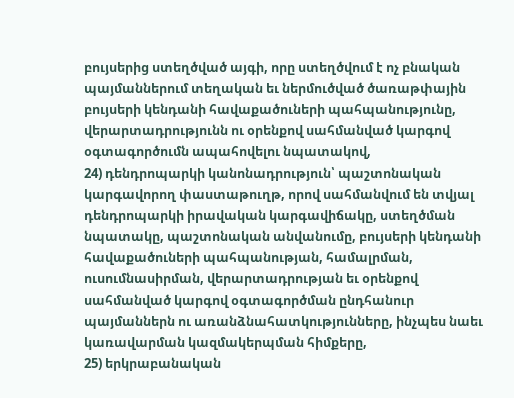բույսերից ստեղծված այգի, որը ստեղծվում է ոչ բնական պայմաններում տեղական եւ ներմուծված ծառաթփային բույսերի կենդանի հավաքածուների պահպանությունը, վերարտադրությունն ու օրենքով սահմանված կարգով օգտագործումն ապահովելու նպատակով,
24) դենդրոպարկի կանոնադրություն՝ պաշտոնական կարգավորող փաստաթուղթ, որով սահմանվում են տվյալ դենդրոպարկի իրավական կարգավիճակը, ստեղծման նպատակը, պաշտոնական անվանումը, բույսերի կենդանի հավաքածուների պահպանության, համալրման, ուսումնասիրման, վերարտադրության եւ օրենքով սահմանված կարգով օգտագործման ընդհանուր պայմաններն ու առանձնահատկությունները, ինչպես նաեւ կառավարման կազմակերպման հիմքերը,
25) երկրաբանական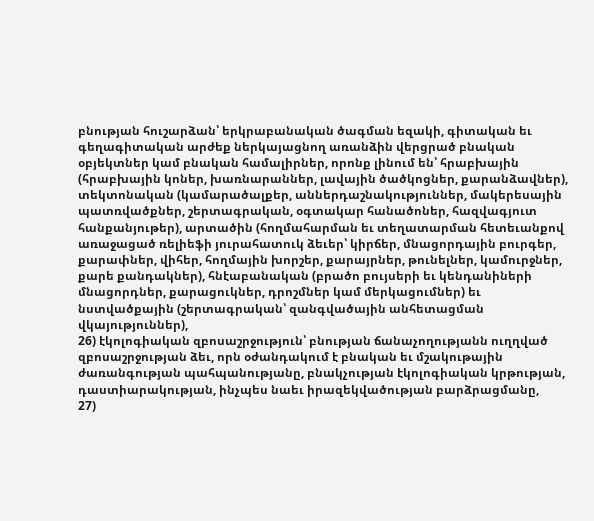բնության հուշարձան՝ երկրաբանական ծագման եզակի, գիտական եւ գեղագիտական արժեք ներկայացնող առանձին վերցրած բնական օբյեկտներ կամ բնական համալիրներ, որոնք լինում են՝ հրաբխային (հրաբխային կոներ, խառնարաններ, լավային ծածկոցներ, քարանձավներ), տեկտոնական (կամարածալքեր, աններդաշնակություններ, մակերեսային պատռվածքներ, շերտագրական, օգտակար հանածոներ, հազվագյուտ հանքանյութեր), արտածին (հողմահարման եւ տեղատարման հետեւանքով առաջացած ռելիեֆի յուրահատուկ ձեւեր՝ կիրճեր, մնացորդային բուրգեր, քարափներ, վիհեր, հողմային խորշեր, քարայրներ, թունելներ, կամուրջներ, քարե քանդակներ), հնէաբանական (բրածո բույսերի եւ կենդանիների մնացորդներ, քարացուկներ, դրոշմներ կամ մերկացումներ) եւ նստվածքային (շերտագրական՝ զանգվածային անհետացման վկայություններ),
26) էկոլոգիական զբոսաշրջություն՝ բնության ճանաչողությանն ուղղված զբոսաշրջության ձեւ, որն օժանդակում է բնական եւ մշակութային ժառանգության պահպանությանը, բնակչության էկոլոգիական կրթության, դաստիարակության, ինչպես նաեւ իրազեկվածության բարձրացմանը,
27)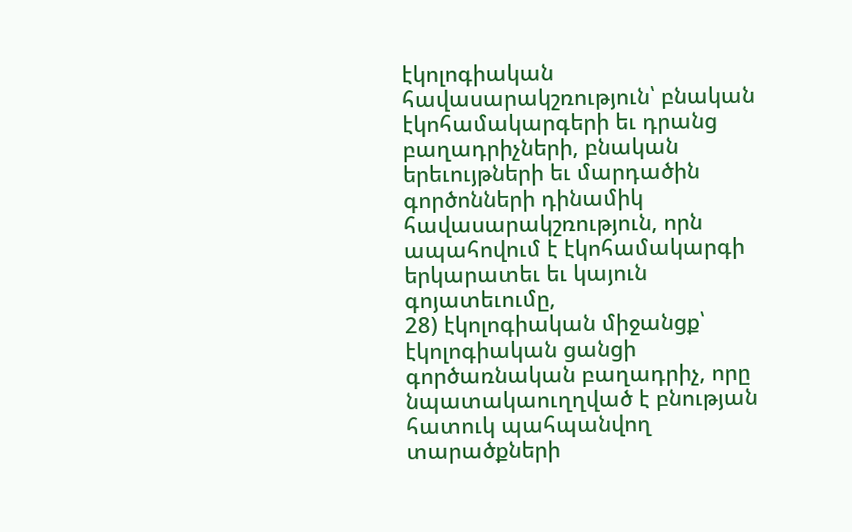էկոլոգիական հավասարակշռություն՝ բնական էկոհամակարգերի եւ դրանց բաղադրիչների, բնական երեւույթների եւ մարդածին գործոնների դինամիկ հավասարակշռություն, որն ապահովում է էկոհամակարգի երկարատեւ եւ կայուն գոյատեւումը,
28) էկոլոգիական միջանցք՝ էկոլոգիական ցանցի գործառնական բաղադրիչ, որը նպատակաուղղված է բնության հատուկ պահպանվող տարածքների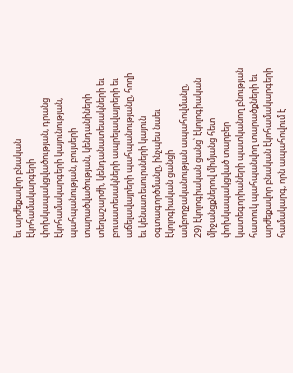եւ արժեքավոր բնական էկոհամակարգերի փոխկապակցվածության, դրանց էկոհամակարգերի կայունության, պահպանության, բույսերի տարածվածության, կենդանիների տեղաշարժի, կենդանատեսակների եւ բուսատեսակների ապրելավայրերի եւ աճելավայրերի պահպանությանը, հողի եւ կենսառեսուրսների կայուն օգտագործմանը, ինչպես նաեւ էկոլոգիական ցանցի ամբողջականության ապահովմանը,
29) էկոլոգիական ցանց՝ էկոլոգիական միջանցքներով միմյանց հետ փոխկապակցված տարբեր կատեգորիաների պատկանող բնության հատուկ պահպանվող տարածքների եւ արժեքավոր բնական էկոհամակարգերի համակարգ, որն ապահովում է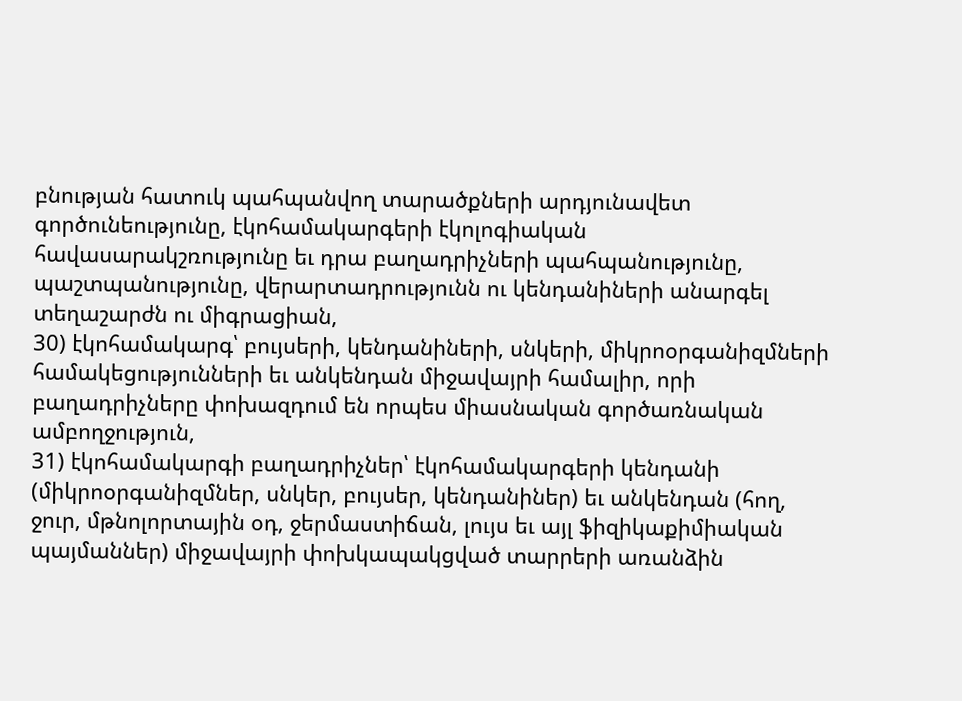բնության հատուկ պահպանվող տարածքների արդյունավետ գործունեությունը, էկոհամակարգերի էկոլոգիական հավասարակշռությունը եւ դրա բաղադրիչների պահպանությունը, պաշտպանությունը, վերարտադրությունն ու կենդանիների անարգել տեղաշարժն ու միգրացիան,
30) էկոհամակարգ՝ բույսերի, կենդանիների, սնկերի, միկրոօրգանիզմների համակեցությունների եւ անկենդան միջավայրի համալիր, որի բաղադրիչները փոխազդում են որպես միասնական գործառնական ամբողջություն,
31) էկոհամակարգի բաղադրիչներ՝ էկոհամակարգերի կենդանի (միկրոօրգանիզմներ, սնկեր, բույսեր, կենդանիներ) եւ անկենդան (հող, ջուր, մթնոլորտային օդ, ջերմաստիճան, լույս եւ այլ ֆիզիկաքիմիական պայմաններ) միջավայրի փոխկապակցված տարրերի առանձին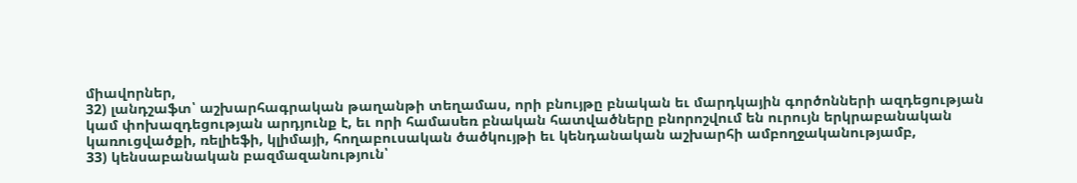միավորներ,
32) լանդշաֆտ՝ աշխարհագրական թաղանթի տեղամաս, որի բնույթը բնական եւ մարդկային գործոնների ազդեցության կամ փոխազդեցության արդյունք է, եւ որի համասեռ բնական հատվածները բնորոշվում են ուրույն երկրաբանական կառուցվածքի, ռելիեֆի, կլիմայի, հողաբուսական ծածկույթի եւ կենդանական աշխարհի ամբողջականությամբ,
33) կենսաբանական բազմազանություն՝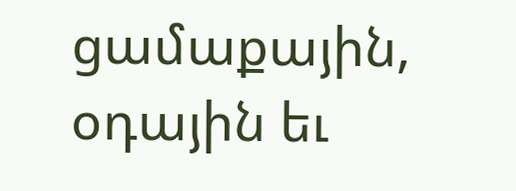ցամաքային, օդային եւ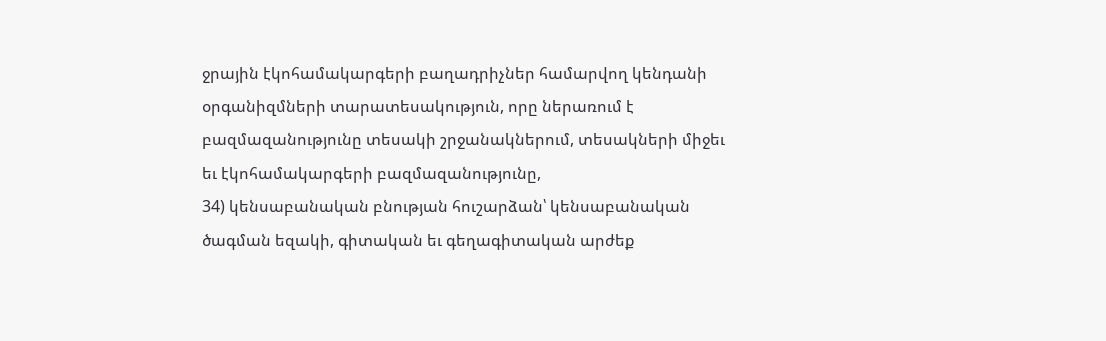ջրային էկոհամակարգերի բաղադրիչներ համարվող կենդանի օրգանիզմների տարատեսակություն, որը ներառում է բազմազանությունը տեսակի շրջանակներում, տեսակների միջեւ եւ էկոհամակարգերի բազմազանությունը,
34) կենսաբանական բնության հուշարձան՝ կենսաբանական ծագման եզակի, գիտական եւ գեղագիտական արժեք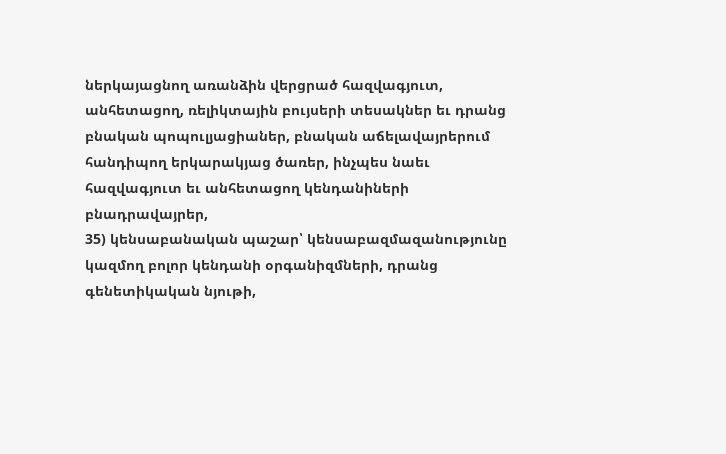ներկայացնող առանձին վերցրած հազվագյուտ, անհետացող, ռելիկտային բույսերի տեսակներ եւ դրանց բնական պոպուլյացիաներ, բնական աճելավայրերում հանդիպող երկարակյաց ծառեր, ինչպես նաեւ հազվագյուտ եւ անհետացող կենդանիների բնադրավայրեր,
35) կենսաբանական պաշար՝ կենսաբազմազանությունը կազմող բոլոր կենդանի օրգանիզմների, դրանց գենետիկական նյութի,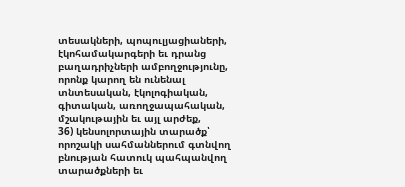տեսակների, պոպուլյացիաների, էկոհամակարգերի եւ դրանց բաղադրիչների ամբողջությունը, որոնք կարող են ունենալ տնտեսական, էկոլոգիական, գիտական, առողջապահական, մշակութային եւ այլ արժեք,
36) կենսոլորտային տարածք՝ որոշակի սահմաններում գտնվող բնության հատուկ պահպանվող տարածքների եւ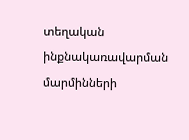տեղական ինքնակառավարման մարմինների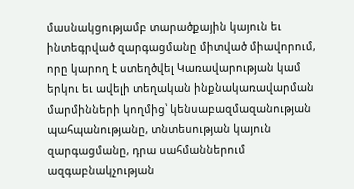մասնակցությամբ տարածքային կայուն եւ ինտեգրված զարգացմանը միտված միավորում, որը կարող է ստեղծվել Կառավարության կամ երկու եւ ավելի տեղական ինքնակառավարման մարմինների կողմից՝ կենսաբազմազանության պահպանությանը, տնտեսության կայուն զարգացմանը, դրա սահմաններում ազգաբնակչության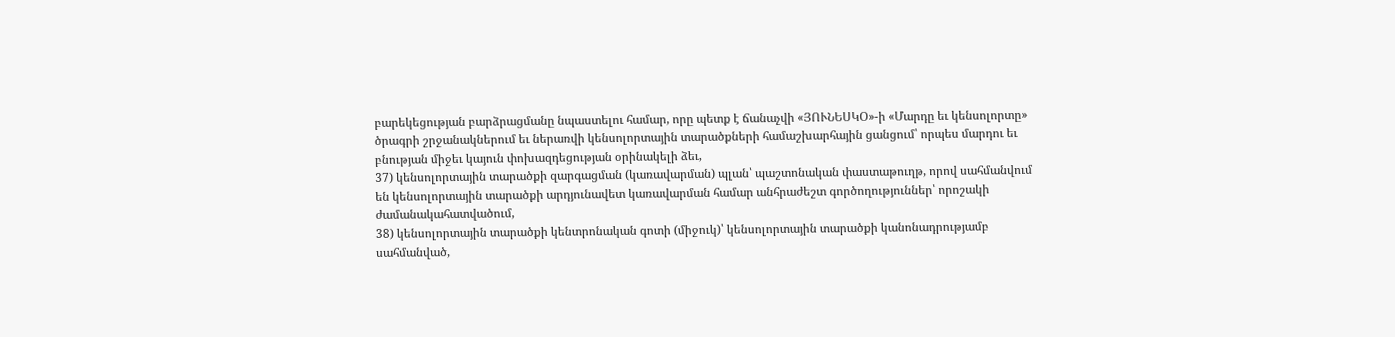բարեկեցության բարձրացմանը նպաստելու համար, որը պետք է ճանաչվի «ՅՈՒՆԵՍԿՕ»-ի «Մարդը եւ կենսոլորտը» ծրագրի շրջանակներում եւ ներառվի կենսոլորտային տարածքների համաշխարհային ցանցում՝ որպես մարդու եւ բնության միջեւ կայուն փոխազդեցության օրինակելի ձեւ,
37) կենսոլորտային տարածքի զարգացման (կառավարման) պլան՝ պաշտոնական փաստաթուղթ, որով սահմանվում են կենսոլորտային տարածքի արդյունավետ կառավարման համար անհրաժեշտ գործողություններ՝ որոշակի ժամանակահատվածում,
38) կենսոլորտային տարածքի կենտրոնական գոտի (միջուկ)՝ կենսոլորտային տարածքի կանոնադրությամբ սահմանված,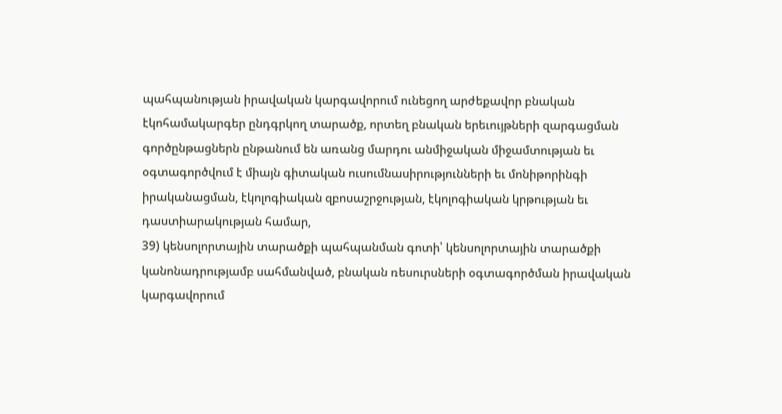պահպանության իրավական կարգավորում ունեցող արժեքավոր բնական էկոհամակարգեր ընդգրկող տարածք, որտեղ բնական երեւույթների զարգացման գործընթացներն ընթանում են առանց մարդու անմիջական միջամտության եւ օգտագործվում է միայն գիտական ուսումնասիրությունների եւ մոնիթորինգի իրականացման, էկոլոգիական զբոսաշրջության, էկոլոգիական կրթության եւ դաստիարակության համար,
39) կենսոլորտային տարածքի պահպանման գոտի՝ կենսոլորտային տարածքի կանոնադրությամբ սահմանված, բնական ռեսուրսների օգտագործման իրավական կարգավորում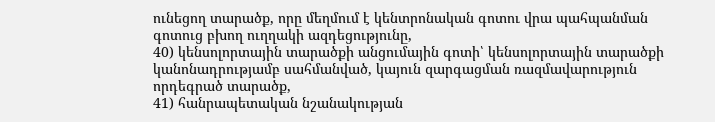ունեցող տարածք, որը մեղմում է կենտրոնական գոտու վրա պահպանման գոտուց բխող ուղղակի ազդեցությունը,
40) կենսոլորտային տարածքի անցումային գոտի՝ կենսոլորտային տարածքի կանոնադրությամբ սահմանված, կայուն զարգացման ռազմավարություն որդեգրած տարածք,
41) հանրապետական նշանակության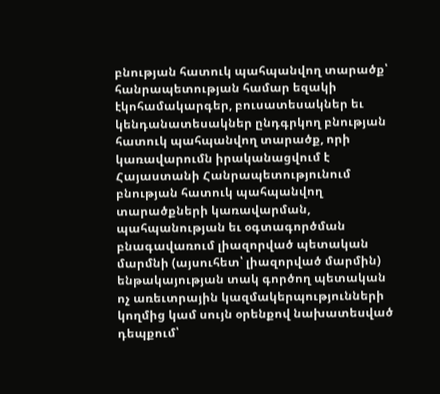բնության հատուկ պահպանվող տարածք՝ հանրապետության համար եզակի էկոհամակարգեր, բուսատեսակներ եւ կենդանատեսակներ ընդգրկող բնության հատուկ պահպանվող տարածք, որի կառավարումն իրականացվում է Հայաստանի Հանրապետությունում բնության հատուկ պահպանվող տարածքների կառավարման, պահպանության եւ օգտագործման բնագավառում լիազորված պետական մարմնի (այսուհետ՝ լիազորված մարմին) ենթակայության տակ գործող պետական ոչ առեւտրային կազմակերպությունների կողմից կամ սույն օրենքով նախատեսված դեպքում՝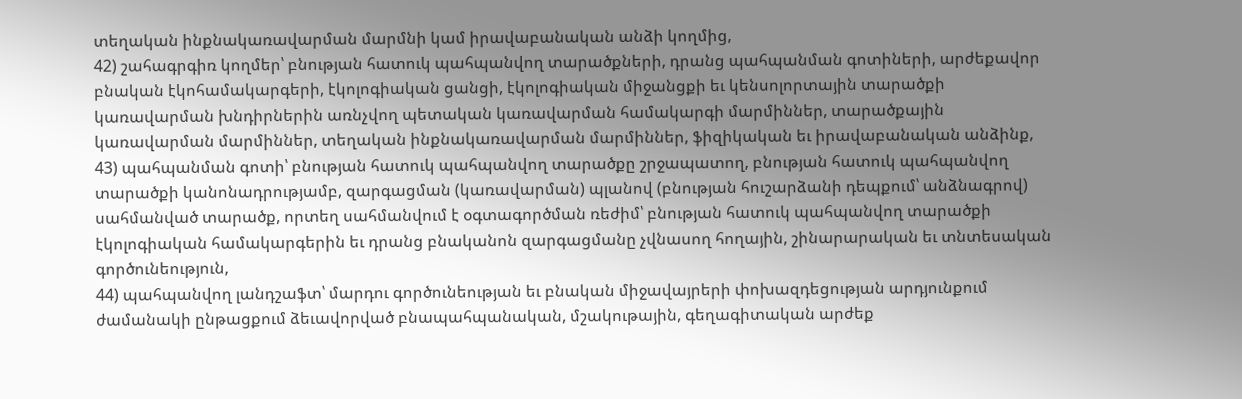տեղական ինքնակառավարման մարմնի կամ իրավաբանական անձի կողմից,
42) շահագրգիռ կողմեր՝ բնության հատուկ պահպանվող տարածքների, դրանց պահպանման գոտիների, արժեքավոր բնական էկոհամակարգերի, էկոլոգիական ցանցի, էկոլոգիական միջանցքի եւ կենսոլորտային տարածքի կառավարման խնդիրներին առնչվող պետական կառավարման համակարգի մարմիններ, տարածքային կառավարման մարմիններ, տեղական ինքնակառավարման մարմիններ, ֆիզիկական եւ իրավաբանական անձինք,
43) պահպանման գոտի՝ բնության հատուկ պահպանվող տարածքը շրջապատող, բնության հատուկ պահպանվող տարածքի կանոնադրությամբ, զարգացման (կառավարման) պլանով (բնության հուշարձանի դեպքում՝ անձնագրով) սահմանված տարածք, որտեղ սահմանվում է օգտագործման ռեժիմ՝ բնության հատուկ պահպանվող տարածքի էկոլոգիական համակարգերին եւ դրանց բնականոն զարգացմանը չվնասող հողային, շինարարական եւ տնտեսական գործունեություն,
44) պահպանվող լանդշաֆտ՝ մարդու գործունեության եւ բնական միջավայրերի փոխազդեցության արդյունքում ժամանակի ընթացքում ձեւավորված բնապահպանական, մշակութային, գեղագիտական արժեք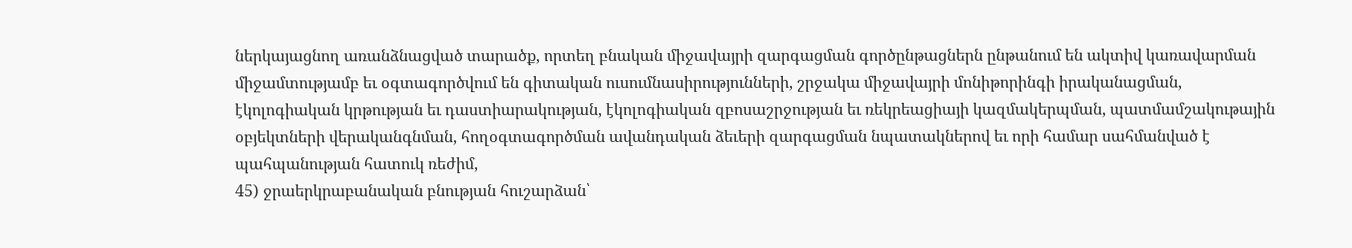ներկայացնող առանձնացված տարածք, որտեղ բնական միջավայրի զարգացման գործընթացներն ընթանում են ակտիվ կառավարման միջամտությամբ եւ օգտագործվում են գիտական ուսումնասիրությունների, շրջակա միջավայրի մոնիթորինգի իրականացման, էկոլոգիական կրթության եւ դաստիարակության, էկոլոգիական զբոսաշրջության եւ ռեկրեացիայի կազմակերպման, պատմամշակութային օբյեկտների վերականգնման, հողօգտագործման ավանդական ձեւերի զարգացման նպատակներով եւ որի համար սահմանված է պահպանության հատուկ ռեժիմ,
45) ջրաերկրաբանական բնության հուշարձան՝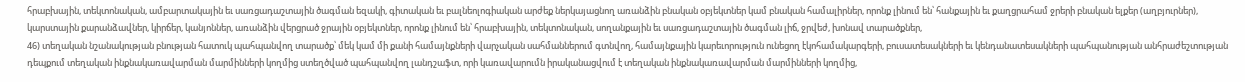հրաբխային, տեկտոնական, ամբարտակային եւ սառցադաշտային ծագման եզակի, գիտական եւ բալնեոլոգիական արժեք ներկայացնող առանձին բնական օբյեկտներ կամ բնական համալիրներ, որոնք լինում են՝ հանքային եւ քաղցրահամ ջրերի բնական ելքեր (աղբյուրներ), կարստային քարանձավներ, կիրճեր, կանյոններ, առանձին վերցրած ջրային օբյեկտներ, որոնք լինում են՝ հրաբխային, տեկտոնական, սողանքային եւ սառցադաշտային ծագման լիճ, ջրվեժ, խոնավ տարածքներ,
46) տեղական նշանակության բնության հատուկ պահպանվող տարածք՝ մեկ կամ մի քանի համայնքների վարչական սահմաններում գտնվող, համայնքային կարեւորություն ունեցող էկոհամակարգերի, բուսատեսակների եւ կենդանատեսակների պահպանության անհրաժեշտության դեպքում տեղական ինքնակառավարման մարմինների կողմից ստեղծված պահպանվող լանդշաֆտ, որի կառավարումն իրականացվում է տեղական ինքնակառավարման մարմինների կողմից,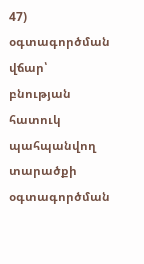47) օգտագործման վճար՝ բնության հատուկ պահպանվող տարածքի օգտագործման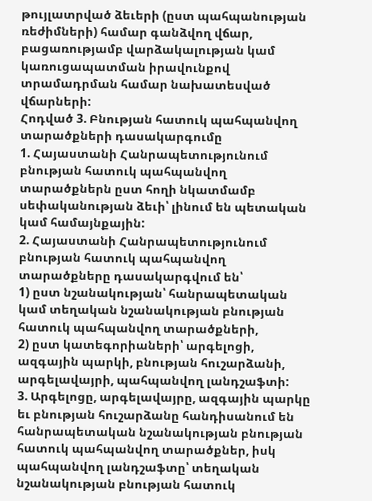թույլատրված ձեւերի (ըստ պահպանության ռեժիմների) համար գանձվող վճար, բացառությամբ վարձակալության կամ կառուցապատման իրավունքով տրամադրման համար նախատեսված վճարների:
Հոդված 3. Բնության հատուկ պահպանվող տարածքների դասակարգումը
1. Հայաստանի Հանրապետությունում բնության հատուկ պահպանվող տարածքներն ըստ հողի նկատմամբ սեփականության ձեւի՝ լինում են պետական կամ համայնքային:
2. Հայաստանի Հանրապետությունում բնության հատուկ պահպանվող տարածքները դասակարգվում են՝
1) ըստ նշանակության՝ հանրապետական կամ տեղական նշանակության բնության հատուկ պահպանվող տարածքների,
2) ըստ կատեգորիաների՝ արգելոցի, ազգային պարկի, բնության հուշարձանի, արգելավայրի, պահպանվող լանդշաֆտի:
3. Արգելոցը, արգելավայրը, ազգային պարկը եւ բնության հուշարձանը հանդիսանում են հանրապետական նշանակության բնության հատուկ պահպանվող տարածքներ, իսկ պահպանվող լանդշաֆտը՝ տեղական նշանակության բնության հատուկ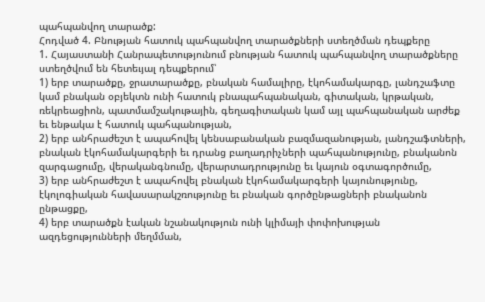պահպանվող տարածք:
Հոդված 4. Բնության հատուկ պահպանվող տարածքների ստեղծման դեպքերը
1. Հայաստանի Հանրապետությունում բնության հատուկ պահպանվող տարածքները ստեղծվում են հետեւյալ դեպքերում՝
1) երբ տարածքը, ջրատարածքը, բնական համալիրը, էկոհամակարգը, լանդշաֆտը կամ բնական օբյեկտն ունի հատուկ բնապահպանական, գիտական, կրթական, ռեկրեացիոն, պատմամշակութային, գեղագիտական կամ այլ պահպանական արժեք եւ ենթակա է հատուկ պահպանության,
2) երբ անհրաժեշտ է ապահովել կենսաբանական բազմազանության, լանդշաֆտների, բնական էկոհամակարգերի եւ դրանց բաղադրիչների պահպանությունը, բնականոն զարգացումը, վերականգնումը, վերարտադրությունը եւ կայուն օգտագործումը,
3) երբ անհրաժեշտ է ապահովել բնական էկոհամակարգերի կայունությունը, էկոլոգիական հավասարակշռությունը եւ բնական գործընթացների բնականոն ընթացքը,
4) երբ տարածքն էական նշանակություն ունի կլիմայի փոփոխության ազդեցությունների մեղմման,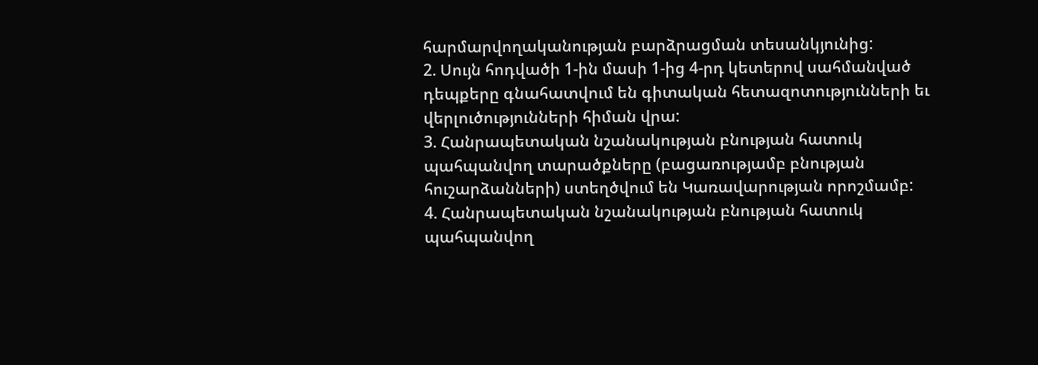հարմարվողականության բարձրացման տեսանկյունից:
2. Սույն հոդվածի 1-ին մասի 1-ից 4-րդ կետերով սահմանված դեպքերը գնահատվում են գիտական հետազոտությունների եւ վերլուծությունների հիման վրա:
3. Հանրապետական նշանակության բնության հատուկ պահպանվող տարածքները (բացառությամբ բնության հուշարձանների) ստեղծվում են Կառավարության որոշմամբ:
4. Հանրապետական նշանակության բնության հատուկ պահպանվող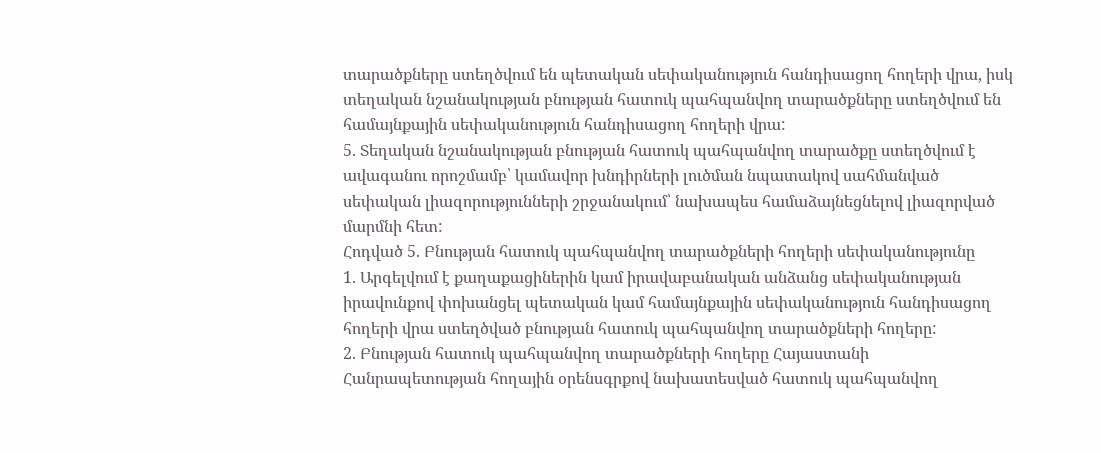տարածքները ստեղծվում են պետական սեփականություն հանդիսացող հողերի վրա, իսկ տեղական նշանակության բնության հատուկ պահպանվող տարածքները ստեղծվում են համայնքային սեփականություն հանդիսացող հողերի վրա:
5. Տեղական նշանակության բնության հատուկ պահպանվող տարածքը ստեղծվում է ավագանու որոշմամբ՝ կամավոր խնդիրների լուծման նպատակով սահմանված սեփական լիազորությունների շրջանակում՝ նախապես համաձայնեցնելով լիազորված մարմնի հետ:
Հոդված 5. Բնության հատուկ պահպանվող տարածքների հողերի սեփականությունը
1. Արգելվում է քաղաքացիներին կամ իրավաբանական անձանց սեփականության իրավունքով փոխանցել պետական կամ համայնքային սեփականություն հանդիսացող հողերի վրա ստեղծված բնության հատուկ պահպանվող տարածքների հողերը:
2. Բնության հատուկ պահպանվող տարածքների հողերը Հայաստանի Հանրապետության հողային օրենսգրքով նախատեսված հատուկ պահպանվող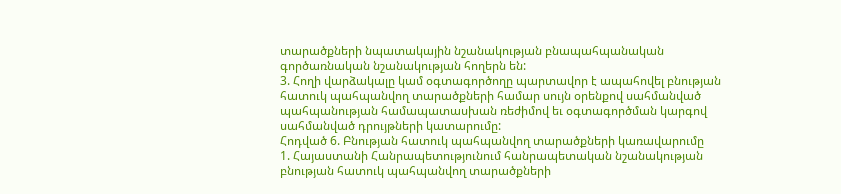տարածքների նպատակային նշանակության բնապահպանական գործառնական նշանակության հողերն են:
3. Հողի վարձակալը կամ օգտագործողը պարտավոր է ապահովել բնության հատուկ պահպանվող տարածքների համար սույն օրենքով սահմանված պահպանության համապատասխան ռեժիմով եւ օգտագործման կարգով սահմանված դրույթների կատարումը:
Հոդված 6. Բնության հատուկ պահպանվող տարածքների կառավարումը
1. Հայաստանի Հանրապետությունում հանրապետական նշանակության բնության հատուկ պահպանվող տարածքների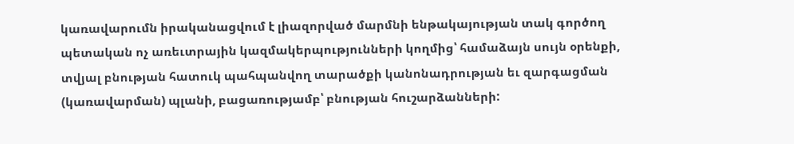կառավարումն իրականացվում է լիազորված մարմնի ենթակայության տակ գործող պետական ոչ առեւտրային կազմակերպությունների կողմից՝ համաձայն սույն օրենքի, տվյալ բնության հատուկ պահպանվող տարածքի կանոնադրության եւ զարգացման (կառավարման) պլանի, բացառությամբ՝ բնության հուշարձանների: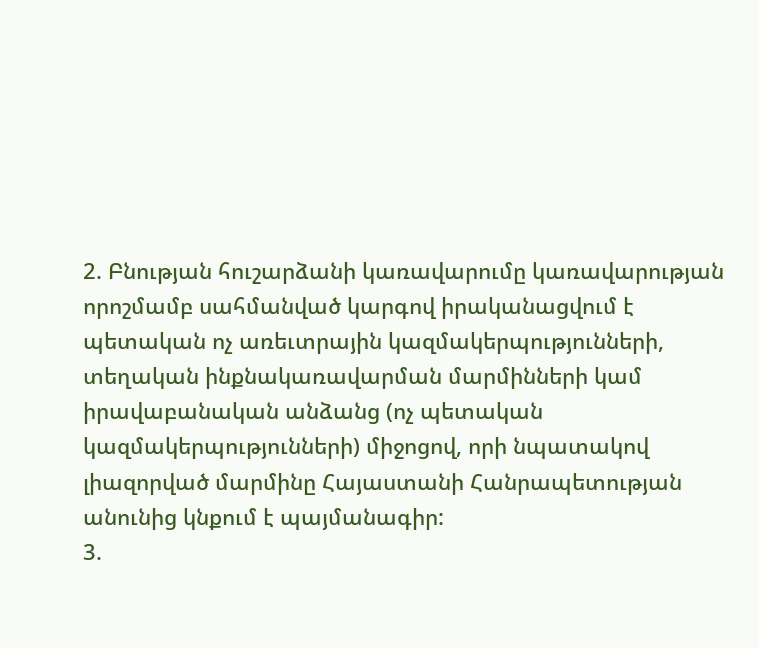2. Բնության հուշարձանի կառավարումը կառավարության որոշմամբ սահմանված կարգով իրականացվում է պետական ոչ առեւտրային կազմակերպությունների, տեղական ինքնակառավարման մարմինների կամ իրավաբանական անձանց (ոչ պետական կազմակերպությունների) միջոցով, որի նպատակով լիազորված մարմինը Հայաստանի Հանրապետության անունից կնքում է պայմանագիր:
3.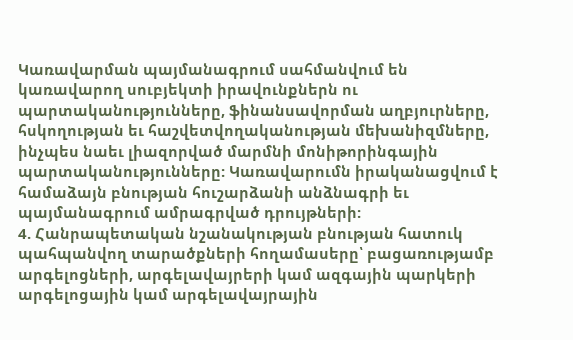Կառավարման պայմանագրում սահմանվում են կառավարող սուբյեկտի իրավունքներն ու պարտականությունները, ֆինանսավորման աղբյուրները, հսկողության եւ հաշվետվողականության մեխանիզմները, ինչպես նաեւ լիազորված մարմնի մոնիթորինգային պարտականությունները: Կառավարումն իրականացվում է համաձայն բնության հուշարձանի անձնագրի եւ պայմանագրում ամրագրված դրույթների:
4. Հանրապետական նշանակության բնության հատուկ պահպանվող տարածքների հողամասերը՝ բացառությամբ արգելոցների, արգելավայրերի կամ ազգային պարկերի արգելոցային կամ արգելավայրային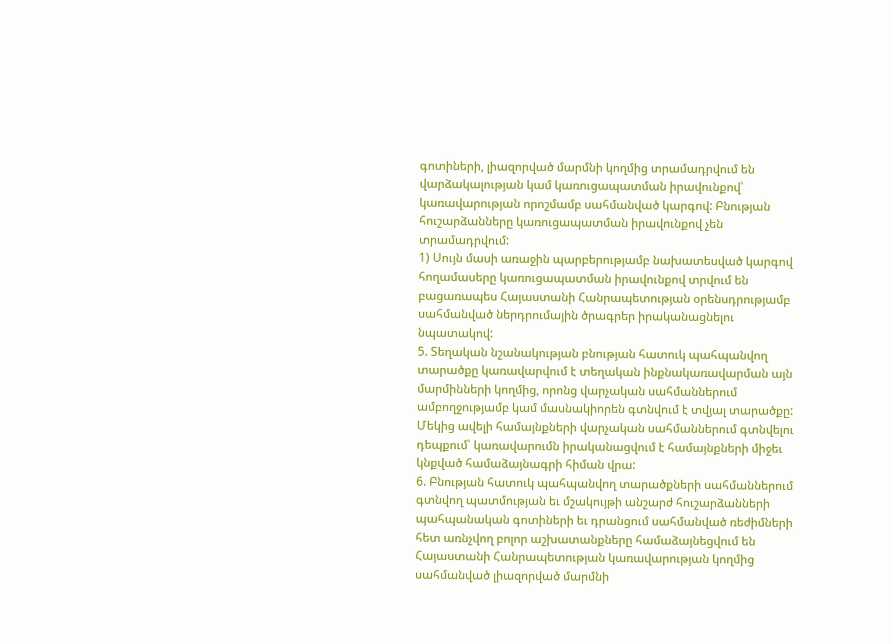գոտիների, լիազորված մարմնի կողմից տրամադրվում են վարձակալության կամ կառուցապատման իրավունքով՝ կառավարության որոշմամբ սահմանված կարգով: Բնության հուշարձանները կառուցապատման իրավունքով չեն տրամադրվում:
1) Սույն մասի առաջին պարբերությամբ նախատեսված կարգով հողամասերը կառուցապատման իրավունքով տրվում են բացառապես Հայաստանի Հանրապետության օրենսդրությամբ սահմանված ներդրումային ծրագրեր իրականացնելու նպատակով:
5. Տեղական նշանակության բնության հատուկ պահպանվող տարածքը կառավարվում է տեղական ինքնակառավարման այն մարմինների կողմից, որոնց վարչական սահմաններում ամբողջությամբ կամ մասնակիորեն գտնվում է տվյալ տարածքը: Մեկից ավելի համայնքների վարչական սահմաններում գտնվելու դեպքում՝ կառավարումն իրականացվում է համայնքների միջեւ կնքված համաձայնագրի հիման վրա:
6. Բնության հատուկ պահպանվող տարածքների սահմաններում գտնվող պատմության եւ մշակույթի անշարժ հուշարձանների պահպանական գոտիների եւ դրանցում սահմանված ռեժիմների հետ առնչվող բոլոր աշխատանքները համաձայնեցվում են Հայաստանի Հանրապետության կառավարության կողմից սահմանված լիազորված մարմնի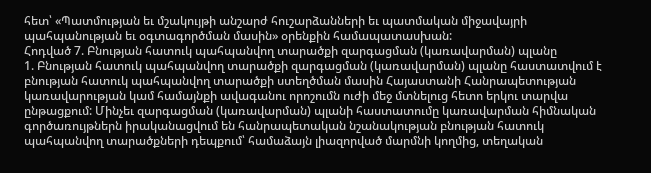հետ՝ «Պատմության եւ մշակույթի անշարժ հուշարձանների եւ պատմական միջավայրի պահպանության եւ օգտագործման մասին» օրենքին համապատասխան:
Հոդված 7. Բնության հատուկ պահպանվող տարածքի զարգացման (կառավարման) պլանը
1. Բնության հատուկ պահպանվող տարածքի զարգացման (կառավարման) պլանը հաստատվում է բնության հատուկ պահպանվող տարածքի ստեղծման մասին Հայաստանի Հանրապետության կառավարության կամ համայնքի ավագանու որոշումն ուժի մեջ մտնելուց հետո երկու տարվա ընթացքում: Մինչեւ զարգացման (կառավարման) պլանի հաստատումը կառավարման հիմնական գործառույթներն իրականացվում են հանրապետական նշանակության բնության հատուկ պահպանվող տարածքների դեպքում՝ համաձայն լիազորված մարմնի կողմից, տեղական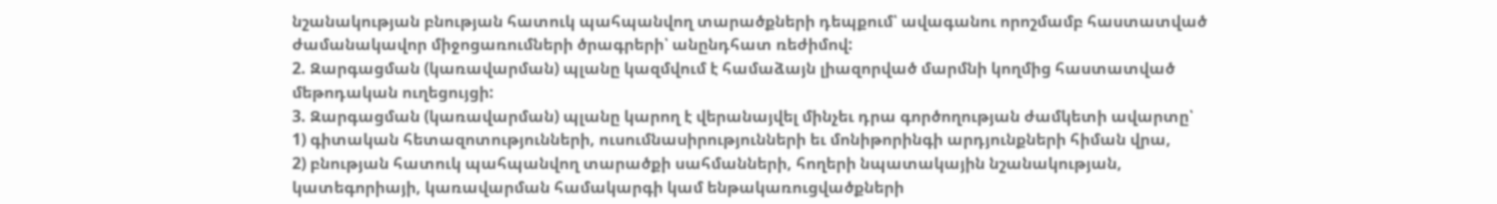նշանակության բնության հատուկ պահպանվող տարածքների դեպքում՝ ավագանու որոշմամբ հաստատված ժամանակավոր միջոցառումների ծրագրերի՝ անընդհատ ռեժիմով:
2. Զարգացման (կառավարման) պլանը կազմվում է համաձայն լիազորված մարմնի կողմից հաստատված մեթոդական ուղեցույցի:
3. Զարգացման (կառավարման) պլանը կարող է վերանայվել մինչեւ դրա գործողության ժամկետի ավարտը՝
1) գիտական հետազոտությունների, ուսումնասիրությունների եւ մոնիթորինգի արդյունքների հիման վրա,
2) բնության հատուկ պահպանվող տարածքի սահմանների, հողերի նպատակային նշանակության, կատեգորիայի, կառավարման համակարգի կամ ենթակառուցվածքների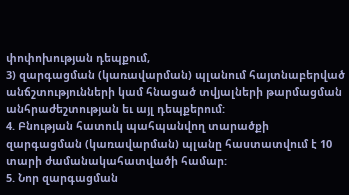փոփոխության դեպքում,
3) զարգացման (կառավարման) պլանում հայտնաբերված անճշտությունների կամ հնացած տվյալների թարմացման անհրաժեշտության եւ այլ դեպքերում:
4. Բնության հատուկ պահպանվող տարածքի զարգացման (կառավարման) պլանը հաստատվում է 10 տարի ժամանակահատվածի համար:
5. Նոր զարգացման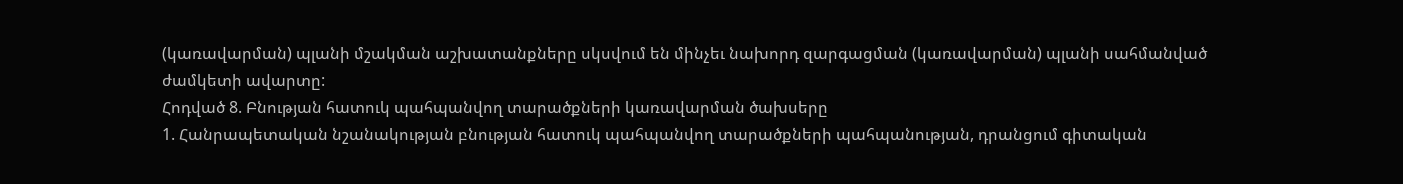(կառավարման) պլանի մշակման աշխատանքները սկսվում են մինչեւ նախորդ զարգացման (կառավարման) պլանի սահմանված ժամկետի ավարտը:
Հոդված 8. Բնության հատուկ պահպանվող տարածքների կառավարման ծախսերը
1. Հանրապետական նշանակության բնության հատուկ պահպանվող տարածքների պահպանության, դրանցում գիտական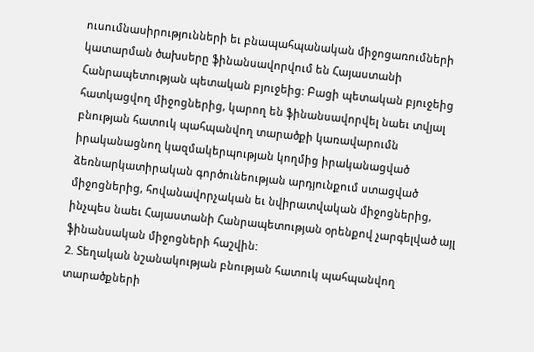ուսումնասիրությունների եւ բնապահպանական միջոցառումների կատարման ծախսերը ֆինանսավորվում են Հայաստանի Հանրապետության պետական բյուջեից: Բացի պետական բյուջեից հատկացվող միջոցներից, կարող են ֆինանսավորվել նաեւ տվյալ բնության հատուկ պահպանվող տարածքի կառավարումն իրականացնող կազմակերպության կողմից իրականացված ձեռնարկատիրական գործունեության արդյունքում ստացված միջոցներից, հովանավորչական եւ նվիրատվական միջոցներից, ինչպես նաեւ Հայաստանի Հանրապետության օրենքով չարգելված այլ ֆինանսական միջոցների հաշվին:
2. Տեղական նշանակության բնության հատուկ պահպանվող տարածքների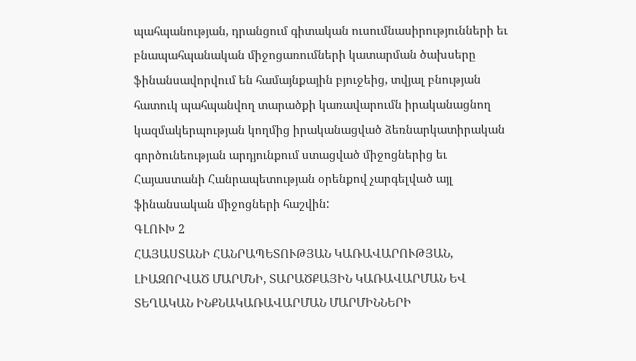պահպանության, դրանցում գիտական ուսումնասիրությունների եւ բնապահպանական միջոցառումների կատարման ծախսերը ֆինանսավորվում են համայնքային բյուջեից, տվյալ բնության հատուկ պահպանվող տարածքի կառավարումն իրականացնող կազմակերպության կողմից իրականացված ձեռնարկատիրական գործունեության արդյունքում ստացված միջոցներից եւ Հայաստանի Հանրապետության օրենքով չարգելված այլ ֆինանսական միջոցների հաշվին:
ԳԼՈՒԽ 2
ՀԱՅԱՍՏԱՆԻ ՀԱՆՐԱՊԵՏՈՒԹՅԱՆ ԿԱՌԱՎԱՐՈՒԹՅԱՆ, ԼԻԱԶՈՐՎԱԾ ՄԱՐՄՆԻ, ՏԱՐԱԾՔԱՅԻՆ ԿԱՌԱՎԱՐՄԱՆ ԵՎ ՏԵՂԱԿԱՆ ԻՆՔՆԱԿԱՌԱՎԱՐՄԱՆ ՄԱՐՄԻՆՆԵՐԻ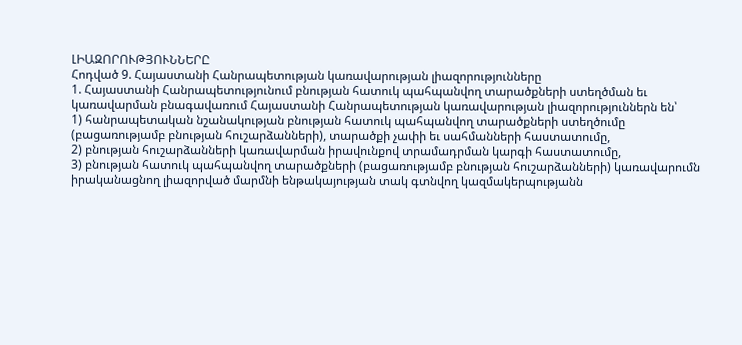ԼԻԱԶՈՐՈՒԹՅՈՒՆՆԵՐԸ
Հոդված 9. Հայաստանի Հանրապետության կառավարության լիազորությունները
1. Հայաստանի Հանրապետությունում բնության հատուկ պահպանվող տարածքների ստեղծման եւ կառավարման բնագավառում Հայաստանի Հանրապետության կառավարության լիազորություններն են՝
1) հանրապետական նշանակության բնության հատուկ պահպանվող տարածքների ստեղծումը (բացառությամբ բնության հուշարձանների), տարածքի չափի եւ սահմանների հաստատումը,
2) բնության հուշարձանների կառավարման իրավունքով տրամադրման կարգի հաստատումը,
3) բնության հատուկ պահպանվող տարածքների (բացառությամբ բնության հուշարձանների) կառավարումն իրականացնող լիազորված մարմնի ենթակայության տակ գտնվող կազմակերպությանն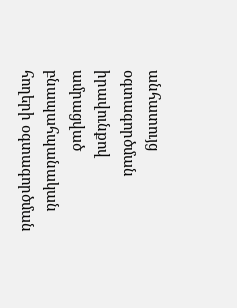անհատույց օգտագործման իրավունքով ամրացված բնապահպանական հողերի օգտագործման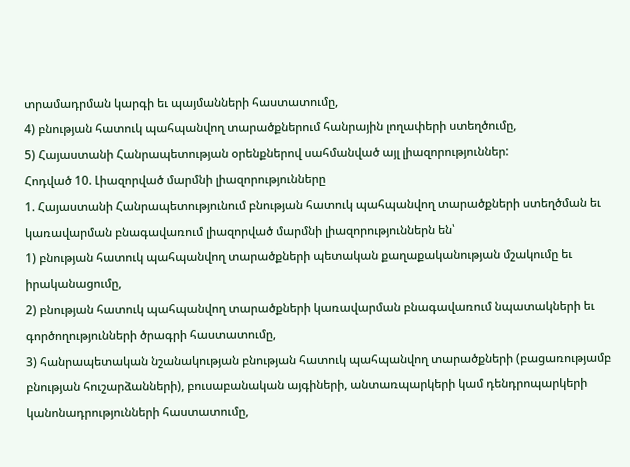տրամադրման կարգի եւ պայմանների հաստատումը,
4) բնության հատուկ պահպանվող տարածքներում հանրային լողափերի ստեղծումը,
5) Հայաստանի Հանրապետության օրենքներով սահմանված այլ լիազորություններ:
Հոդված 10. Լիազորված մարմնի լիազորությունները
1. Հայաստանի Հանրապետությունում բնության հատուկ պահպանվող տարածքների ստեղծման եւ կառավարման բնագավառում լիազորված մարմնի լիազորություններն են՝
1) բնության հատուկ պահպանվող տարածքների պետական քաղաքականության մշակումը եւ իրականացումը,
2) բնության հատուկ պահպանվող տարածքների կառավարման բնագավառում նպատակների եւ գործողությունների ծրագրի հաստատումը,
3) հանրապետական նշանակության բնության հատուկ պահպանվող տարածքների (բացառությամբ բնության հուշարձանների), բուսաբանական այգիների, անտառպարկերի կամ դենդրոպարկերի կանոնադրությունների հաստատումը,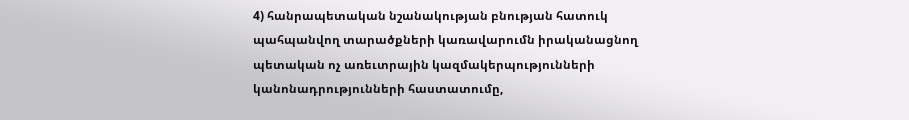4) հանրապետական նշանակության բնության հատուկ պահպանվող տարածքների կառավարումն իրականացնող պետական ոչ առեւտրային կազմակերպությունների կանոնադրությունների հաստատումը,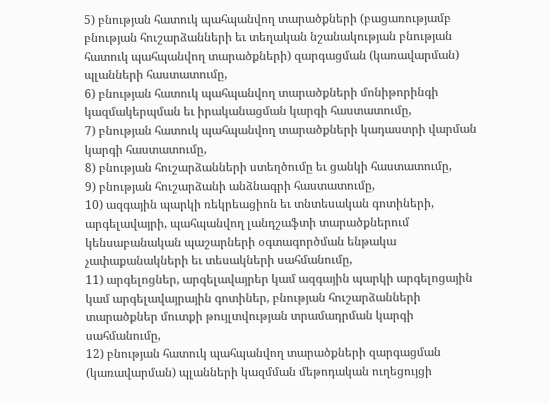5) բնության հատուկ պահպանվող տարածքների (բացառությամբ բնության հուշարձանների եւ տեղական նշանակության բնության հատուկ պահպանվող տարածքների) զարգացման (կառավարման) պլանների հաստատումը,
6) բնության հատուկ պահպանվող տարածքների մոնիթորինգի կազմակերպման եւ իրականացման կարգի հաստատումը,
7) բնության հատուկ պահպանվող տարածքների կադաստրի վարման կարգի հաստատումը,
8) բնության հուշարձանների ստեղծումը եւ ցանկի հաստատումը,
9) բնության հուշարձանի անձնագրի հաստատումը,
10) ազգային պարկի ռեկրեացիոն եւ տնտեսական գոտիների, արգելավայրի, պահպանվող լանդշաֆտի տարածքներում կենսաբանական պաշարների օգտագործման ենթակա չափաքանակների եւ տեսակների սահմանումը,
11) արգելոցներ, արգելավայրեր կամ ազգային պարկի արգելոցային կամ արգելավայրային գոտիներ, բնության հուշարձանների տարածքներ մուտքի թույլտվության տրամադրման կարգի սահմանումը,
12) բնության հատուկ պահպանվող տարածքների զարգացման (կառավարման) պլանների կազմման մեթոդական ուղեցույցի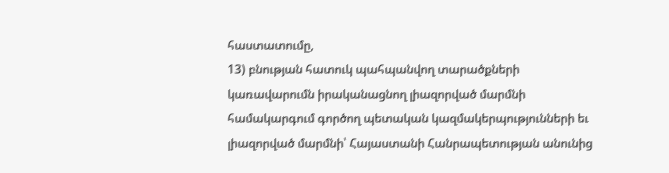հաստատումը,
13) բնության հատուկ պահպանվող տարածքների կառավարումն իրականացնող լիազորված մարմնի համակարգում գործող պետական կազմակերպությունների եւ լիազորված մարմնի՝ Հայաստանի Հանրապետության անունից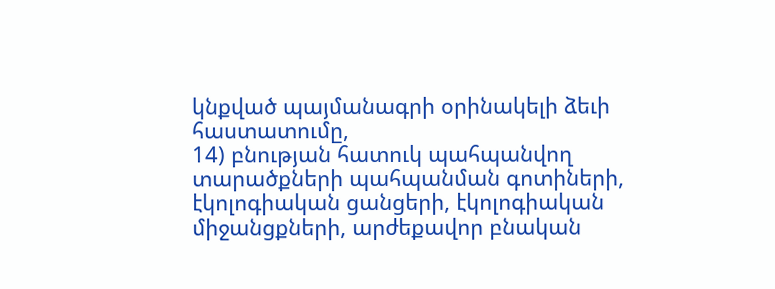կնքված պայմանագրի օրինակելի ձեւի հաստատումը,
14) բնության հատուկ պահպանվող տարածքների պահպանման գոտիների, էկոլոգիական ցանցերի, էկոլոգիական միջանցքների, արժեքավոր բնական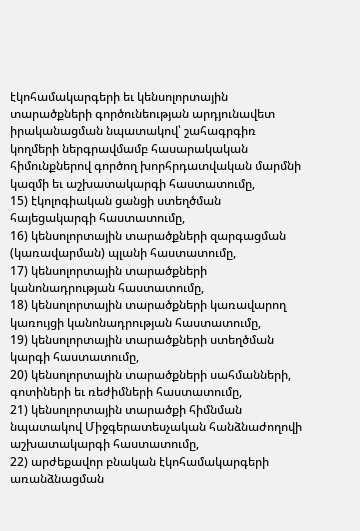էկոհամակարգերի եւ կենսոլորտային տարածքների գործունեության արդյունավետ իրականացման նպատակով՝ շահագրգիռ կողմերի ներգրավմամբ հասարակական հիմունքներով գործող խորհրդատվական մարմնի կազմի եւ աշխատակարգի հաստատումը,
15) էկոլոգիական ցանցի ստեղծման հայեցակարգի հաստատումը,
16) կենսոլորտային տարածքների զարգացման (կառավարման) պլանի հաստատումը,
17) կենսոլորտային տարածքների կանոնադրության հաստատումը,
18) կենսոլորտային տարածքների կառավարող կառույցի կանոնադրության հաստատումը,
19) կենսոլորտային տարածքների ստեղծման կարգի հաստատումը,
20) կենսոլորտային տարածքների սահմանների, գոտիների եւ ռեժիմների հաստատումը,
21) կենսոլորտային տարածքի հիմնման նպատակով Միջգերատեսչական հանձնաժողովի աշխատակարգի հաստատումը,
22) արժեքավոր բնական էկոհամակարգերի առանձնացման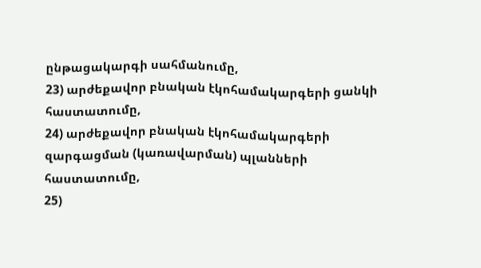ընթացակարգի սահմանումը,
23) արժեքավոր բնական էկոհամակարգերի ցանկի հաստատումը,
24) արժեքավոր բնական էկոհամակարգերի զարգացման (կառավարման) պլանների հաստատումը,
25)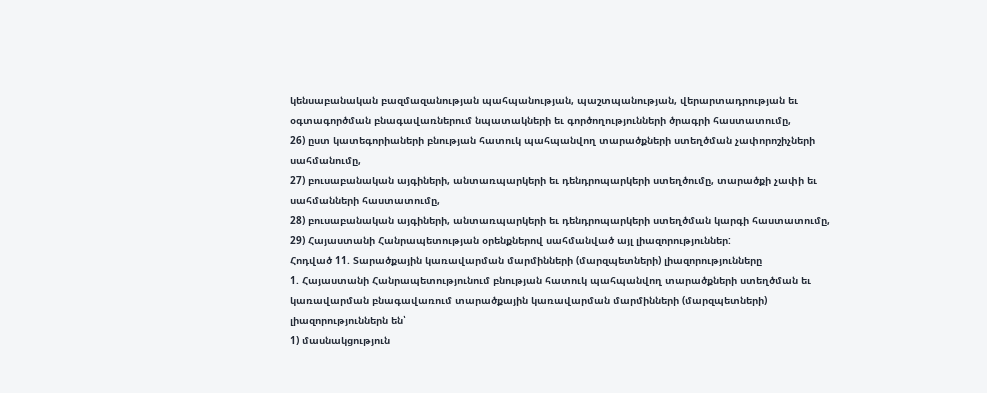կենսաբանական բազմազանության պահպանության, պաշտպանության, վերարտադրության եւ օգտագործման բնագավառներում նպատակների եւ գործողությունների ծրագրի հաստատումը,
26) ըստ կատեգորիաների բնության հատուկ պահպանվող տարածքների ստեղծման չափորոշիչների սահմանումը,
27) բուսաբանական այգիների, անտառպարկերի եւ դենդրոպարկերի ստեղծումը, տարածքի չափի եւ սահմանների հաստատումը,
28) բուսաբանական այգիների, անտառպարկերի եւ դենդրոպարկերի ստեղծման կարգի հաստատումը,
29) Հայաստանի Հանրապետության օրենքներով սահմանված այլ լիազորություններ:
Հոդված 11. Տարածքային կառավարման մարմինների (մարզպետների) լիազորությունները
1. Հայաստանի Հանրապետությունում բնության հատուկ պահպանվող տարածքների ստեղծման եւ կառավարման բնագավառում տարածքային կառավարման մարմինների (մարզպետների) լիազորություններն են՝
1) մասնակցություն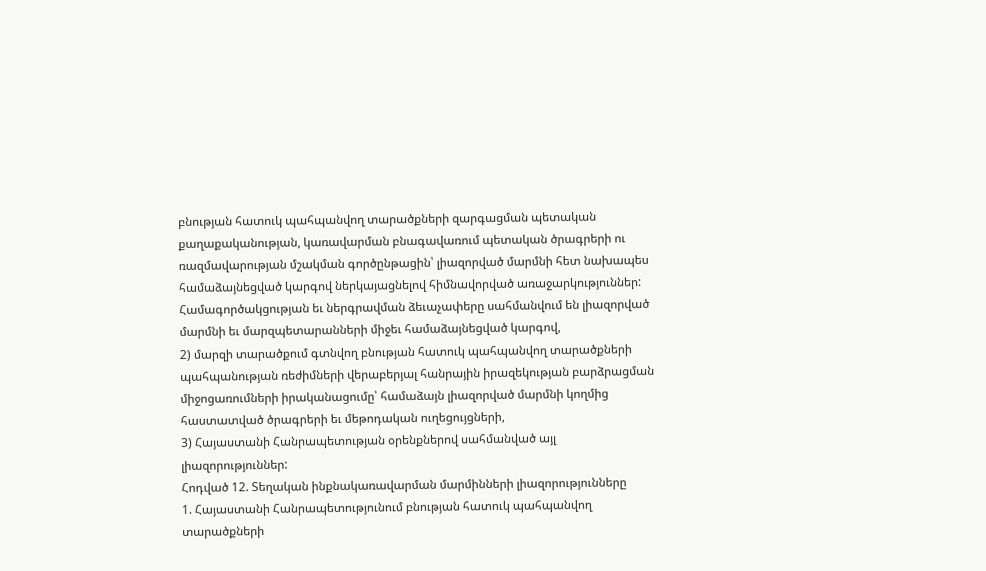բնության հատուկ պահպանվող տարածքների զարգացման պետական քաղաքականության, կառավարման բնագավառում պետական ծրագրերի ու ռազմավարության մշակման գործընթացին՝ լիազորված մարմնի հետ նախապես համաձայնեցված կարգով ներկայացնելով հիմնավորված առաջարկություններ: Համագործակցության եւ ներգրավման ձեւաչափերը սահմանվում են լիազորված մարմնի եւ մարզպետարանների միջեւ համաձայնեցված կարգով,
2) մարզի տարածքում գտնվող բնության հատուկ պահպանվող տարածքների պահպանության ռեժիմների վերաբերյալ հանրային իրազեկության բարձրացման միջոցառումների իրականացումը՝ համաձայն լիազորված մարմնի կողմից հաստատված ծրագրերի եւ մեթոդական ուղեցույցների,
3) Հայաստանի Հանրապետության օրենքներով սահմանված այլ լիազորություններ:
Հոդված 12. Տեղական ինքնակառավարման մարմինների լիազորությունները
1. Հայաստանի Հանրապետությունում բնության հատուկ պահպանվող տարածքների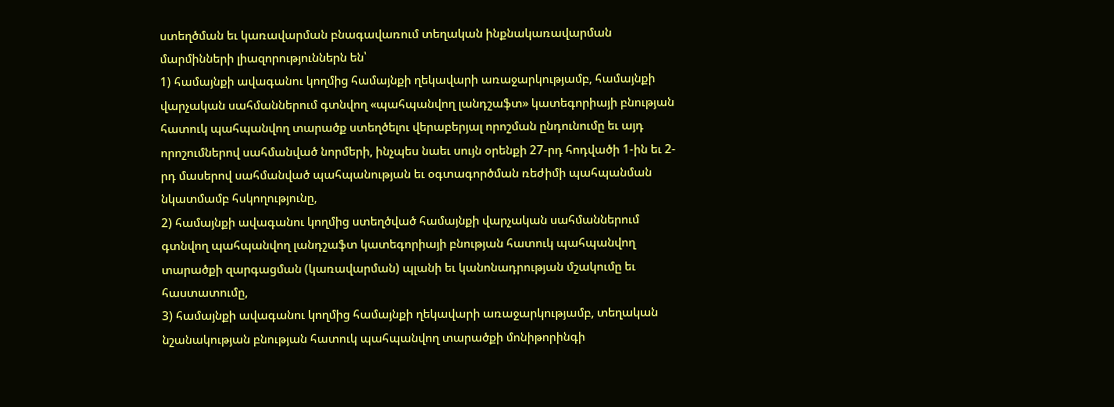ստեղծման եւ կառավարման բնագավառում տեղական ինքնակառավարման մարմինների լիազորություններն են՝
1) համայնքի ավագանու կողմից համայնքի ղեկավարի առաջարկությամբ, համայնքի վարչական սահմաններում գտնվող «պահպանվող լանդշաֆտ» կատեգորիայի բնության հատուկ պահպանվող տարածք ստեղծելու վերաբերյալ որոշման ընդունումը եւ այդ որոշումներով սահմանված նորմերի, ինչպես նաեւ սույն օրենքի 27-րդ հոդվածի 1-ին եւ 2-րդ մասերով սահմանված պահպանության եւ օգտագործման ռեժիմի պահպանման նկատմամբ հսկողությունը,
2) համայնքի ավագանու կողմից ստեղծված համայնքի վարչական սահմաններում գտնվող պահպանվող լանդշաֆտ կատեգորիայի բնության հատուկ պահպանվող տարածքի զարգացման (կառավարման) պլանի եւ կանոնադրության մշակումը եւ հաստատումը,
3) համայնքի ավագանու կողմից համայնքի ղեկավարի առաջարկությամբ, տեղական նշանակության բնության հատուկ պահպանվող տարածքի մոնիթորինգի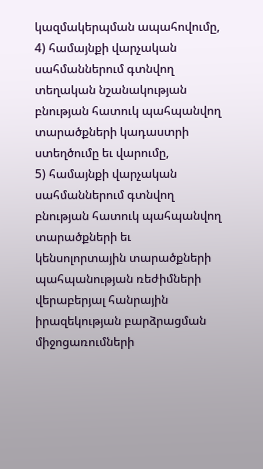կազմակերպման ապահովումը,
4) համայնքի վարչական սահմաններում գտնվող տեղական նշանակության բնության հատուկ պահպանվող տարածքների կադաստրի ստեղծումը եւ վարումը,
5) համայնքի վարչական սահմաններում գտնվող բնության հատուկ պահպանվող տարածքների եւ կենսոլորտային տարածքների պահպանության ռեժիմների վերաբերյալ հանրային իրազեկության բարձրացման միջոցառումների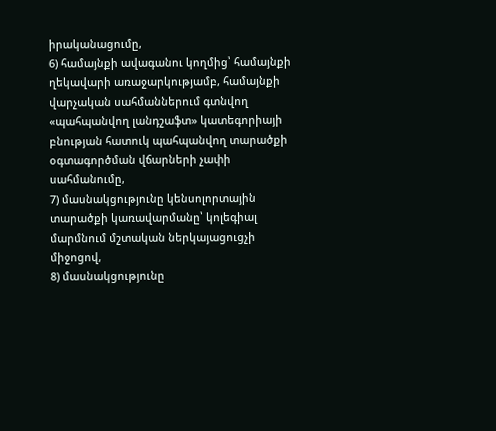իրականացումը,
6) համայնքի ավագանու կողմից՝ համայնքի ղեկավարի առաջարկությամբ, համայնքի վարչական սահմաններում գտնվող «պահպանվող լանդշաֆտ» կատեգորիայի բնության հատուկ պահպանվող տարածքի օգտագործման վճարների չափի սահմանումը,
7) մասնակցությունը կենսոլորտային տարածքի կառավարմանը՝ կոլեգիալ մարմնում մշտական ներկայացուցչի միջոցով,
8) մասնակցությունը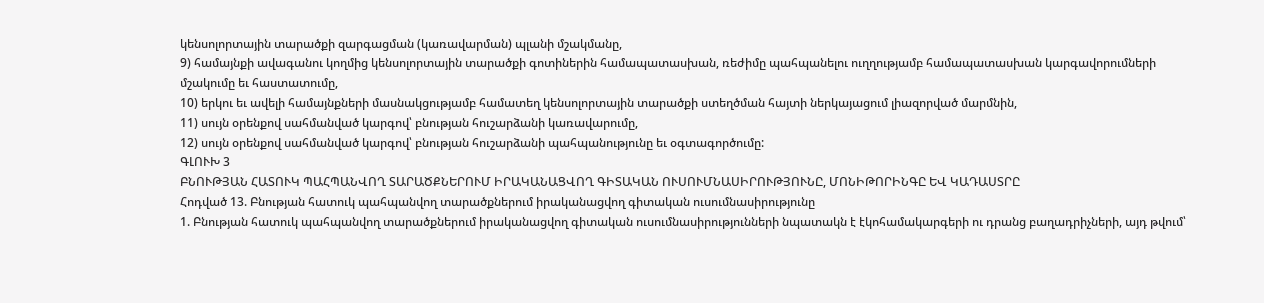կենսոլորտային տարածքի զարգացման (կառավարման) պլանի մշակմանը,
9) համայնքի ավագանու կողմից կենսոլորտային տարածքի գոտիներին համապատասխան, ռեժիմը պահպանելու ուղղությամբ համապատասխան կարգավորումների մշակումը եւ հաստատումը,
10) երկու եւ ավելի համայնքների մասնակցությամբ համատեղ կենսոլորտային տարածքի ստեղծման հայտի ներկայացում լիազորված մարմնին,
11) սույն օրենքով սահմանված կարգով՝ բնության հուշարձանի կառավարումը,
12) սույն օրենքով սահմանված կարգով՝ բնության հուշարձանի պահպանությունը եւ օգտագործումը:
ԳԼՈՒԽ 3
ԲՆՈՒԹՅԱՆ ՀԱՏՈՒԿ ՊԱՀՊԱՆՎՈՂ ՏԱՐԱԾՔՆԵՐՈՒՄ ԻՐԱԿԱՆԱՑՎՈՂ ԳԻՏԱԿԱՆ ՈՒՍՈՒՄՆԱՍԻՐՈՒԹՅՈՒՆԸ, ՄՈՆԻԹՈՐԻՆԳԸ ԵՎ ԿԱԴԱՍՏՐԸ
Հոդված 13. Բնության հատուկ պահպանվող տարածքներում իրականացվող գիտական ուսումնասիրությունը
1. Բնության հատուկ պահպանվող տարածքներում իրականացվող գիտական ուսումնասիրությունների նպատակն է էկոհամակարգերի ու դրանց բաղադրիչների, այդ թվում՝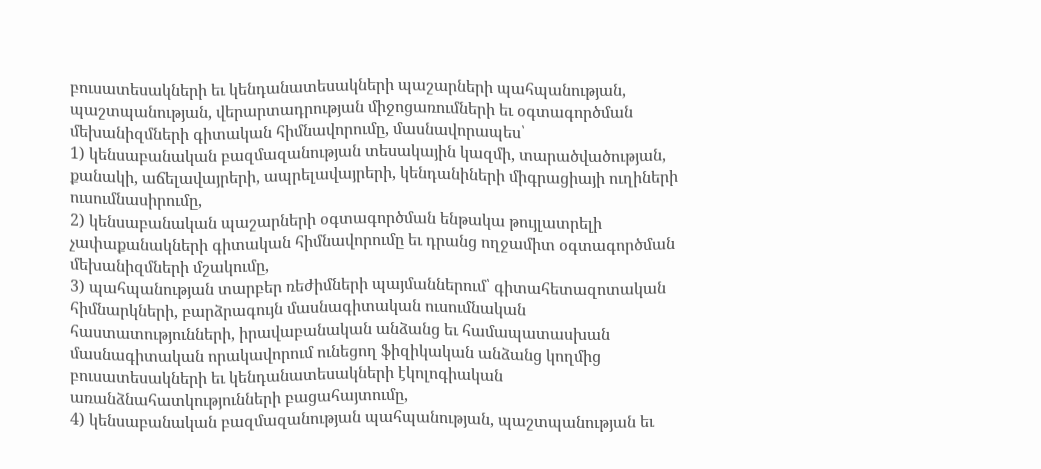բուսատեսակների եւ կենդանատեսակների պաշարների պահպանության, պաշտպանության, վերարտադրության միջոցառումների եւ օգտագործման մեխանիզմների գիտական հիմնավորումը, մասնավորապես՝
1) կենսաբանական բազմազանության տեսակային կազմի, տարածվածության, քանակի, աճելավայրերի, ապրելավայրերի, կենդանիների միգրացիայի ուղիների ուսումնասիրումը,
2) կենսաբանական պաշարների օգտագործման ենթակա թույլատրելի չափաքանակների գիտական հիմնավորումը եւ դրանց ողջամիտ օգտագործման մեխանիզմների մշակումը,
3) պահպանության տարբեր ռեժիմների պայմաններում՝ գիտահետազոտական հիմնարկների, բարձրագույն մասնագիտական ուսումնական հաստատությունների, իրավաբանական անձանց եւ համապատասխան մասնագիտական որակավորում ունեցող ֆիզիկական անձանց կողմից բուսատեսակների եւ կենդանատեսակների էկոլոգիական առանձնահատկությունների բացահայտումը,
4) կենսաբանական բազմազանության պահպանության, պաշտպանության եւ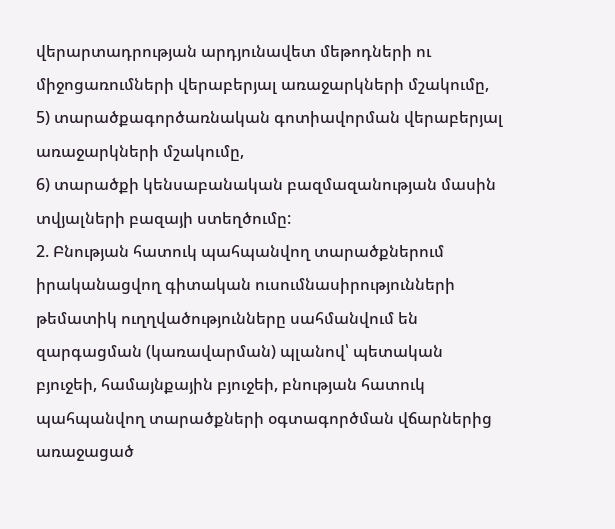վերարտադրության արդյունավետ մեթոդների ու միջոցառումների վերաբերյալ առաջարկների մշակումը,
5) տարածքագործառնական գոտիավորման վերաբերյալ առաջարկների մշակումը,
6) տարածքի կենսաբանական բազմազանության մասին տվյալների բազայի ստեղծումը:
2. Բնության հատուկ պահպանվող տարածքներում իրականացվող գիտական ուսումնասիրությունների թեմատիկ ուղղվածությունները սահմանվում են զարգացման (կառավարման) պլանով՝ պետական բյուջեի, համայնքային բյուջեի, բնության հատուկ պահպանվող տարածքների օգտագործման վճարներից առաջացած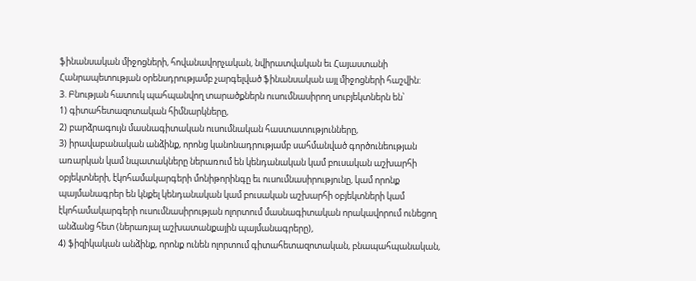ֆինանսական միջոցների, հովանավորչական, նվիրատվական եւ Հայաստանի Հանրապետության օրենսդրությամբ չարգելված ֆինանսական այլ միջոցների հաշվին:
3. Բնության հատուկ պահպանվող տարածքներն ուսումնասիրող սուբյեկտներն են՝
1) գիտահետազոտական հիմնարկները,
2) բարձրագույն մասնագիտական ուսումնական հաստատությունները,
3) իրավաբանական անձինք, որոնց կանոնադրությամբ սահմանված գործունեության առարկան կամ նպատակները ներառում են կենդանական կամ բուսական աշխարհի օբյեկտների, էկոհամակարգերի մոնիթորինգը եւ ուսումնասիրությունը, կամ որոնք պայմանագրեր են կնքել կենդանական կամ բուսական աշխարհի օբյեկտների կամ էկոհամակարգերի ուսումնասիրության ոլորտում մասնագիտական որակավորում ունեցող անձանց հետ (ներառյալ աշխատանքային պայմանագրերը),
4) ֆիզիկական անձինք, որոնք ունեն ոլորտում գիտահետազոտական, բնապահպանական,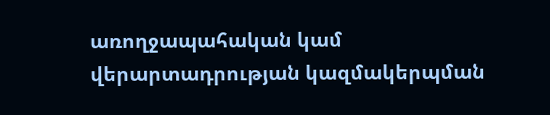առողջապահական կամ վերարտադրության կազմակերպման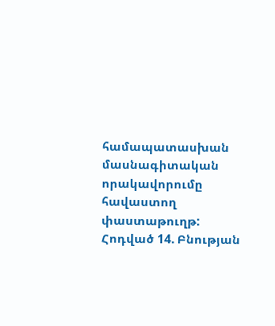համապատասխան մասնագիտական որակավորումը հավաստող փաստաթուղթ:
Հոդված 14. Բնության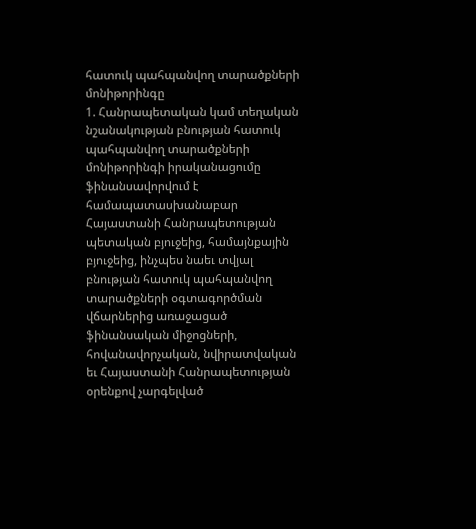հատուկ պահպանվող տարածքների մոնիթորինգը
1. Հանրապետական կամ տեղական նշանակության բնության հատուկ պահպանվող տարածքների մոնիթորինգի իրականացումը ֆինանսավորվում է համապատասխանաբար Հայաստանի Հանրապետության պետական բյուջեից, համայնքային բյուջեից, ինչպես նաեւ տվյալ բնության հատուկ պահպանվող տարածքների օգտագործման վճարներից առաջացած ֆինանսական միջոցների, հովանավորչական, նվիրատվական եւ Հայաստանի Հանրապետության օրենքով չարգելված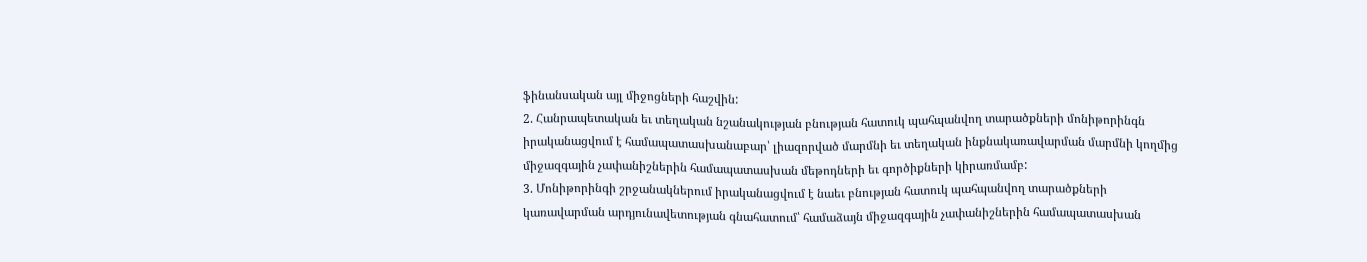ֆինանսական այլ միջոցների հաշվին:
2. Հանրապետական եւ տեղական նշանակության բնության հատուկ պահպանվող տարածքների մոնիթորինգն իրականացվում է համապատասխանաբար՝ լիազորված մարմնի եւ տեղական ինքնակառավարման մարմնի կողմից միջազգային չափանիշներին համապատասխան մեթոդների եւ գործիքների կիրառմամբ:
3. Մոնիթորինգի շրջանակներում իրականացվում է նաեւ բնության հատուկ պահպանվող տարածքների կառավարման արդյունավետության գնահատում՝ համաձայն միջազգային չափանիշներին համապատասխան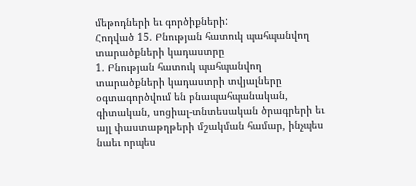մեթոդների եւ գործիքների:
Հոդված 15. Բնության հատուկ պահպանվող տարածքների կադաստրը
1. Բնության հատուկ պահպանվող տարածքների կադաստրի տվյալները օգտագործվում են բնապահպանական, գիտական, սոցիալ-տնտեսական ծրագրերի եւ այլ փաստաթղթերի մշակման համար, ինչպես նաեւ որպես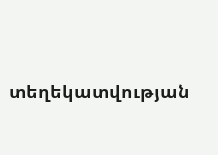տեղեկատվության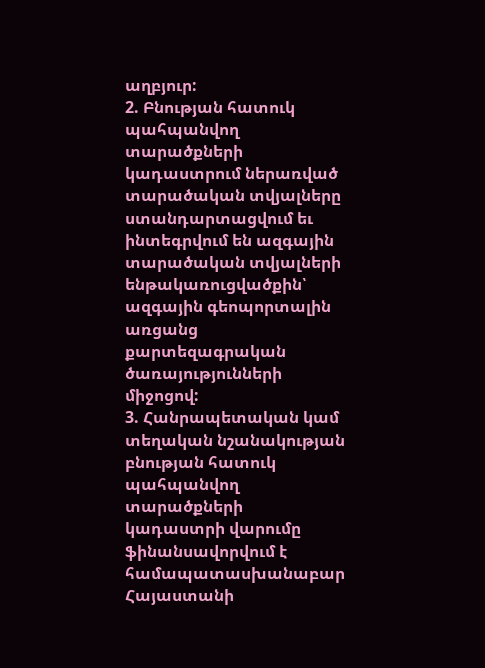աղբյուր:
2. Բնության հատուկ պահպանվող տարածքների կադաստրում ներառված տարածական տվյալները ստանդարտացվում եւ ինտեգրվում են ազգային տարածական տվյալների ենթակառուցվածքին՝ ազգային գեոպորտալին առցանց քարտեզագրական ծառայությունների միջոցով:
3. Հանրապետական կամ տեղական նշանակության բնության հատուկ պահպանվող տարածքների կադաստրի վարումը ֆինանսավորվում է համապատասխանաբար Հայաստանի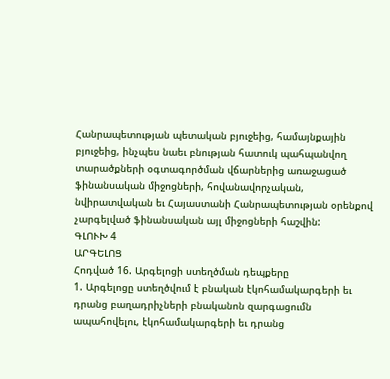Հանրապետության պետական բյուջեից, համայնքային բյուջեից, ինչպես նաեւ բնության հատուկ պահպանվող տարածքների օգտագործման վճարներից առաջացած ֆինանսական միջոցների, հովանավորչական, նվիրատվական եւ Հայաստանի Հանրապետության օրենքով չարգելված ֆինանսական այլ միջոցների հաշվին:
ԳԼՈՒԽ 4
ԱՐԳԵԼՈՑ
Հոդված 16. Արգելոցի ստեղծման դեպքերը
1. Արգելոցը ստեղծվում է բնական էկոհամակարգերի եւ դրանց բաղադրիչների բնականոն զարգացումն ապահովելու, էկոհամակարգերի եւ դրանց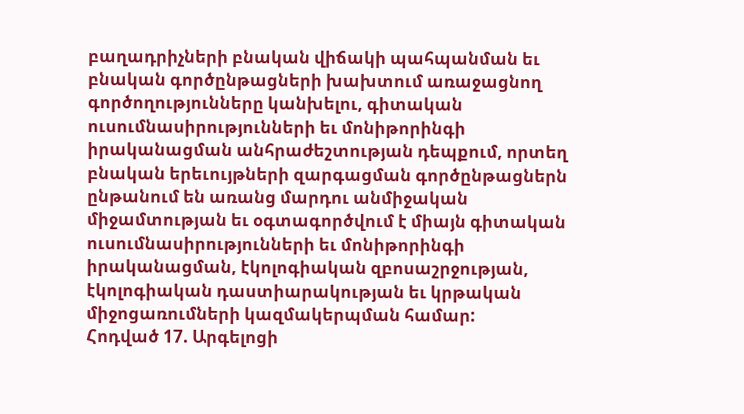բաղադրիչների բնական վիճակի պահպանման եւ բնական գործընթացների խախտում առաջացնող գործողությունները կանխելու, գիտական ուսումնասիրությունների եւ մոնիթորինգի իրականացման անհրաժեշտության դեպքում, որտեղ բնական երեւույթների զարգացման գործընթացներն ընթանում են առանց մարդու անմիջական միջամտության եւ օգտագործվում է միայն գիտական ուսումնասիրությունների եւ մոնիթորինգի իրականացման, էկոլոգիական զբոսաշրջության, էկոլոգիական դաստիարակության եւ կրթական միջոցառումների կազմակերպման համար:
Հոդված 17. Արգելոցի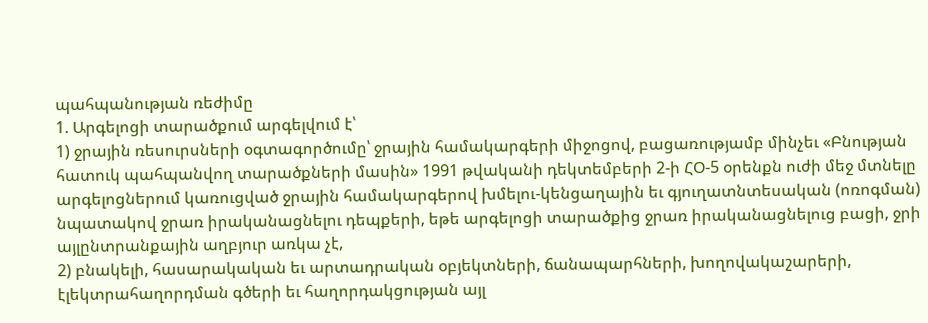պահպանության ռեժիմը
1. Արգելոցի տարածքում արգելվում է՝
1) ջրային ռեսուրսների օգտագործումը՝ ջրային համակարգերի միջոցով, բացառությամբ մինչեւ «Բնության հատուկ պահպանվող տարածքների մասին» 1991 թվականի դեկտեմբերի 2-ի ՀՕ-5 օրենքն ուժի մեջ մտնելը արգելոցներում կառուցված ջրային համակարգերով խմելու-կենցաղային եւ գյուղատնտեսական (ոռոգման) նպատակով ջրառ իրականացնելու դեպքերի, եթե արգելոցի տարածքից ջրառ իրականացնելուց բացի, ջրի այլընտրանքային աղբյուր առկա չէ,
2) բնակելի, հասարակական եւ արտադրական օբյեկտների, ճանապարհների, խողովակաշարերի, էլեկտրահաղորդման գծերի եւ հաղորդակցության այլ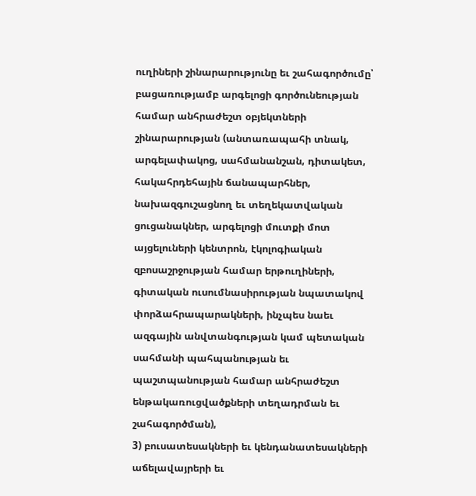ուղիների շինարարությունը եւ շահագործումը՝ բացառությամբ արգելոցի գործունեության համար անհրաժեշտ օբյեկտների շինարարության (անտառապահի տնակ, արգելափակոց, սահմանանշան, դիտակետ, հակահրդեհային ճանապարհներ, նախազգուշացնող եւ տեղեկատվական ցուցանակներ, արգելոցի մուտքի մոտ այցելուների կենտրոն, էկոլոգիական զբոսաշրջության համար երթուղիների, գիտական ուսումնասիրության նպատակով փորձահրապարակների, ինչպես նաեւ ազգային անվտանգության կամ պետական սահմանի պահպանության եւ պաշտպանության համար անհրաժեշտ ենթակառուցվածքների տեղադրման եւ շահագործման),
3) բուսատեսակների եւ կենդանատեսակների աճելավայրերի եւ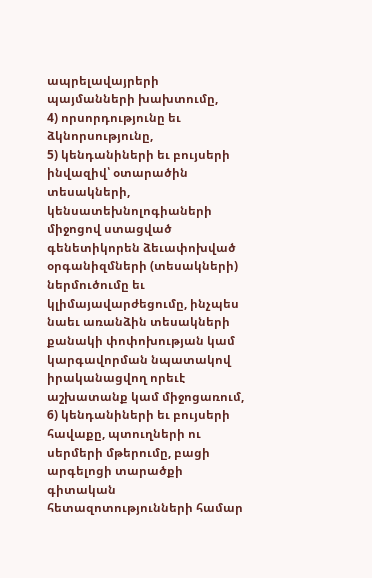ապրելավայրերի պայմանների խախտումը,
4) որսորդությունը եւ ձկնորսությունը,
5) կենդանիների եւ բույսերի ինվազիվ՝ օտարածին տեսակների, կենսատեխնոլոգիաների միջոցով ստացված գենետիկորեն ձեւափոխված օրգանիզմների (տեսակների) ներմուծումը եւ կլիմայավարժեցումը, ինչպես նաեւ առանձին տեսակների քանակի փոփոխության կամ կարգավորման նպատակով իրականացվող որեւէ աշխատանք կամ միջոցառում,
6) կենդանիների եւ բույսերի հավաքը, պտուղների ու սերմերի մթերումը, բացի արգելոցի տարածքի գիտական հետազոտությունների համար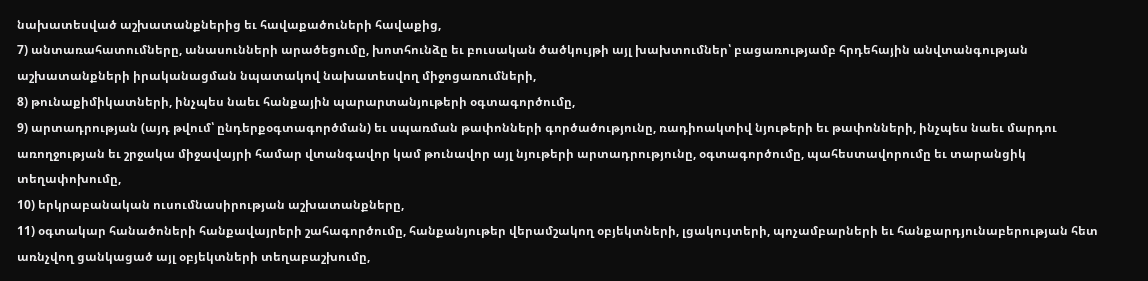նախատեսված աշխատանքներից եւ հավաքածուների հավաքից,
7) անտառահատումները, անասունների արածեցումը, խոտհունձը եւ բուսական ծածկույթի այլ խախտումներ՝ բացառությամբ հրդեհային անվտանգության աշխատանքների իրականացման նպատակով նախատեսվող միջոցառումների,
8) թունաքիմիկատների, ինչպես նաեւ հանքային պարարտանյութերի օգտագործումը,
9) արտադրության (այդ թվում՝ ընդերքօգտագործման) եւ սպառման թափոնների գործածությունը, ռադիոակտիվ նյութերի եւ թափոնների, ինչպես նաեւ մարդու առողջության եւ շրջակա միջավայրի համար վտանգավոր կամ թունավոր այլ նյութերի արտադրությունը, օգտագործումը, պահեստավորումը եւ տարանցիկ տեղափոխումը,
10) երկրաբանական ուսումնասիրության աշխատանքները,
11) օգտակար հանածոների հանքավայրերի շահագործումը, հանքանյութեր վերամշակող օբյեկտների, լցակույտերի, պոչամբարների եւ հանքարդյունաբերության հետ առնչվող ցանկացած այլ օբյեկտների տեղաբաշխումը,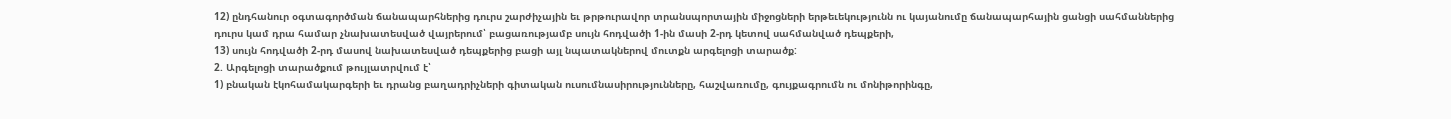12) ընդհանուր օգտագործման ճանապարհներից դուրս շարժիչային եւ թրթուրավոր տրանսպորտային միջոցների երթեւեկությունն ու կայանումը ճանապարհային ցանցի սահմաններից դուրս կամ դրա համար չնախատեսված վայրերում՝ բացառությամբ սույն հոդվածի 1-ին մասի 2-րդ կետով սահմանված դեպքերի,
13) սույն հոդվածի 2-րդ մասով նախատեսված դեպքերից բացի այլ նպատակներով մուտքն արգելոցի տարածք:
2. Արգելոցի տարածքում թույլատրվում է՝
1) բնական էկոհամակարգերի եւ դրանց բաղադրիչների գիտական ուսումնասիրությունները, հաշվառումը, գույքագրումն ու մոնիթորինգը,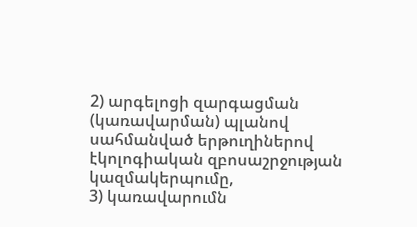2) արգելոցի զարգացման (կառավարման) պլանով սահմանված երթուղիներով էկոլոգիական զբոսաշրջության կազմակերպումը,
3) կառավարումն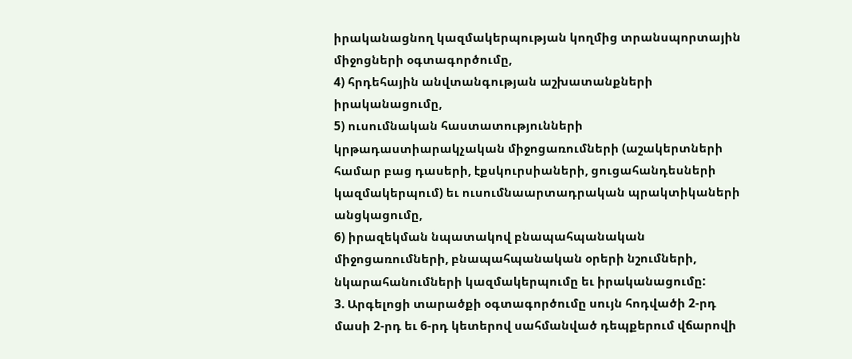իրականացնող կազմակերպության կողմից տրանսպորտային միջոցների օգտագործումը,
4) հրդեհային անվտանգության աշխատանքների իրականացումը,
5) ուսումնական հաստատությունների կրթադաստիարակչական միջոցառումների (աշակերտների համար բաց դասերի, էքսկուրսիաների, ցուցահանդեսների կազմակերպում) եւ ուսումնաարտադրական պրակտիկաների անցկացումը,
6) իրազեկման նպատակով բնապահպանական միջոցառումների, բնապահպանական օրերի նշումների, նկարահանումների կազմակերպումը եւ իրականացումը:
3. Արգելոցի տարածքի օգտագործումը սույն հոդվածի 2-րդ մասի 2-րդ եւ 6-րդ կետերով սահմանված դեպքերում վճարովի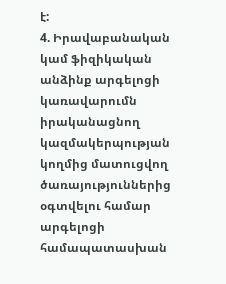է:
4. Իրավաբանական կամ ֆիզիկական անձինք արգելոցի կառավարումն իրականացնող կազմակերպության կողմից մատուցվող ծառայություններից օգտվելու համար արգելոցի համապատասխան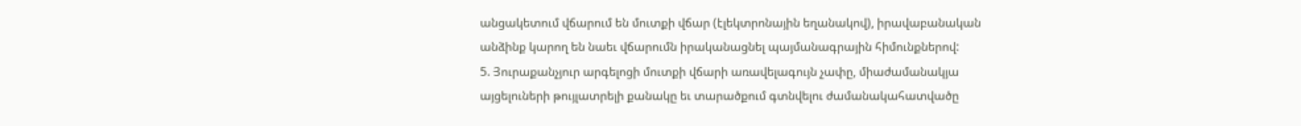անցակետում վճարում են մուտքի վճար (էլեկտրոնային եղանակով), իրավաբանական անձինք կարող են նաեւ վճարումն իրականացնել պայմանագրային հիմունքներով:
5. Յուրաքանչյուր արգելոցի մուտքի վճարի առավելագույն չափը, միաժամանակյա այցելուների թույլատրելի քանակը եւ տարածքում գտնվելու ժամանակահատվածը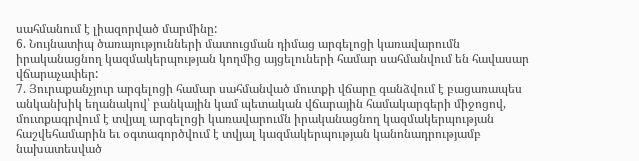սահմանում է լիազորված մարմինը:
6. Նույնատիպ ծառայությունների մատուցման դիմաց արգելոցի կառավարումն իրականացնող կազմակերպության կողմից այցելուների համար սահմանվում են հավասար վճարաչափեր:
7. Յուրաքանչյուր արգելոցի համար սահմանված մուտքի վճարը գանձվում է բացառապես անկանխիկ եղանակով՝ բանկային կամ պետական վճարային համակարգերի միջոցով, մուտքագրվում է տվյալ արգելոցի կառավարումն իրականացնող կազմակերպության հաշվեհամարին եւ օգտագործվում է տվյալ կազմակերպության կանոնադրությամբ նախատեսված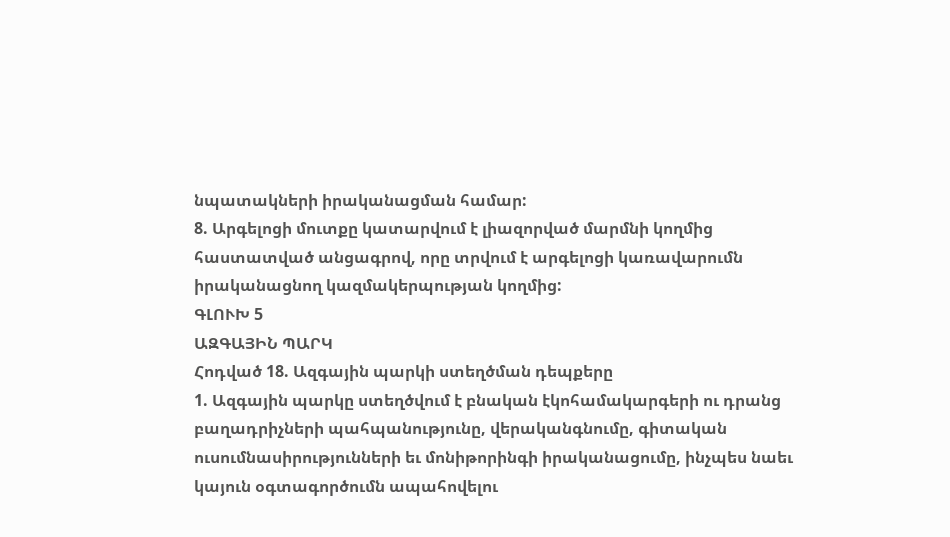նպատակների իրականացման համար:
8. Արգելոցի մուտքը կատարվում է լիազորված մարմնի կողմից հաստատված անցագրով, որը տրվում է արգելոցի կառավարումն իրականացնող կազմակերպության կողմից:
ԳԼՈՒԽ 5
ԱԶԳԱՅԻՆ ՊԱՐԿ
Հոդված 18. Ազգային պարկի ստեղծման դեպքերը
1. Ազգային պարկը ստեղծվում է բնական էկոհամակարգերի ու դրանց բաղադրիչների պահպանությունը, վերականգնումը, գիտական ուսումնասիրությունների եւ մոնիթորինգի իրականացումը, ինչպես նաեւ կայուն օգտագործումն ապահովելու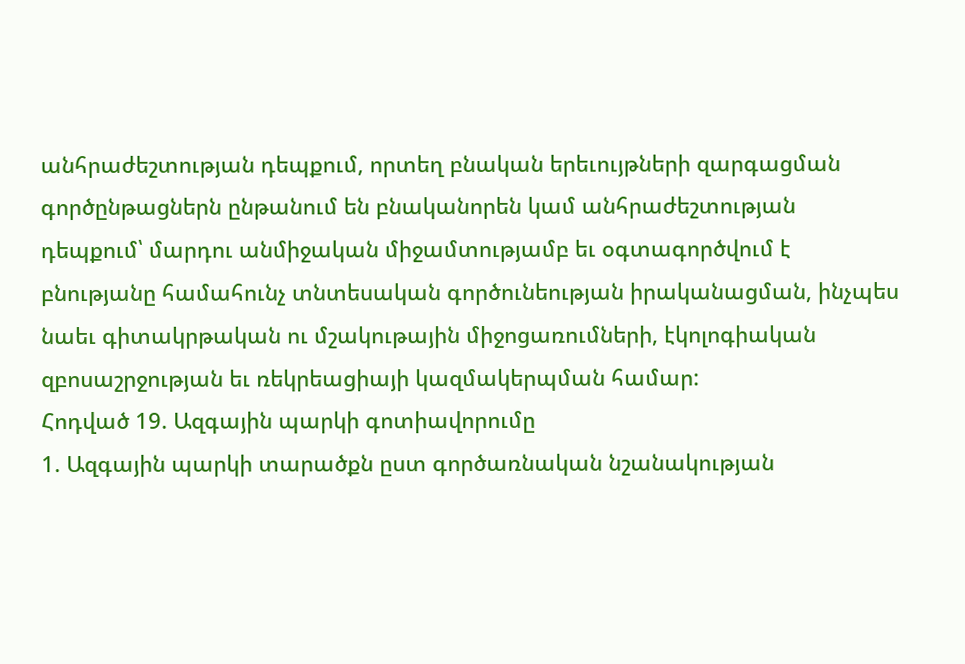անհրաժեշտության դեպքում, որտեղ բնական երեւույթների զարգացման գործընթացներն ընթանում են բնականորեն կամ անհրաժեշտության դեպքում՝ մարդու անմիջական միջամտությամբ եւ օգտագործվում է բնությանը համահունչ տնտեսական գործունեության իրականացման, ինչպես նաեւ գիտակրթական ու մշակութային միջոցառումների, էկոլոգիական զբոսաշրջության եւ ռեկրեացիայի կազմակերպման համար:
Հոդված 19. Ազգային պարկի գոտիավորումը
1. Ազգային պարկի տարածքն ըստ գործառնական նշանակության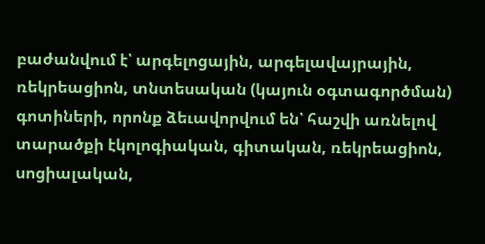բաժանվում է՝ արգելոցային, արգելավայրային, ռեկրեացիոն, տնտեսական (կայուն օգտագործման) գոտիների, որոնք ձեւավորվում են՝ հաշվի առնելով տարածքի էկոլոգիական, գիտական, ռեկրեացիոն, սոցիալական,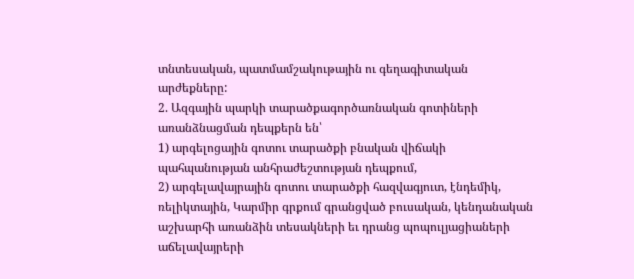տնտեսական, պատմամշակութային ու գեղագիտական արժեքները:
2. Ազգային պարկի տարածքագործառնական գոտիների առանձնացման դեպքերն են՝
1) արգելոցային գոտու տարածքի բնական վիճակի պահպանության անհրաժեշտության դեպքում,
2) արգելավայրային գոտու տարածքի հազվագյուտ, էնդեմիկ, ռելիկտային, Կարմիր գրքում գրանցված բուսական, կենդանական աշխարհի առանձին տեսակների եւ դրանց պոպուլյացիաների աճելավայրերի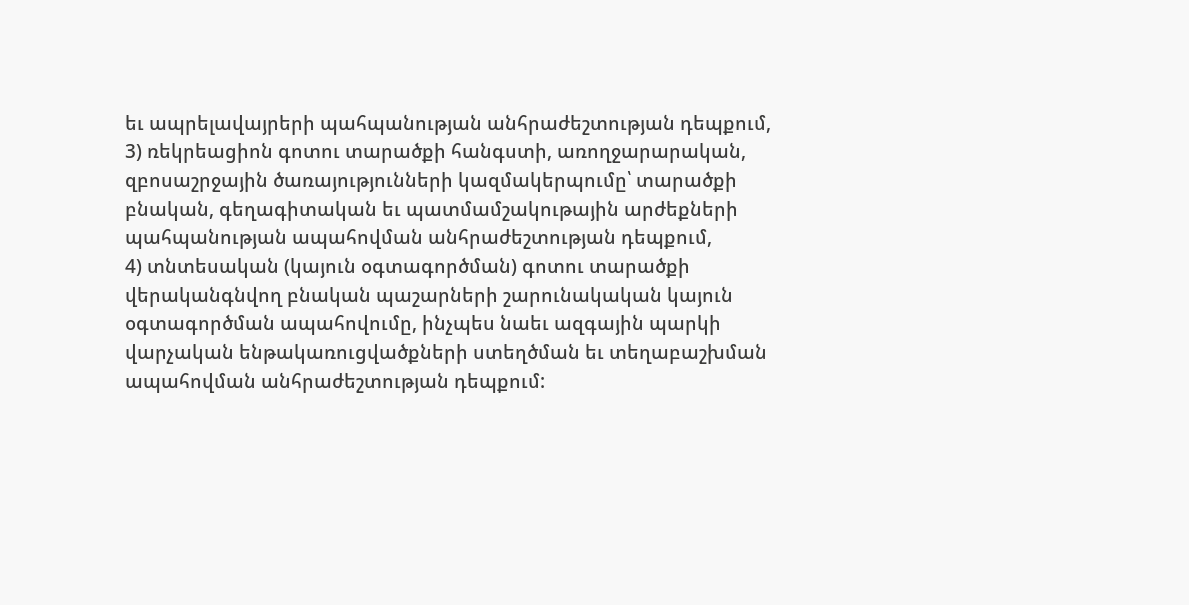եւ ապրելավայրերի պահպանության անհրաժեշտության դեպքում,
3) ռեկրեացիոն գոտու տարածքի հանգստի, առողջարարական, զբոսաշրջային ծառայությունների կազմակերպումը՝ տարածքի բնական, գեղագիտական եւ պատմամշակութային արժեքների պահպանության ապահովման անհրաժեշտության դեպքում,
4) տնտեսական (կայուն օգտագործման) գոտու տարածքի վերականգնվող բնական պաշարների շարունակական կայուն օգտագործման ապահովումը, ինչպես նաեւ ազգային պարկի վարչական ենթակառուցվածքների ստեղծման եւ տեղաբաշխման ապահովման անհրաժեշտության դեպքում: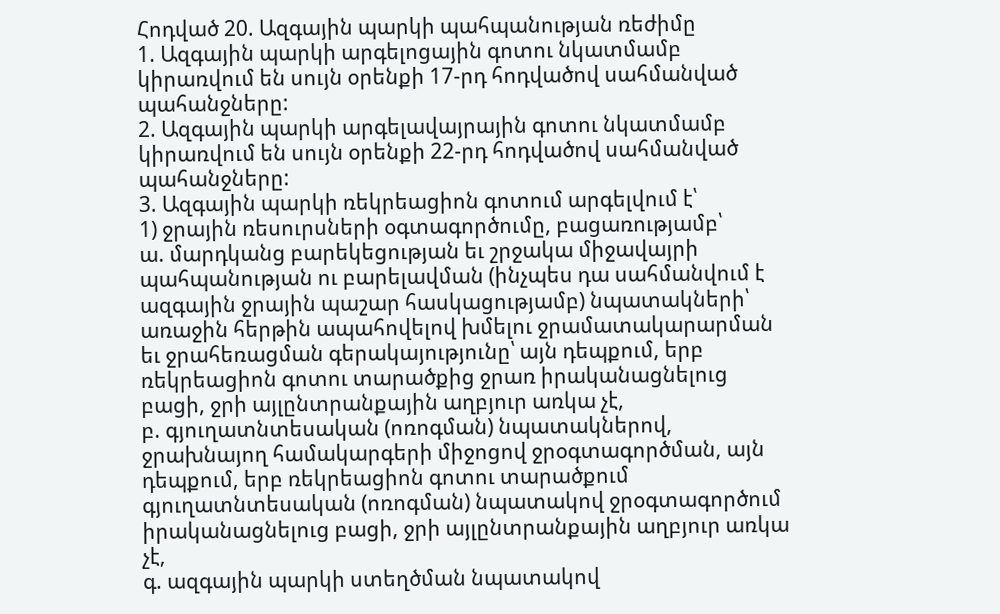Հոդված 20. Ազգային պարկի պահպանության ռեժիմը
1. Ազգային պարկի արգելոցային գոտու նկատմամբ կիրառվում են սույն օրենքի 17-րդ հոդվածով սահմանված պահանջները:
2. Ազգային պարկի արգելավայրային գոտու նկատմամբ կիրառվում են սույն օրենքի 22-րդ հոդվածով սահմանված պահանջները:
3. Ազգային պարկի ռեկրեացիոն գոտում արգելվում է՝
1) ջրային ռեսուրսների օգտագործումը, բացառությամբ՝
ա. մարդկանց բարեկեցության եւ շրջակա միջավայրի պահպանության ու բարելավման (ինչպես դա սահմանվում է ազգային ջրային պաշար հասկացությամբ) նպատակների՝ առաջին հերթին ապահովելով խմելու ջրամատակարարման եւ ջրահեռացման գերակայությունը՝ այն դեպքում, երբ ռեկրեացիոն գոտու տարածքից ջրառ իրականացնելուց բացի, ջրի այլընտրանքային աղբյուր առկա չէ,
բ. գյուղատնտեսական (ոռոգման) նպատակներով, ջրախնայող համակարգերի միջոցով ջրօգտագործման, այն դեպքում, երբ ռեկրեացիոն գոտու տարածքում գյուղատնտեսական (ոռոգման) նպատակով ջրօգտագործում իրականացնելուց բացի, ջրի այլընտրանքային աղբյուր առկա չէ,
գ. ազգային պարկի ստեղծման նպատակով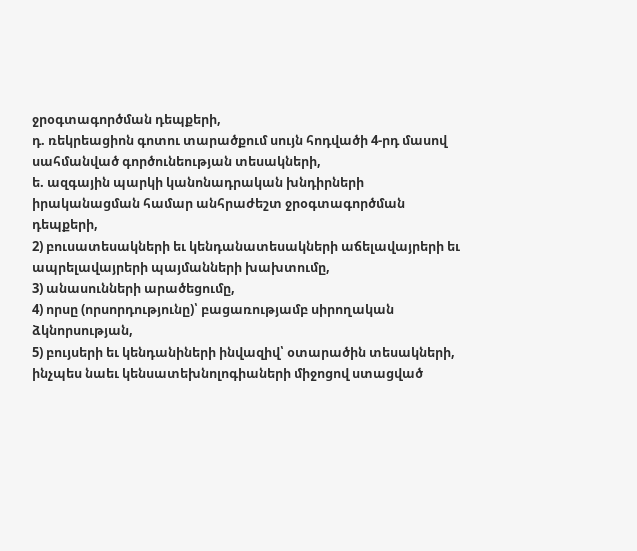ջրօգտագործման դեպքերի,
դ. ռեկրեացիոն գոտու տարածքում սույն հոդվածի 4-րդ մասով սահմանված գործունեության տեսակների,
ե. ազգային պարկի կանոնադրական խնդիրների իրականացման համար անհրաժեշտ ջրօգտագործման դեպքերի,
2) բուսատեսակների եւ կենդանատեսակների աճելավայրերի եւ ապրելավայրերի պայմանների խախտումը,
3) անասունների արածեցումը,
4) որսը (որսորդությունը)՝ բացառությամբ սիրողական ձկնորսության,
5) բույսերի եւ կենդանիների ինվազիվ՝ օտարածին տեսակների, ինչպես նաեւ կենսատեխնոլոգիաների միջոցով ստացված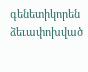գենետիկորեն ձեւափոխված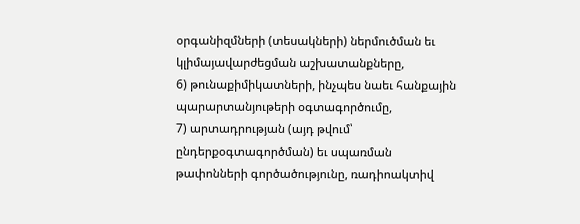օրգանիզմների (տեսակների) ներմուծման եւ կլիմայավարժեցման աշխատանքները,
6) թունաքիմիկատների, ինչպես նաեւ հանքային պարարտանյութերի օգտագործումը,
7) արտադրության (այդ թվում՝ ընդերքօգտագործման) եւ սպառման թափոնների գործածությունը, ռադիոակտիվ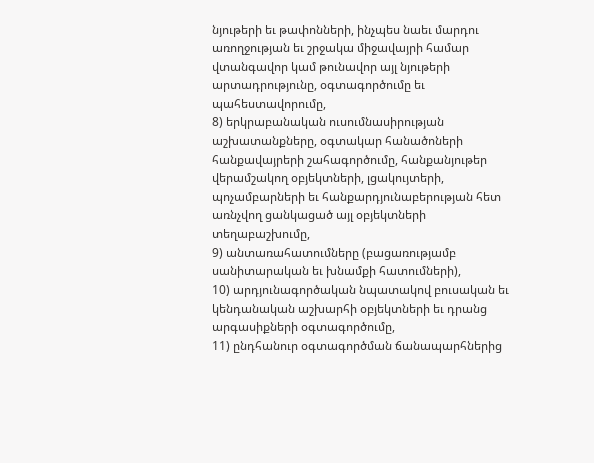նյութերի եւ թափոնների, ինչպես նաեւ մարդու առողջության եւ շրջակա միջավայրի համար վտանգավոր կամ թունավոր այլ նյութերի արտադրությունը, օգտագործումը եւ պահեստավորումը,
8) երկրաբանական ուսումնասիրության աշխատանքները, օգտակար հանածոների հանքավայրերի շահագործումը, հանքանյութեր վերամշակող օբյեկտների, լցակույտերի, պոչամբարների եւ հանքարդյունաբերության հետ առնչվող ցանկացած այլ օբյեկտների տեղաբաշխումը,
9) անտառահատումները (բացառությամբ սանիտարական եւ խնամքի հատումների),
10) արդյունագործական նպատակով բուսական եւ կենդանական աշխարհի օբյեկտների եւ դրանց արգասիքների օգտագործումը,
11) ընդհանուր օգտագործման ճանապարհներից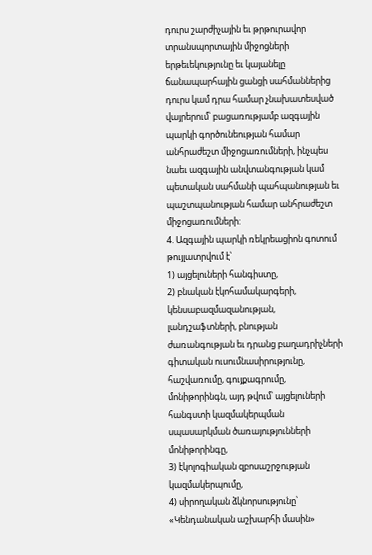դուրս շարժիչային եւ թրթուրավոր տրանսպորտային միջոցների երթեւեկությունը եւ կայանելը ճանապարհային ցանցի սահմաններից դուրս կամ դրա համար չնախատեսված վայրերում՝ բացառությամբ ազգային պարկի գործունեության համար անհրաժեշտ միջոցառումների, ինչպես նաեւ ազգային անվտանգության կամ պետական սահմանի պահպանության եւ պաշտպանության համար անհրաժեշտ միջոցառումների:
4. Ազգային պարկի ռեկրեացիոն գոտում թույլատրվում է՝
1) այցելուների հանգիստը,
2) բնական էկոհամակարգերի, կենսաբազմազանության, լանդշաֆտների, բնության ժառանգության եւ դրանց բաղադրիչների գիտական ուսումնասիրությունը, հաշվառումը, գույքագրումը, մոնիթորինգն, այդ թվում՝ այցելուների հանգստի կազմակերպման սպասարկման ծառայությունների մոնիթորինգը,
3) էկոլոգիական զբոսաշրջության կազմակերպումը,
4) սիրողական ձկնորսությունը՝ «Կենդանական աշխարհի մասին»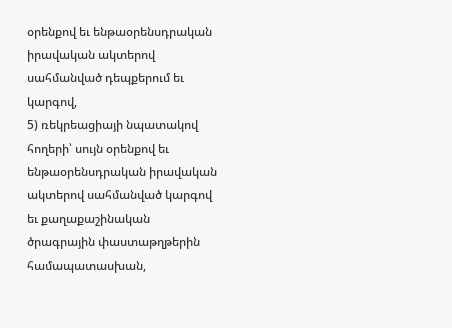օրենքով եւ ենթաօրենսդրական իրավական ակտերով սահմանված դեպքերում եւ կարգով,
5) ռեկրեացիայի նպատակով հողերի՝ սույն օրենքով եւ ենթաօրենսդրական իրավական ակտերով սահմանված կարգով եւ քաղաքաշինական ծրագրային փաստաթղթերին համապատասխան,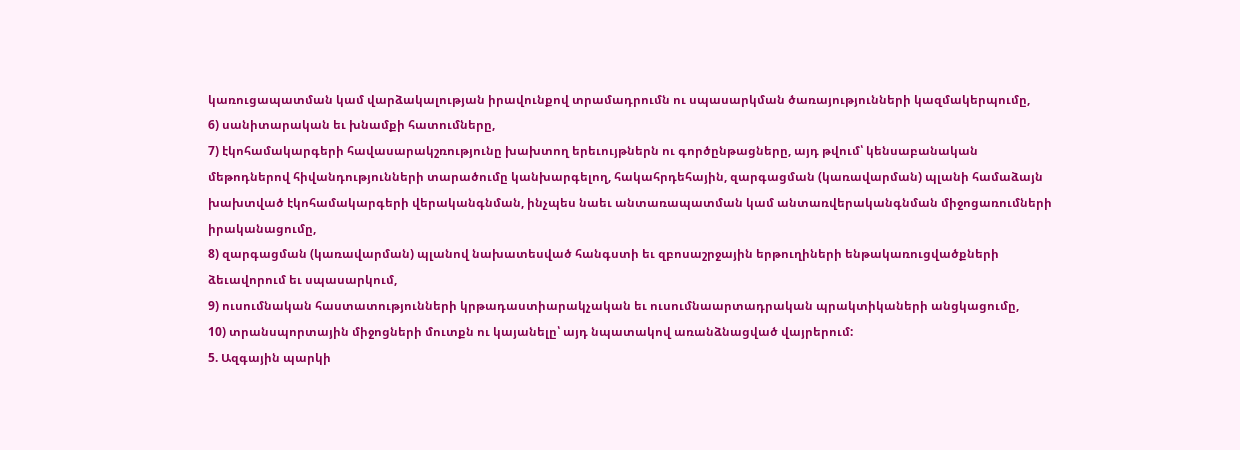կառուցապատման կամ վարձակալության իրավունքով տրամադրումն ու սպասարկման ծառայությունների կազմակերպումը,
6) սանիտարական եւ խնամքի հատումները,
7) էկոհամակարգերի հավասարակշռությունը խախտող երեւույթներն ու գործընթացները, այդ թվում՝ կենսաբանական մեթոդներով հիվանդությունների տարածումը կանխարգելող, հակահրդեհային, զարգացման (կառավարման) պլանի համաձայն խախտված էկոհամակարգերի վերականգնման, ինչպես նաեւ անտառապատման կամ անտառվերականգնման միջոցառումների իրականացումը,
8) զարգացման (կառավարման) պլանով նախատեսված հանգստի եւ զբոսաշրջային երթուղիների ենթակառուցվածքների ձեւավորում եւ սպասարկում,
9) ուսումնական հաստատությունների կրթադաստիարակչական եւ ուսումնաարտադրական պրակտիկաների անցկացումը,
10) տրանսպորտային միջոցների մուտքն ու կայանելը՝ այդ նպատակով առանձնացված վայրերում:
5. Ազգային պարկի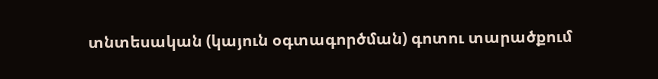տնտեսական (կայուն օգտագործման) գոտու տարածքում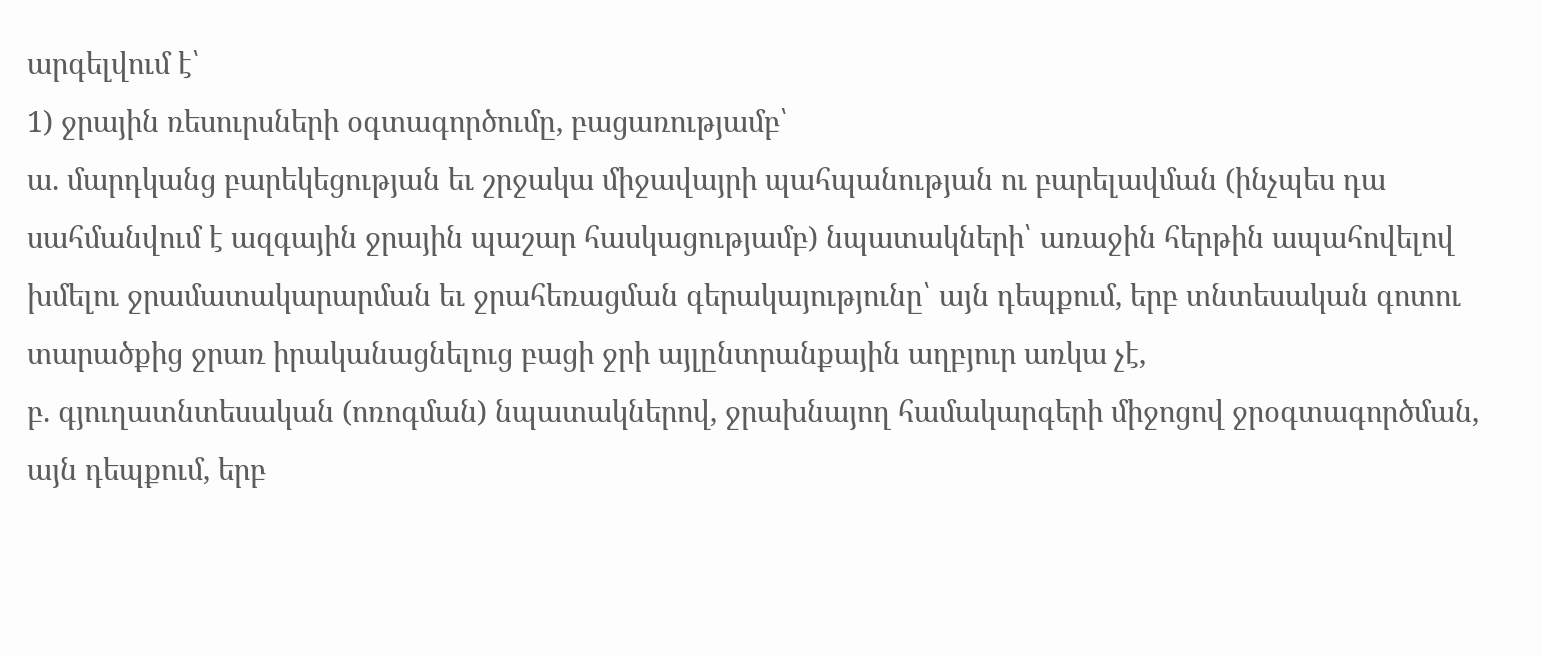արգելվում է՝
1) ջրային ռեսուրսների օգտագործումը, բացառությամբ՝
ա. մարդկանց բարեկեցության եւ շրջակա միջավայրի պահպանության ու բարելավման (ինչպես դա սահմանվում է ազգային ջրային պաշար հասկացությամբ) նպատակների՝ առաջին հերթին ապահովելով խմելու ջրամատակարարման եւ ջրահեռացման գերակայությունը՝ այն դեպքում, երբ տնտեսական գոտու տարածքից ջրառ իրականացնելուց բացի ջրի այլընտրանքային աղբյուր առկա չէ,
բ. գյուղատնտեսական (ոռոգման) նպատակներով, ջրախնայող համակարգերի միջոցով ջրօգտագործման, այն դեպքում, երբ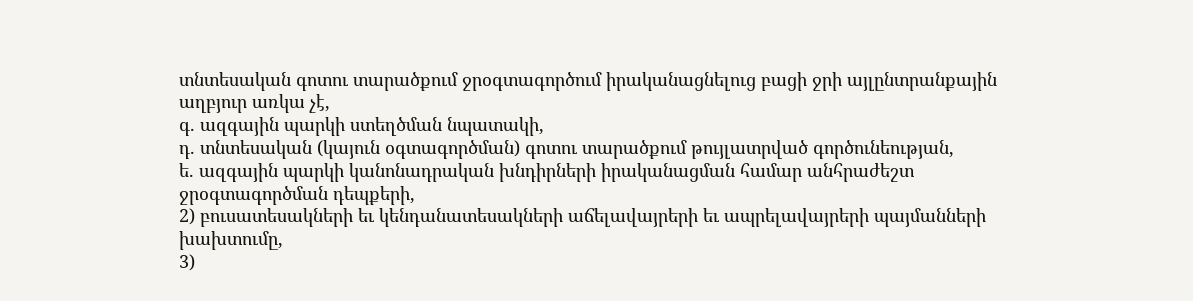տնտեսական գոտու տարածքում ջրօգտագործում իրականացնելուց բացի ջրի այլընտրանքային աղբյուր առկա չէ,
գ. ազգային պարկի ստեղծման նպատակի,
դ. տնտեսական (կայուն օգտագործման) գոտու տարածքում թույլատրված գործունեության,
ե. ազգային պարկի կանոնադրական խնդիրների իրականացման համար անհրաժեշտ ջրօգտագործման դեպքերի,
2) բուսատեսակների եւ կենդանատեսակների աճելավայրերի եւ ապրելավայրերի պայմանների խախտումը,
3)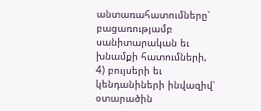անտառահատումները՝ բացառությամբ սանիտարական եւ խնամքի հատումների,
4) բույսերի եւ կենդանիների ինվազիվ՝ օտարածին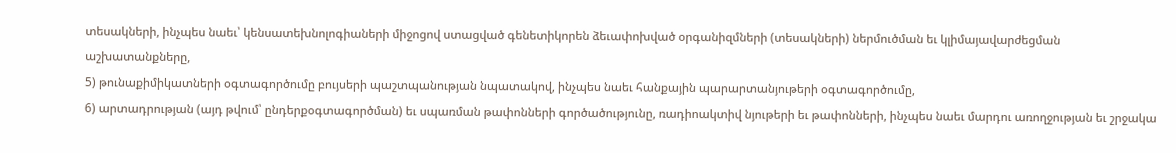տեսակների, ինչպես նաեւ՝ կենսատեխնոլոգիաների միջոցով ստացված գենետիկորեն ձեւափոխված օրգանիզմների (տեսակների) ներմուծման եւ կլիմայավարժեցման աշխատանքները,
5) թունաքիմիկատների օգտագործումը բույսերի պաշտպանության նպատակով, ինչպես նաեւ հանքային պարարտանյութերի օգտագործումը,
6) արտադրության (այդ թվում՝ ընդերքօգտագործման) եւ սպառման թափոնների գործածությունը, ռադիոակտիվ նյութերի եւ թափոնների, ինչպես նաեւ մարդու առողջության եւ շրջակա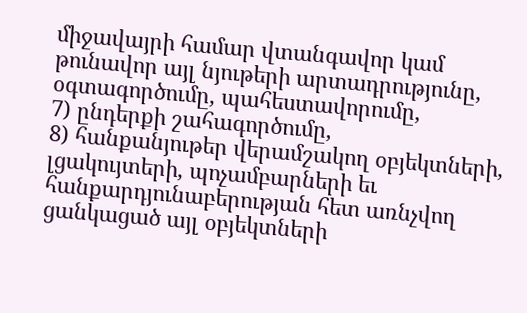միջավայրի համար վտանգավոր կամ թունավոր այլ նյութերի արտադրությունը, օգտագործումը, պահեստավորումը,
7) ընդերքի շահագործումը,
8) հանքանյութեր վերամշակող օբյեկտների, լցակույտերի, պոչամբարների եւ հանքարդյունաբերության հետ առնչվող ցանկացած այլ օբյեկտների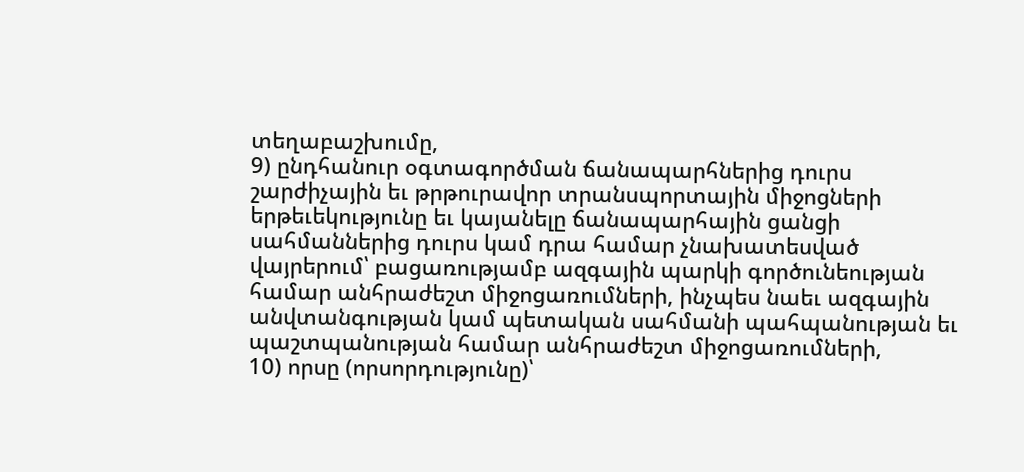տեղաբաշխումը,
9) ընդհանուր օգտագործման ճանապարհներից դուրս շարժիչային եւ թրթուրավոր տրանսպորտային միջոցների երթեւեկությունը եւ կայանելը ճանապարհային ցանցի սահմաններից դուրս կամ դրա համար չնախատեսված վայրերում՝ բացառությամբ ազգային պարկի գործունեության համար անհրաժեշտ միջոցառումների, ինչպես նաեւ ազգային անվտանգության կամ պետական սահմանի պահպանության եւ պաշտպանության համար անհրաժեշտ միջոցառումների,
10) որսը (որսորդությունը)՝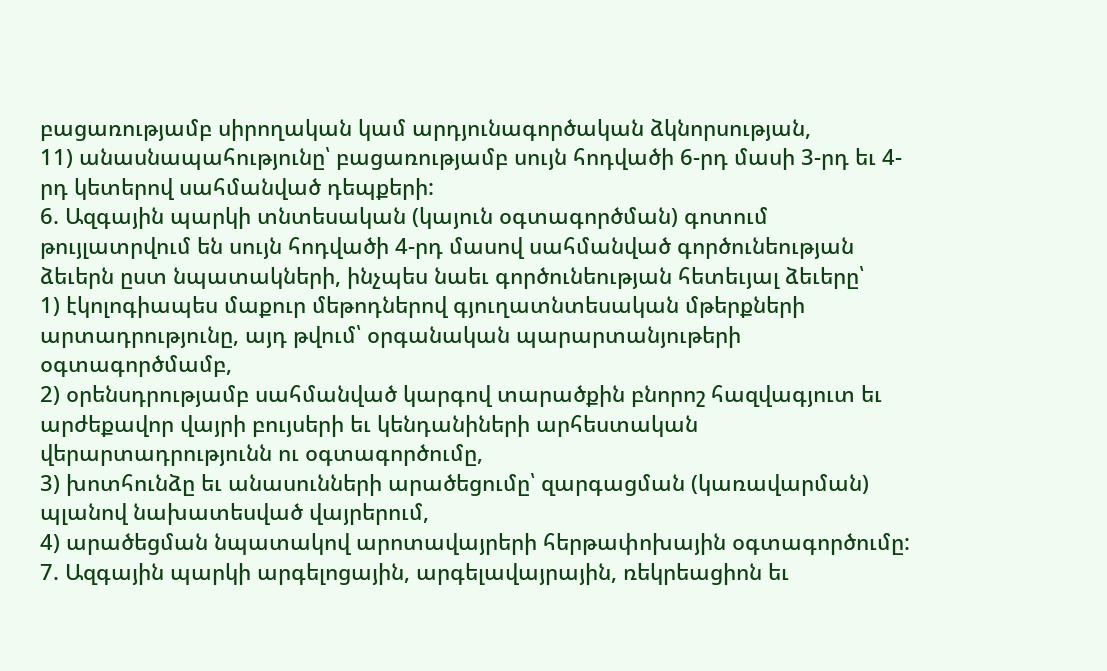բացառությամբ սիրողական կամ արդյունագործական ձկնորսության,
11) անասնապահությունը՝ բացառությամբ սույն հոդվածի 6-րդ մասի 3-րդ եւ 4-րդ կետերով սահմանված դեպքերի:
6. Ազգային պարկի տնտեսական (կայուն օգտագործման) գոտում թույլատրվում են սույն հոդվածի 4-րդ մասով սահմանված գործունեության ձեւերն ըստ նպատակների, ինչպես նաեւ գործունեության հետեւյալ ձեւերը՝
1) էկոլոգիապես մաքուր մեթոդներով գյուղատնտեսական մթերքների արտադրությունը, այդ թվում՝ օրգանական պարարտանյութերի օգտագործմամբ,
2) օրենսդրությամբ սահմանված կարգով տարածքին բնորոշ հազվագյուտ եւ արժեքավոր վայրի բույսերի եւ կենդանիների արհեստական վերարտադրությունն ու օգտագործումը,
3) խոտհունձը եւ անասունների արածեցումը՝ զարգացման (կառավարման) պլանով նախատեսված վայրերում,
4) արածեցման նպատակով արոտավայրերի հերթափոխային օգտագործումը:
7. Ազգային պարկի արգելոցային, արգելավայրային, ռեկրեացիոն եւ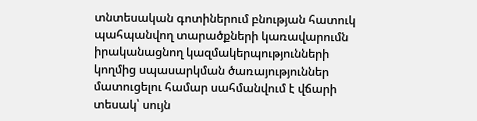տնտեսական գոտիներում բնության հատուկ պահպանվող տարածքների կառավարումն իրականացնող կազմակերպությունների կողմից սպասարկման ծառայություններ մատուցելու համար սահմանվում է վճարի տեսակ՝ սույն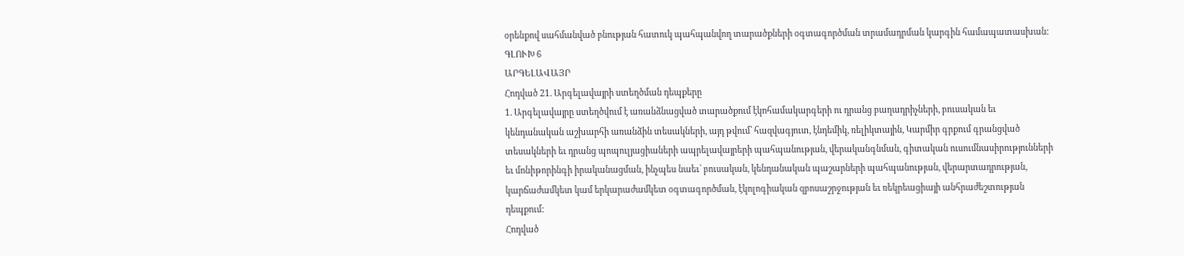օրենքով սահմանված բնության հատուկ պահպանվող տարածքների օգտագործման տրամադրման կարգին համապատասխան:
ԳԼՈՒԽ 6
ԱՐԳԵԼԱՎԱՅՐ
Հոդված 21. Արգելավայրի ստեղծման դեպքերը
1. Արգելավայրը ստեղծվում է առանձնացված տարածքում էկոհամակարգերի ու դրանց բաղադրիչների, բուսական եւ կենդանական աշխարհի առանձին տեսակների, այդ թվում՝ հազվագյուտ, էնդեմիկ, ռելիկտային, Կարմիր գրքում գրանցված տեսակների եւ դրանց պոպուլյացիաների ապրելավայրերի պահպանության, վերականգնման, գիտական ուսումնասիրությունների եւ մոնիթորինգի իրականացման, ինչպես նաեւ՝ բուսական, կենդանական պաշարների պահպանության, վերարտադրության, կարճաժամկետ կամ երկարաժամկետ օգտագործման, էկոլոգիական զբոսաշրջության եւ ռեկրեացիայի անհրաժեշտության դեպքում:
Հոդված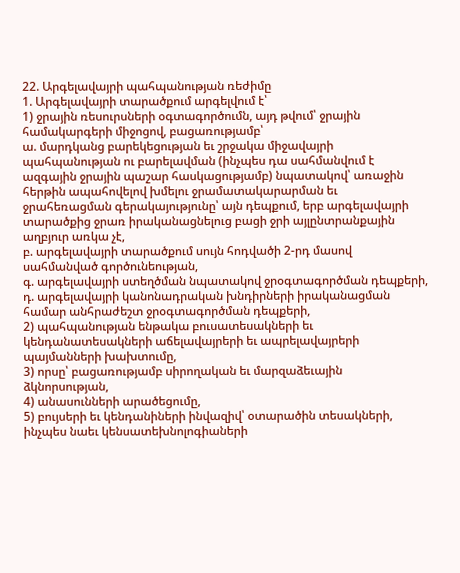22. Արգելավայրի պահպանության ռեժիմը
1. Արգելավայրի տարածքում արգելվում է՝
1) ջրային ռեսուրսների օգտագործումն, այդ թվում՝ ջրային համակարգերի միջոցով, բացառությամբ՝
ա. մարդկանց բարեկեցության եւ շրջակա միջավայրի պահպանության ու բարելավման (ինչպես դա սահմանվում է ազգային ջրային պաշար հասկացությամբ) նպատակով՝ առաջին հերթին ապահովելով խմելու ջրամատակարարման եւ ջրահեռացման գերակայությունը՝ այն դեպքում, երբ արգելավայրի տարածքից ջրառ իրականացնելուց բացի ջրի այլընտրանքային աղբյուր առկա չէ,
բ. արգելավայրի տարածքում սույն հոդվածի 2-րդ մասով սահմանված գործունեության,
գ. արգելավայրի ստեղծման նպատակով ջրօգտագործման դեպքերի,
դ. արգելավայրի կանոնադրական խնդիրների իրականացման համար անհրաժեշտ ջրօգտագործման դեպքերի,
2) պահպանության ենթակա բուսատեսակների եւ կենդանատեսակների աճելավայրերի եւ ապրելավայրերի պայմանների խախտումը,
3) որսը՝ բացառությամբ սիրողական եւ մարզաձեւային ձկնորսության,
4) անասունների արածեցումը,
5) բույսերի եւ կենդանիների ինվազիվ՝ օտարածին տեսակների, ինչպես նաեւ կենսատեխնոլոգիաների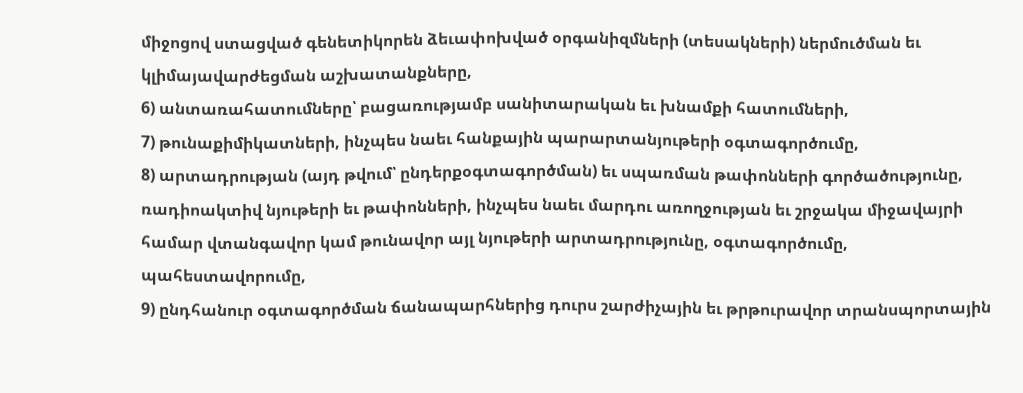միջոցով ստացված գենետիկորեն ձեւափոխված օրգանիզմների (տեսակների) ներմուծման եւ կլիմայավարժեցման աշխատանքները,
6) անտառահատումները՝ բացառությամբ սանիտարական եւ խնամքի հատումների,
7) թունաքիմիկատների, ինչպես նաեւ հանքային պարարտանյութերի օգտագործումը,
8) արտադրության (այդ թվում՝ ընդերքօգտագործման) եւ սպառման թափոնների գործածությունը, ռադիոակտիվ նյութերի եւ թափոնների, ինչպես նաեւ մարդու առողջության եւ շրջակա միջավայրի համար վտանգավոր կամ թունավոր այլ նյութերի արտադրությունը, օգտագործումը, պահեստավորումը,
9) ընդհանուր օգտագործման ճանապարհներից դուրս շարժիչային եւ թրթուրավոր տրանսպորտային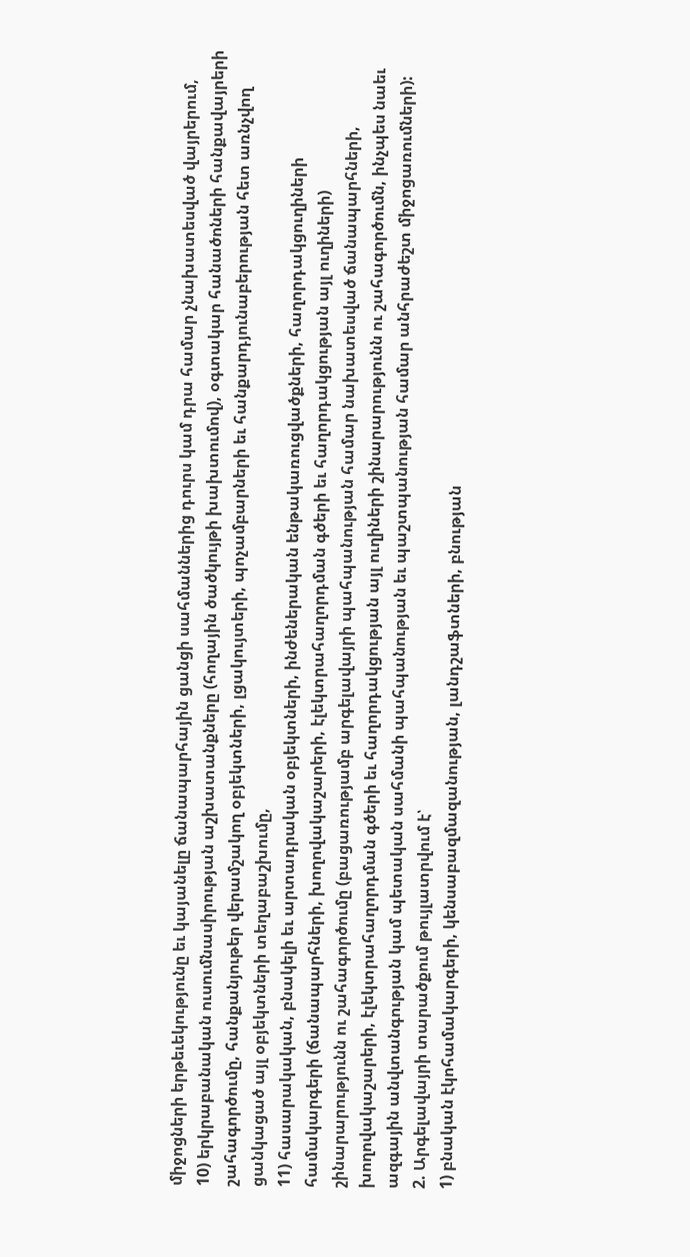միջոցների երթեւեկությունը եւ կայանելը ճանապարհային ցանցի սահմաններից դուրս կամ դրա համար չնախատեսված վայրերում,
10) երկրաբանական ուսումնասիրության աշխատանքները (հողային ծածկույթի խախտումով), օգտակար հանածոների հանքավայրերի շահագործումը, հանքանյութեր վերամշակող օբյեկտների, լցակույտերի, պոչամբարների եւ հանքարդյունաբերության հետ առնչվող ցանկացած այլ օբյեկտների տեղաբաշխումը,
11) հասարակական, բնակելի եւ արտադրական օբյեկտների, ինժեներական ենթակառուցվածքների, հաղորդակցուղիների համակարգերի (ճանապարհների, խողովակաշարերի, էլեկտրահաղորդման գծերի եւ հաղորդակցության այլ ուղիների) շինարարությունն ու շահագործումը (բացառությամբ արգելավայրի պահպանության համար նախատեսված ճանապարհների, խողովակաշարերի, էլեկտրահաղորդման գծերի եւ հաղորդակցության այլ ուղիների շինարարությունն ու շահագործումն, ինչպես նաեւ ազգային անվտանգության կամ պետական սահմանի պահպանության եւ պաշտպանության համար անհրաժեշտ միջոցառումների):
2. Արգելավայրի տարածքում թույլատրվում է՝
1) բնական էկոհամակարգերի, կենսաբազմազանության, լանդշաֆտների, բնության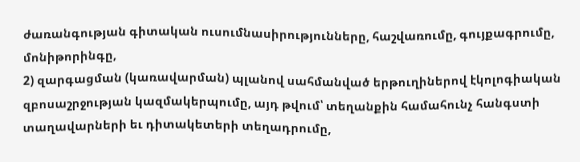ժառանգության գիտական ուսումնասիրությունները, հաշվառումը, գույքագրումը, մոնիթորինգը,
2) զարգացման (կառավարման) պլանով սահմանված երթուղիներով էկոլոգիական զբոսաշրջության կազմակերպումը, այդ թվում՝ տեղանքին համահունչ հանգստի տաղավարների եւ դիտակետերի տեղադրումը,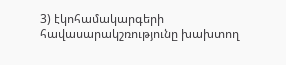3) էկոհամակարգերի հավասարակշռությունը խախտող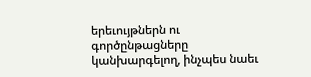երեւույթներն ու գործընթացները կանխարգելող, ինչպես նաեւ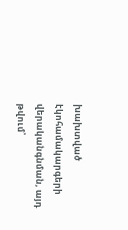խախտված էկոհամակարգերի վերականգնման, այդ թվում՝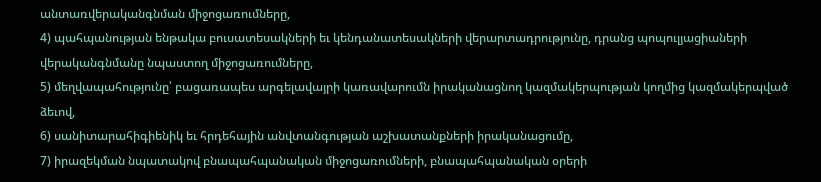անտառվերականգնման միջոցառումները,
4) պահպանության ենթակա բուսատեսակների եւ կենդանատեսակների վերարտադրությունը, դրանց պոպուլյացիաների վերականգնմանը նպաստող միջոցառումները,
5) մեղվապահությունը՝ բացառապես արգելավայրի կառավարումն իրականացնող կազմակերպության կողմից կազմակերպված ձեւով,
6) սանիտարահիգիենիկ եւ հրդեհային անվտանգության աշխատանքների իրականացումը,
7) իրազեկման նպատակով բնապահպանական միջոցառումների, բնապահպանական օրերի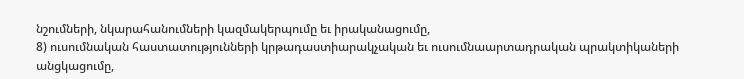նշումների, նկարահանումների կազմակերպումը եւ իրականացումը,
8) ուսումնական հաստատությունների կրթադաստիարակչական եւ ուսումնաարտադրական պրակտիկաների անցկացումը,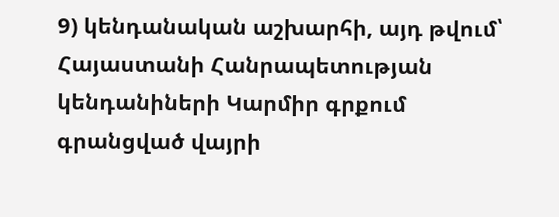9) կենդանական աշխարհի, այդ թվում՝ Հայաստանի Հանրապետության կենդանիների Կարմիր գրքում գրանցված վայրի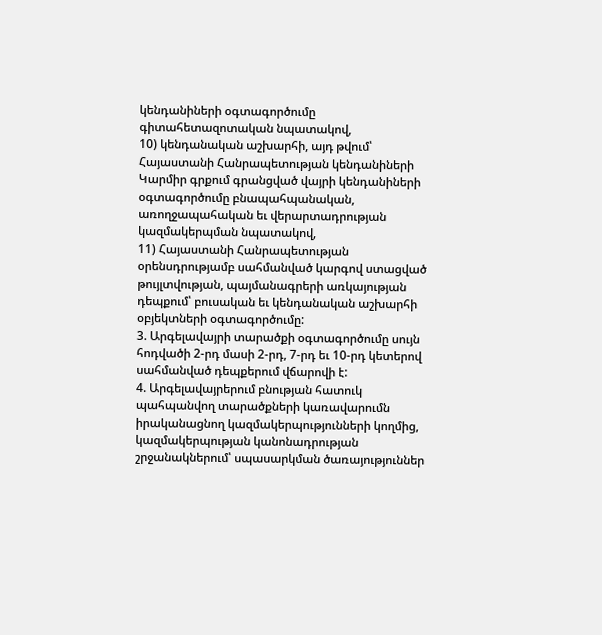կենդանիների օգտագործումը գիտահետազոտական նպատակով,
10) կենդանական աշխարհի, այդ թվում՝ Հայաստանի Հանրապետության կենդանիների Կարմիր գրքում գրանցված վայրի կենդանիների օգտագործումը բնապահպանական, առողջապահական եւ վերարտադրության կազմակերպման նպատակով,
11) Հայաստանի Հանրապետության օրենսդրությամբ սահմանված կարգով ստացված թույլտվության, պայմանագրերի առկայության դեպքում՝ բուսական եւ կենդանական աշխարհի օբյեկտների օգտագործումը:
3. Արգելավայրի տարածքի օգտագործումը սույն հոդվածի 2-րդ մասի 2-րդ, 7-րդ եւ 10-րդ կետերով սահմանված դեպքերում վճարովի է:
4. Արգելավայրերում բնության հատուկ պահպանվող տարածքների կառավարումն իրականացնող կազմակերպությունների կողմից, կազմակերպության կանոնադրության շրջանակներում՝ սպասարկման ծառայություններ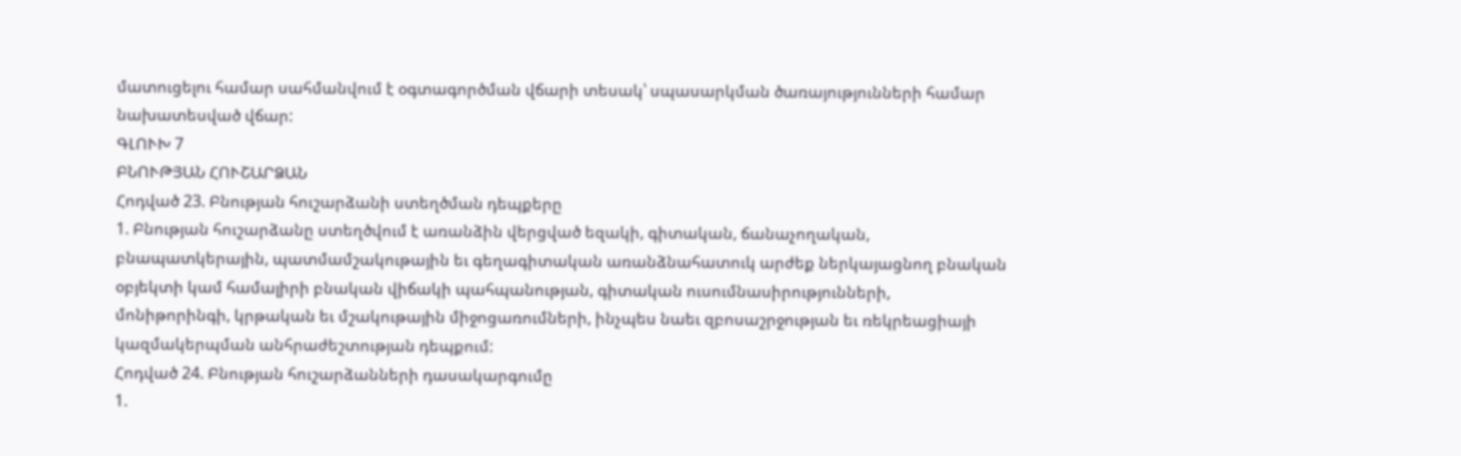մատուցելու համար սահմանվում է օգտագործման վճարի տեսակ՝ սպասարկման ծառայությունների համար նախատեսված վճար:
ԳԼՈՒԽ 7
ԲՆՈՒԹՅԱՆ ՀՈՒՇԱՐՁԱՆ
Հոդված 23. Բնության հուշարձանի ստեղծման դեպքերը
1. Բնության հուշարձանը ստեղծվում է առանձին վերցված եզակի, գիտական, ճանաչողական, բնապատկերային, պատմամշակութային եւ գեղագիտական առանձնահատուկ արժեք ներկայացնող բնական օբյեկտի կամ համալիրի բնական վիճակի պահպանության, գիտական ուսումնասիրությունների, մոնիթորինգի, կրթական եւ մշակութային միջոցառումների, ինչպես նաեւ զբոսաշրջության եւ ռեկրեացիայի կազմակերպման անհրաժեշտության դեպքում:
Հոդված 24. Բնության հուշարձանների դասակարգումը
1.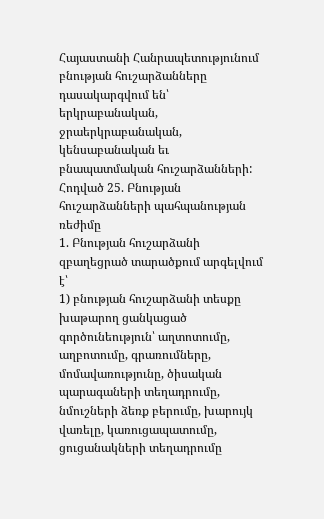Հայաստանի Հանրապետությունում բնության հուշարձանները դասակարգվում են՝ երկրաբանական, ջրաերկրաբանական, կենսաբանական եւ բնապատմական հուշարձանների:
Հոդված 25. Բնության հուշարձանների պահպանության ռեժիմը
1. Բնության հուշարձանի զբաղեցրած տարածքում արգելվում է՝
1) բնության հուշարձանի տեսքը խաթարող ցանկացած գործունեություն՝ աղտոտումը, աղբոտումը, գրառումները, մոմավառությունը, ծիսական պարագաների տեղադրումը, նմուշների ձեռք բերումը, խարույկ վառելը, կառուցապատումը, ցուցանակների տեղադրումը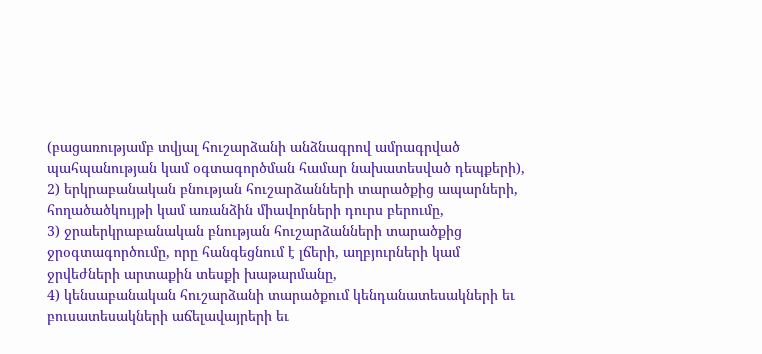(բացառությամբ տվյալ հուշարձանի անձնագրով ամրագրված պահպանության կամ օգտագործման համար նախատեսված դեպքերի),
2) երկրաբանական բնության հուշարձանների տարածքից ապարների, հողածածկույթի կամ առանձին միավորների դուրս բերումը,
3) ջրաերկրաբանական բնության հուշարձանների տարածքից ջրօգտագործումը, որը հանգեցնում է լճերի, աղբյուրների կամ ջրվեժների արտաքին տեսքի խաթարմանը,
4) կենսաբանական հուշարձանի տարածքում կենդանատեսակների եւ բուսատեսակների աճելավայրերի եւ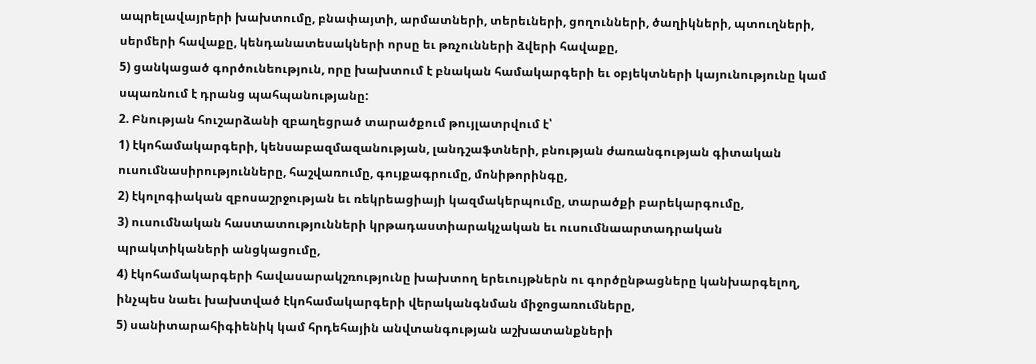ապրելավայրերի խախտումը, բնափայտի, արմատների, տերեւների, ցողունների, ծաղիկների, պտուղների, սերմերի հավաքը, կենդանատեսակների որսը եւ թռչունների ձվերի հավաքը,
5) ցանկացած գործունեություն, որը խախտում է բնական համակարգերի եւ օբյեկտների կայունությունը կամ սպառնում է դրանց պահպանությանը:
2. Բնության հուշարձանի զբաղեցրած տարածքում թույլատրվում է՝
1) էկոհամակարգերի, կենսաբազմազանության, լանդշաֆտների, բնության ժառանգության գիտական ուսումնասիրությունները, հաշվառումը, գույքագրումը, մոնիթորինգը,
2) էկոլոգիական զբոսաշրջության եւ ռեկրեացիայի կազմակերպումը, տարածքի բարեկարգումը,
3) ուսումնական հաստատությունների կրթադաստիարակչական եւ ուսումնաարտադրական պրակտիկաների անցկացումը,
4) էկոհամակարգերի հավասարակշռությունը խախտող երեւույթներն ու գործընթացները կանխարգելող, ինչպես նաեւ խախտված էկոհամակարգերի վերականգնման միջոցառումները,
5) սանիտարահիգիենիկ կամ հրդեհային անվտանգության աշխատանքների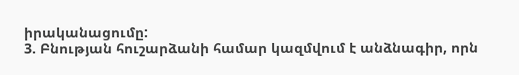իրականացումը:
3. Բնության հուշարձանի համար կազմվում է անձնագիր, որն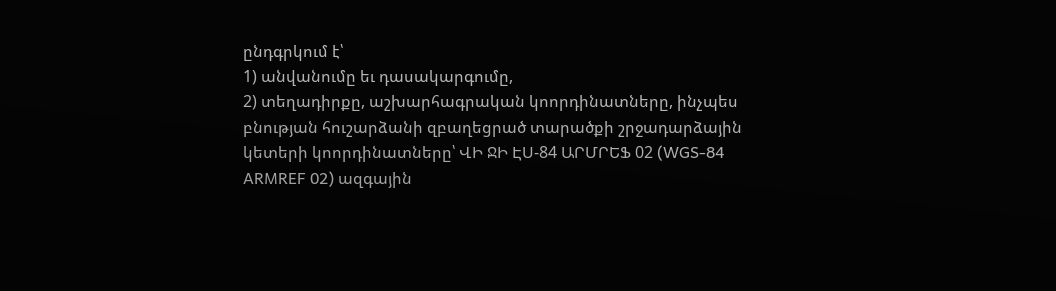ընդգրկում է՝
1) անվանումը եւ դասակարգումը,
2) տեղադիրքը, աշխարհագրական կոորդինատները, ինչպես բնության հուշարձանի զբաղեցրած տարածքի շրջադարձային կետերի կոորդինատները՝ ՎԻ ՋԻ ԷՍ-84 ԱՐՄՐԵՖ 02 (WGS-84 ARMREF 02) ազգային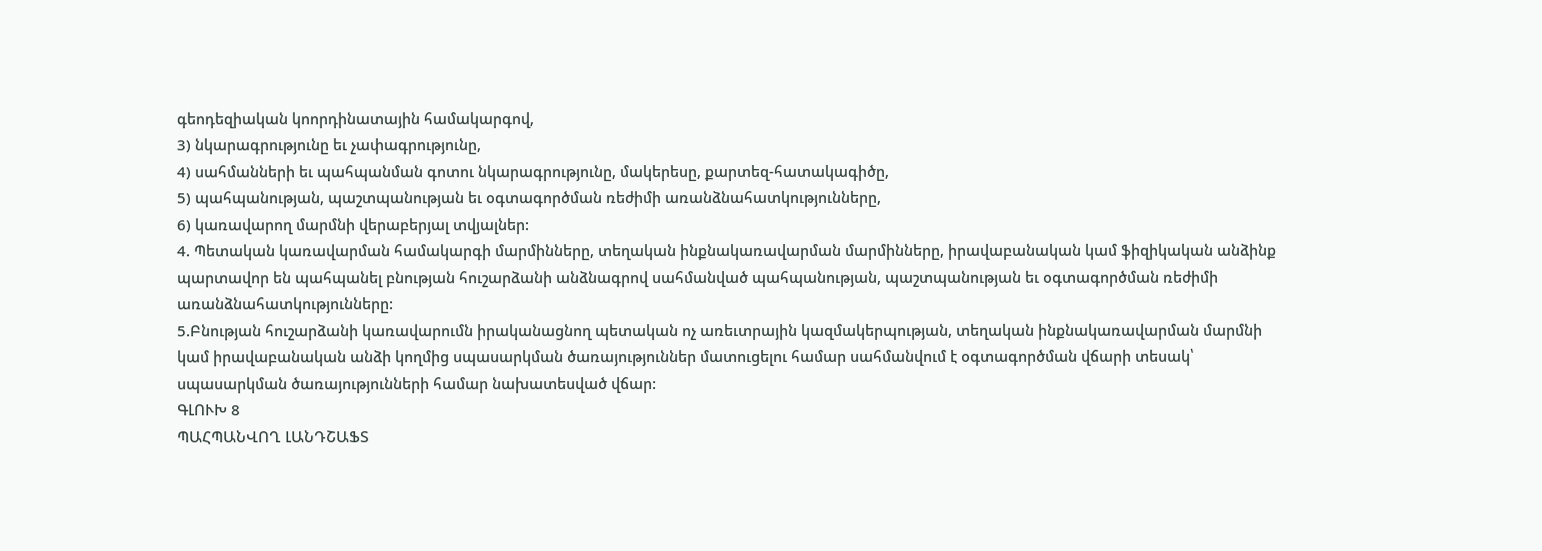գեոդեզիական կոորդինատային համակարգով,
3) նկարագրությունը եւ չափագրությունը,
4) սահմանների եւ պահպանման գոտու նկարագրությունը, մակերեսը, քարտեզ-հատակագիծը,
5) պահպանության, պաշտպանության եւ օգտագործման ռեժիմի առանձնահատկությունները,
6) կառավարող մարմնի վերաբերյալ տվյալներ:
4. Պետական կառավարման համակարգի մարմինները, տեղական ինքնակառավարման մարմինները, իրավաբանական կամ ֆիզիկական անձինք պարտավոր են պահպանել բնության հուշարձանի անձնագրով սահմանված պահպանության, պաշտպանության եւ օգտագործման ռեժիմի առանձնահատկությունները:
5.Բնության հուշարձանի կառավարումն իրականացնող պետական ոչ առեւտրային կազմակերպության, տեղական ինքնակառավարման մարմնի կամ իրավաբանական անձի կողմից սպասարկման ծառայություններ մատուցելու համար սահմանվում է օգտագործման վճարի տեսակ՝ սպասարկման ծառայությունների համար նախատեսված վճար:
ԳԼՈՒԽ 8
ՊԱՀՊԱՆՎՈՂ ԼԱՆԴՇԱՖՏ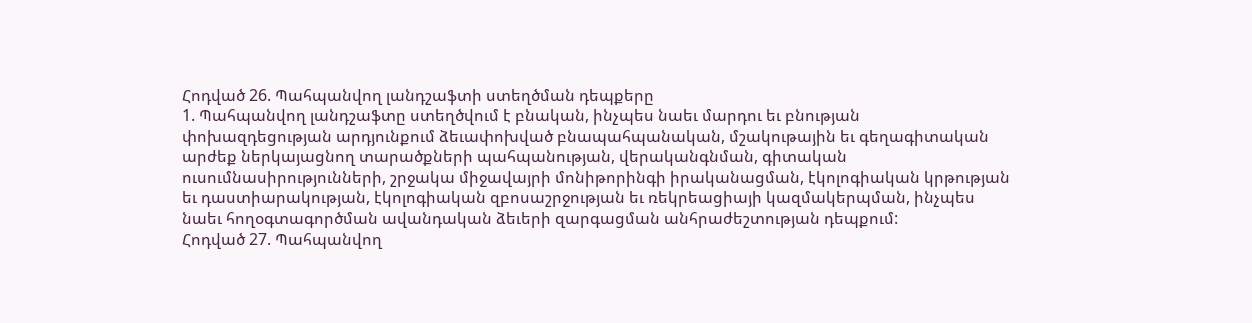Հոդված 26. Պահպանվող լանդշաֆտի ստեղծման դեպքերը
1. Պահպանվող լանդշաֆտը ստեղծվում է բնական, ինչպես նաեւ մարդու եւ բնության փոխազդեցության արդյունքում ձեւափոխված բնապահպանական, մշակութային եւ գեղագիտական արժեք ներկայացնող տարածքների պահպանության, վերականգնման, գիտական ուսումնասիրությունների, շրջակա միջավայրի մոնիթորինգի իրականացման, էկոլոգիական կրթության եւ դաստիարակության, էկոլոգիական զբոսաշրջության եւ ռեկրեացիայի կազմակերպման, ինչպես նաեւ հողօգտագործման ավանդական ձեւերի զարգացման անհրաժեշտության դեպքում:
Հոդված 27. Պահպանվող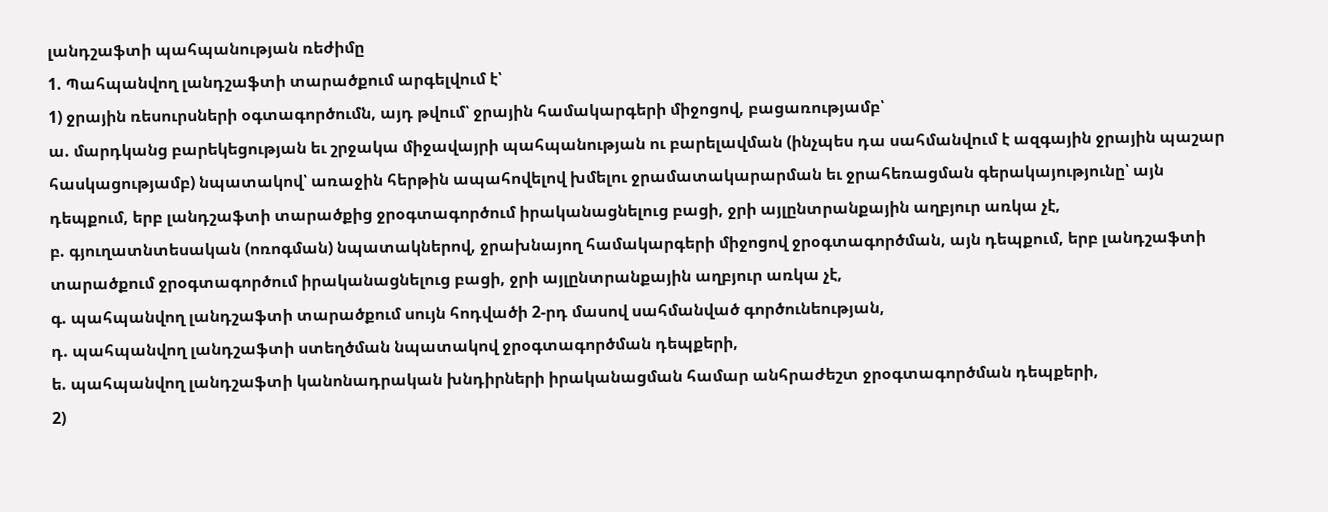լանդշաֆտի պահպանության ռեժիմը
1. Պահպանվող լանդշաֆտի տարածքում արգելվում է՝
1) ջրային ռեսուրսների օգտագործումն, այդ թվում՝ ջրային համակարգերի միջոցով, բացառությամբ՝
ա. մարդկանց բարեկեցության եւ շրջակա միջավայրի պահպանության ու բարելավման (ինչպես դա սահմանվում է ազգային ջրային պաշար հասկացությամբ) նպատակով՝ առաջին հերթին ապահովելով խմելու ջրամատակարարման եւ ջրահեռացման գերակայությունը՝ այն դեպքում, երբ լանդշաֆտի տարածքից ջրօգտագործում իրականացնելուց բացի, ջրի այլընտրանքային աղբյուր առկա չէ,
բ. գյուղատնտեսական (ոռոգման) նպատակներով, ջրախնայող համակարգերի միջոցով ջրօգտագործման, այն դեպքում, երբ լանդշաֆտի տարածքում ջրօգտագործում իրականացնելուց բացի, ջրի այլընտրանքային աղբյուր առկա չէ,
գ. պահպանվող լանդշաֆտի տարածքում սույն հոդվածի 2-րդ մասով սահմանված գործունեության,
դ. պահպանվող լանդշաֆտի ստեղծման նպատակով ջրօգտագործման դեպքերի,
ե. պահպանվող լանդշաֆտի կանոնադրական խնդիրների իրականացման համար անհրաժեշտ ջրօգտագործման դեպքերի,
2)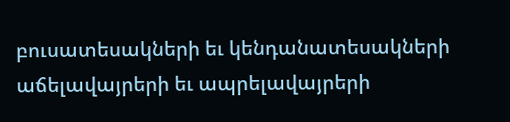բուսատեսակների եւ կենդանատեսակների աճելավայրերի եւ ապրելավայրերի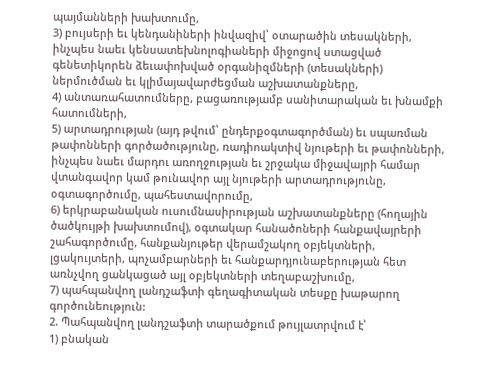պայմանների խախտումը,
3) բույսերի եւ կենդանիների ինվազիվ՝ օտարածին տեսակների, ինչպես նաեւ կենսատեխնոլոգիաների միջոցով ստացված գենետիկորեն ձեւափոխված օրգանիզմների (տեսակների) ներմուծման եւ կլիմայավարժեցման աշխատանքները,
4) անտառահատումները, բացառությամբ սանիտարական եւ խնամքի հատումների,
5) արտադրության (այդ թվում՝ ընդերքօգտագործման) եւ սպառման թափոնների գործածությունը, ռադիոակտիվ նյութերի եւ թափոնների, ինչպես նաեւ մարդու առողջության եւ շրջակա միջավայրի համար վտանգավոր կամ թունավոր այլ նյութերի արտադրությունը, օգտագործումը, պահեստավորումը,
6) երկրաբանական ուսումնասիրության աշխատանքները (հողային ծածկույթի խախտումով), օգտակար հանածոների հանքավայրերի շահագործումը, հանքանյութեր վերամշակող օբյեկտների, լցակույտերի, պոչամբարների եւ հանքարդյունաբերության հետ առնչվող ցանկացած այլ օբյեկտների տեղաբաշխումը,
7) պահպանվող լանդշաֆտի գեղագիտական տեսքը խաթարող գործունեություն:
2. Պահպանվող լանդշաֆտի տարածքում թույլատրվում է՝
1) բնական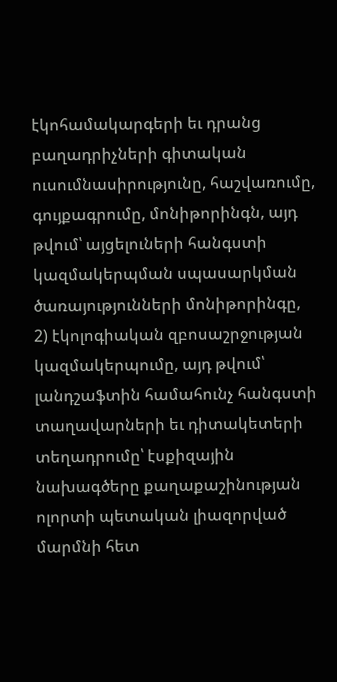էկոհամակարգերի եւ դրանց բաղադրիչների գիտական ուսումնասիրությունը, հաշվառումը, գույքագրումը, մոնիթորինգն, այդ թվում՝ այցելուների հանգստի կազմակերպման սպասարկման ծառայությունների մոնիթորինգը,
2) էկոլոգիական զբոսաշրջության կազմակերպումը, այդ թվում՝ լանդշաֆտին համահունչ հանգստի տաղավարների եւ դիտակետերի տեղադրումը՝ էսքիզային նախագծերը քաղաքաշինության ոլորտի պետական լիազորված մարմնի հետ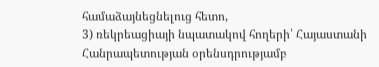համաձայնեցնելուց հետո,
3) ռեկրեացիայի նպատակով հողերի՝ Հայաստանի Հանրապետության օրենսդրությամբ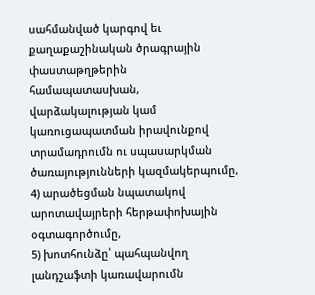սահմանված կարգով եւ քաղաքաշինական ծրագրային փաստաթղթերին համապատասխան, վարձակալության կամ կառուցապատման իրավունքով տրամադրումն ու սպասարկման ծառայությունների կազմակերպումը,
4) արածեցման նպատակով արոտավայրերի հերթափոխային օգտագործումը,
5) խոտհունձը՝ պահպանվող լանդշաֆտի կառավարումն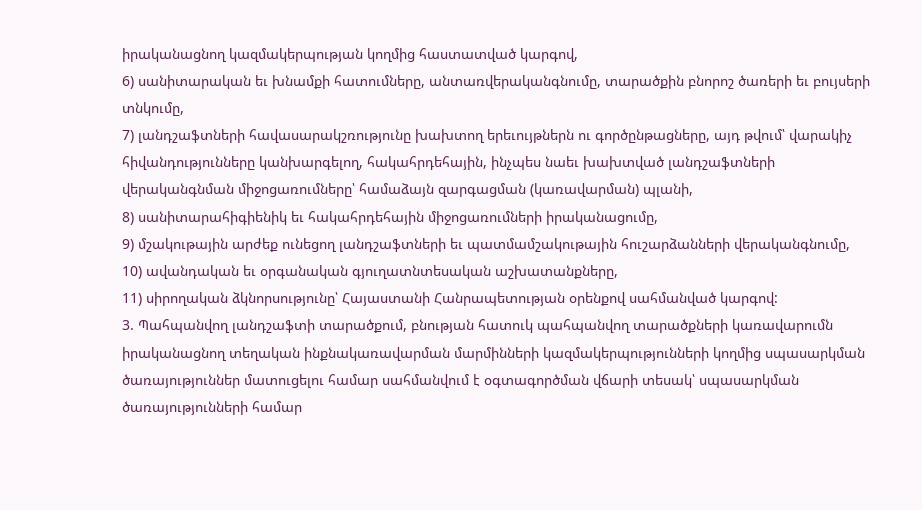իրականացնող կազմակերպության կողմից հաստատված կարգով,
6) սանիտարական եւ խնամքի հատումները, անտառվերականգնումը, տարածքին բնորոշ ծառերի եւ բույսերի տնկումը,
7) լանդշաֆտների հավասարակշռությունը խախտող երեւույթներն ու գործընթացները, այդ թվում՝ վարակիչ հիվանդությունները կանխարգելող, հակահրդեհային, ինչպես նաեւ խախտված լանդշաֆտների վերականգնման միջոցառումները՝ համաձայն զարգացման (կառավարման) պլանի,
8) սանիտարահիգիենիկ եւ հակահրդեհային միջոցառումների իրականացումը,
9) մշակութային արժեք ունեցող լանդշաֆտների եւ պատմամշակութային հուշարձանների վերականգնումը,
10) ավանդական եւ օրգանական գյուղատնտեսական աշխատանքները,
11) սիրողական ձկնորսությունը՝ Հայաստանի Հանրապետության օրենքով սահմանված կարգով:
3. Պահպանվող լանդշաֆտի տարածքում, բնության հատուկ պահպանվող տարածքների կառավարումն իրականացնող տեղական ինքնակառավարման մարմինների կազմակերպությունների կողմից սպասարկման ծառայություններ մատուցելու համար սահմանվում է օգտագործման վճարի տեսակ՝ սպասարկման ծառայությունների համար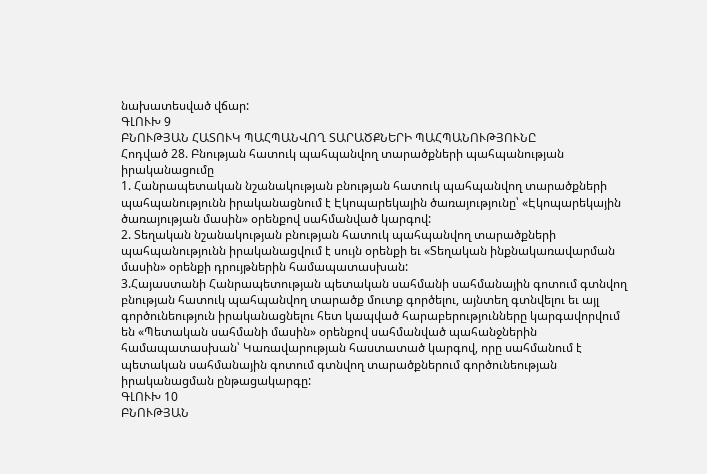նախատեսված վճար:
ԳԼՈՒԽ 9
ԲՆՈՒԹՅԱՆ ՀԱՏՈՒԿ ՊԱՀՊԱՆՎՈՂ ՏԱՐԱԾՔՆԵՐԻ ՊԱՀՊԱՆՈՒԹՅՈՒՆԸ
Հոդված 28. Բնության հատուկ պահպանվող տարածքների պահպանության իրականացումը
1. Հանրապետական նշանակության բնության հատուկ պահպանվող տարածքների պահպանությունն իրականացնում է Էկոպարեկային ծառայությունը՝ «Էկոպարեկային ծառայության մասին» օրենքով սահմանված կարգով:
2. Տեղական նշանակության բնության հատուկ պահպանվող տարածքների պահպանությունն իրականացվում է սույն օրենքի եւ «Տեղական ինքնակառավարման մասին» օրենքի դրույթներին համապատասխան:
3.Հայաստանի Հանրապետության պետական սահմանի սահմանային գոտում գտնվող բնության հատուկ պահպանվող տարածք մուտք գործելու, այնտեղ գտնվելու եւ այլ գործունեություն իրականացնելու հետ կապված հարաբերությունները կարգավորվում են «Պետական սահմանի մասին» օրենքով սահմանված պահանջներին համապատասխան՝ Կառավարության հաստատած կարգով, որը սահմանում է պետական սահմանային գոտում գտնվող տարածքներում գործունեության իրականացման ընթացակարգը:
ԳԼՈՒԽ 10
ԲՆՈՒԹՅԱՆ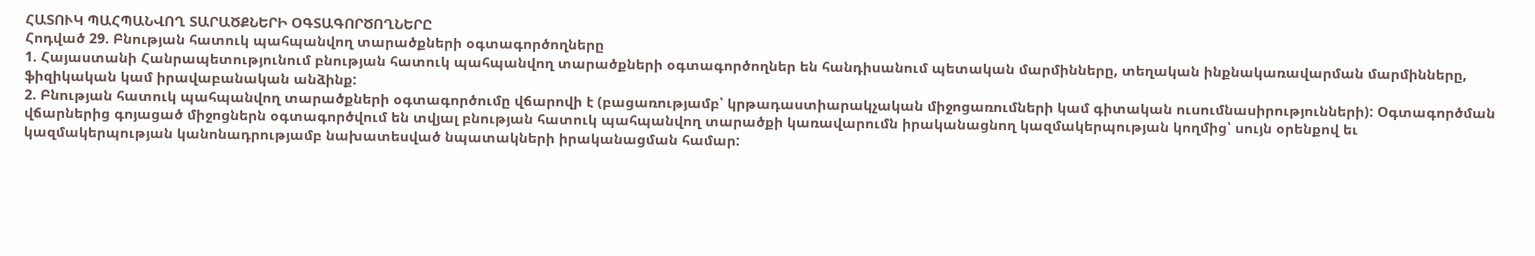ՀԱՏՈՒԿ ՊԱՀՊԱՆՎՈՂ ՏԱՐԱԾՔՆԵՐԻ ՕԳՏԱԳՈՐԾՈՂՆԵՐԸ
Հոդված 29. Բնության հատուկ պահպանվող տարածքների օգտագործողները
1. Հայաստանի Հանրապետությունում բնության հատուկ պահպանվող տարածքների օգտագործողներ են հանդիսանում պետական մարմինները, տեղական ինքնակառավարման մարմինները, ֆիզիկական կամ իրավաբանական անձինք:
2. Բնության հատուկ պահպանվող տարածքների օգտագործումը վճարովի է (բացառությամբ՝ կրթադաստիարակչական միջոցառումների կամ գիտական ուսումնասիրությունների): Օգտագործման վճարներից գոյացած միջոցներն օգտագործվում են տվյալ բնության հատուկ պահպանվող տարածքի կառավարումն իրականացնող կազմակերպության կողմից՝ սույն օրենքով եւ կազմակերպության կանոնադրությամբ նախատեսված նպատակների իրականացման համար: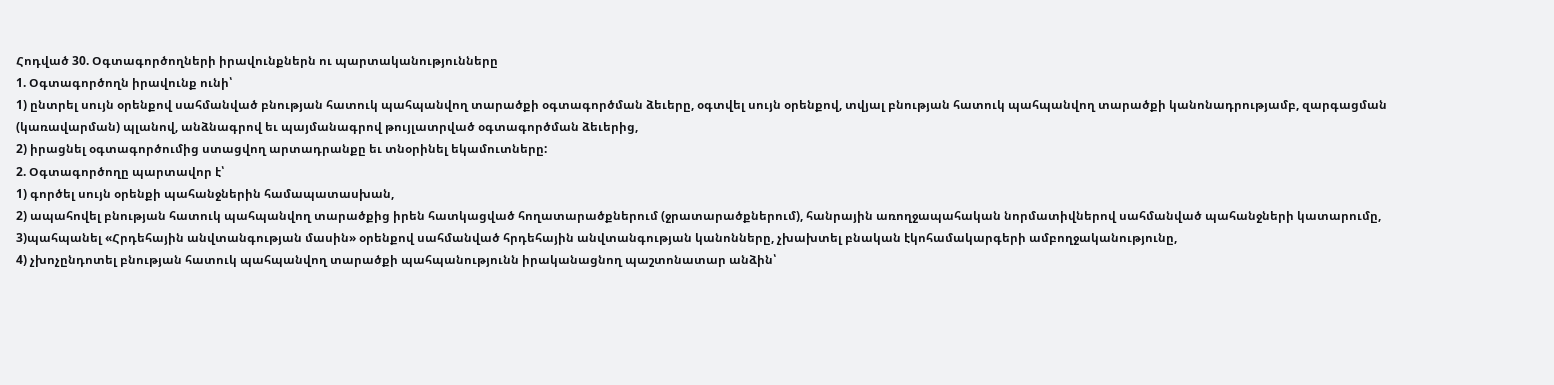Հոդված 30. Օգտագործողների իրավունքներն ու պարտականությունները
1. Օգտագործողն իրավունք ունի՝
1) ընտրել սույն օրենքով սահմանված բնության հատուկ պահպանվող տարածքի օգտագործման ձեւերը, օգտվել սույն օրենքով, տվյալ բնության հատուկ պահպանվող տարածքի կանոնադրությամբ, զարգացման (կառավարման) պլանով, անձնագրով եւ պայմանագրով թույլատրված օգտագործման ձեւերից,
2) իրացնել օգտագործումից ստացվող արտադրանքը եւ տնօրինել եկամուտները:
2. Օգտագործողը պարտավոր է՝
1) գործել սույն օրենքի պահանջներին համապատասխան,
2) ապահովել բնության հատուկ պահպանվող տարածքից իրեն հատկացված հողատարածքներում (ջրատարածքներում), հանրային առողջապահական նորմատիվներով սահմանված պահանջների կատարումը,
3)պահպանել «Հրդեհային անվտանգության մասին» օրենքով սահմանված հրդեհային անվտանգության կանոնները, չխախտել բնական էկոհամակարգերի ամբողջականությունը,
4) չխոչընդոտել բնության հատուկ պահպանվող տարածքի պահպանությունն իրականացնող պաշտոնատար անձին՝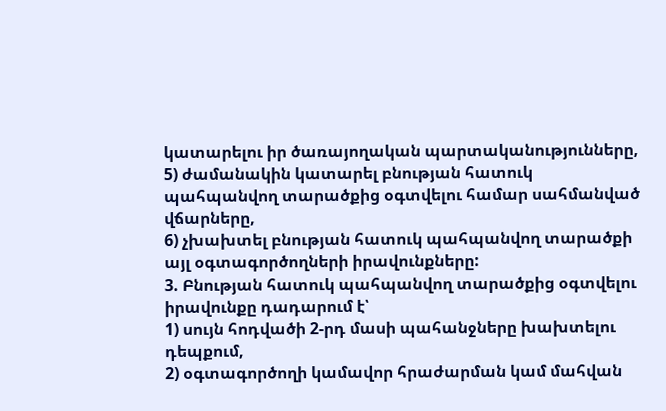կատարելու իր ծառայողական պարտականությունները,
5) ժամանակին կատարել բնության հատուկ պահպանվող տարածքից օգտվելու համար սահմանված վճարները,
6) չխախտել բնության հատուկ պահպանվող տարածքի այլ օգտագործողների իրավունքները:
3. Բնության հատուկ պահպանվող տարածքից օգտվելու իրավունքը դադարում է՝
1) սույն հոդվածի 2-րդ մասի պահանջները խախտելու դեպքում,
2) օգտագործողի կամավոր հրաժարման կամ մահվան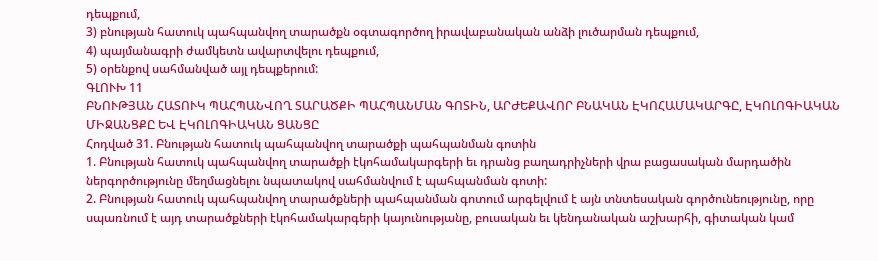դեպքում,
3) բնության հատուկ պահպանվող տարածքն օգտագործող իրավաբանական անձի լուծարման դեպքում,
4) պայմանագրի ժամկետն ավարտվելու դեպքում,
5) օրենքով սահմանված այլ դեպքերում:
ԳԼՈՒԽ 11
ԲՆՈՒԹՅԱՆ ՀԱՏՈՒԿ ՊԱՀՊԱՆՎՈՂ ՏԱՐԱԾՔԻ ՊԱՀՊԱՆՄԱՆ ԳՈՏԻՆ, ԱՐԺԵՔԱՎՈՐ ԲՆԱԿԱՆ ԷԿՈՀԱՄԱԿԱՐԳԸ, ԷԿՈԼՈԳԻԱԿԱՆ ՄԻՋԱՆՑՔԸ ԵՎ ԷԿՈԼՈԳԻԱԿԱՆ ՑԱՆՑԸ
Հոդված 31. Բնության հատուկ պահպանվող տարածքի պահպանման գոտին
1. Բնության հատուկ պահպանվող տարածքի էկոհամակարգերի եւ դրանց բաղադրիչների վրա բացասական մարդածին ներգործությունը մեղմացնելու նպատակով սահմանվում է պահպանման գոտի:
2. Բնության հատուկ պահպանվող տարածքների պահպանման գոտում արգելվում է այն տնտեսական գործունեությունը, որը սպառնում է այդ տարածքների էկոհամակարգերի կայունությանը, բուսական եւ կենդանական աշխարհի, գիտական կամ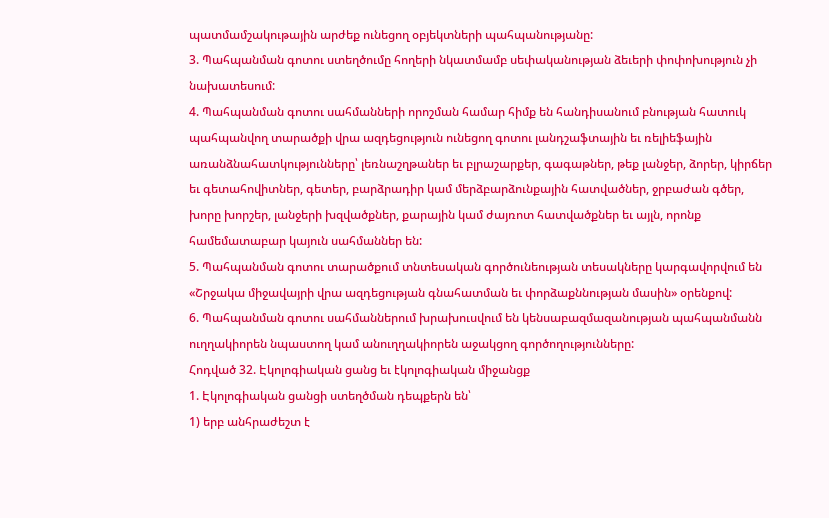պատմամշակութային արժեք ունեցող օբյեկտների պահպանությանը:
3. Պահպանման գոտու ստեղծումը հողերի նկատմամբ սեփականության ձեւերի փոփոխություն չի նախատեսում:
4. Պահպանման գոտու սահմանների որոշման համար հիմք են հանդիսանում բնության հատուկ պահպանվող տարածքի վրա ազդեցություն ունեցող գոտու լանդշաֆտային եւ ռելիեֆային առանձնահատկությունները՝ լեռնաշղթաներ եւ բլրաշարքեր, գագաթներ, թեք լանջեր, ձորեր, կիրճեր եւ գետահովիտներ, գետեր, բարձրադիր կամ մերձբարձունքային հատվածներ, ջրբաժան գծեր, խորը խորշեր, լանջերի խզվածքներ, քարային կամ ժայռոտ հատվածքներ եւ այլն, որոնք համեմատաբար կայուն սահմաններ են:
5. Պահպանման գոտու տարածքում տնտեսական գործունեության տեսակները կարգավորվում են «Շրջակա միջավայրի վրա ազդեցության գնահատման եւ փորձաքննության մասին» օրենքով:
6. Պահպանման գոտու սահմաններում խրախուսվում են կենսաբազմազանության պահպանմանն ուղղակիորեն նպաստող կամ անուղղակիորեն աջակցող գործողությունները:
Հոդված 32. Էկոլոգիական ցանց եւ էկոլոգիական միջանցք
1. Էկոլոգիական ցանցի ստեղծման դեպքերն են՝
1) երբ անհրաժեշտ է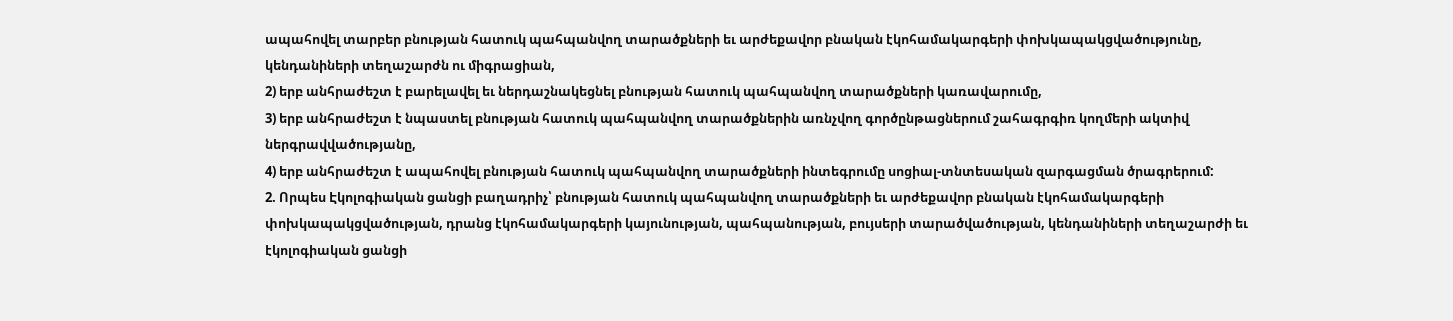ապահովել տարբեր բնության հատուկ պահպանվող տարածքների եւ արժեքավոր բնական էկոհամակարգերի փոխկապակցվածությունը, կենդանիների տեղաշարժն ու միգրացիան,
2) երբ անհրաժեշտ է բարելավել եւ ներդաշնակեցնել բնության հատուկ պահպանվող տարածքների կառավարումը,
3) երբ անհրաժեշտ է նպաստել բնության հատուկ պահպանվող տարածքներին առնչվող գործընթացներում շահագրգիռ կողմերի ակտիվ ներգրավվածությանը,
4) երբ անհրաժեշտ է ապահովել բնության հատուկ պահպանվող տարածքների ինտեգրումը սոցիալ-տնտեսական զարգացման ծրագրերում:
2. Որպես Էկոլոգիական ցանցի բաղադրիչ՝ բնության հատուկ պահպանվող տարածքների եւ արժեքավոր բնական էկոհամակարգերի փոխկապակցվածության, դրանց էկոհամակարգերի կայունության, պահպանության, բույսերի տարածվածության, կենդանիների տեղաշարժի եւ էկոլոգիական ցանցի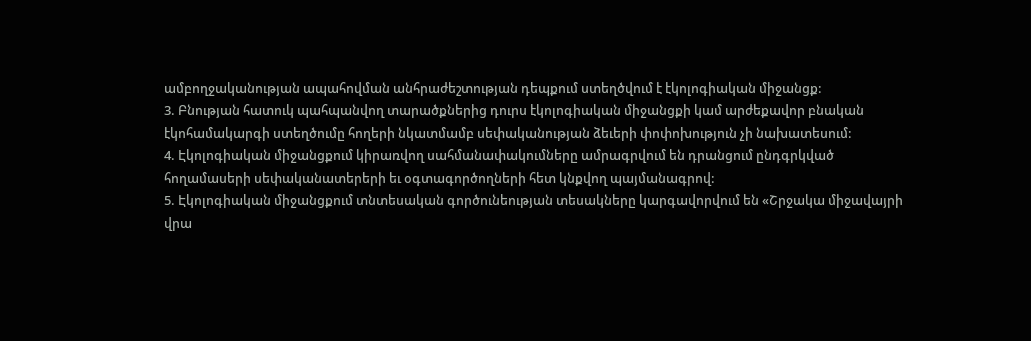ամբողջականության ապահովման անհրաժեշտության դեպքում ստեղծվում է էկոլոգիական միջանցք:
3. Բնության հատուկ պահպանվող տարածքներից դուրս էկոլոգիական միջանցքի կամ արժեքավոր բնական էկոհամակարգի ստեղծումը հողերի նկատմամբ սեփականության ձեւերի փոփոխություն չի նախատեսում:
4. Էկոլոգիական միջանցքում կիրառվող սահմանափակումները ամրագրվում են դրանցում ընդգրկված հողամասերի սեփականատերերի եւ օգտագործողների հետ կնքվող պայմանագրով:
5. Էկոլոգիական միջանցքում տնտեսական գործունեության տեսակները կարգավորվում են «Շրջակա միջավայրի վրա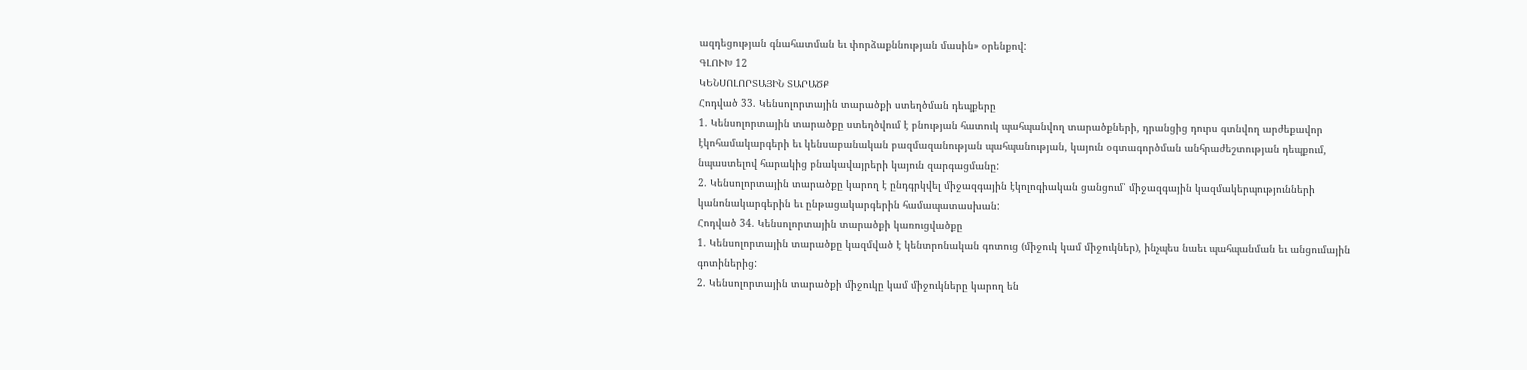ազդեցության գնահատման եւ փորձաքննության մասին» օրենքով:
ԳԼՈՒԽ 12
ԿԵՆՍՈԼՈՐՏԱՅԻՆ ՏԱՐԱԾՔ
Հոդված 33. Կենսոլորտային տարածքի ստեղծման դեպքերը
1. Կենսոլորտային տարածքը ստեղծվում է բնության հատուկ պահպանվող տարածքների, դրանցից դուրս գտնվող արժեքավոր էկոհամակարգերի եւ կենսաբանական բազմազանության պահպանության, կայուն օգտագործման անհրաժեշտության դեպքում, նպաստելով հարակից բնակավայրերի կայուն զարգացմանը:
2. Կենսոլորտային տարածքը կարող է ընդգրկվել միջազգային էկոլոգիական ցանցում՝ միջազգային կազմակերպությունների կանոնակարգերին եւ ընթացակարգերին համապատասխան:
Հոդված 34. Կենսոլորտային տարածքի կառուցվածքը
1. Կենսոլորտային տարածքը կազմված է կենտրոնական գոտուց (միջուկ կամ միջուկներ), ինչպես նաեւ պահպանման եւ անցումային գոտիներից:
2. Կենսոլորտային տարածքի միջուկը կամ միջուկները կարող են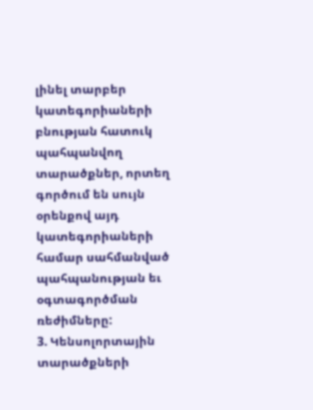լինել տարբեր կատեգորիաների բնության հատուկ պահպանվող տարածքներ, որտեղ գործում են սույն օրենքով այդ կատեգորիաների համար սահմանված պահպանության եւ օգտագործման ռեժիմները:
3. Կենսոլորտային տարածքների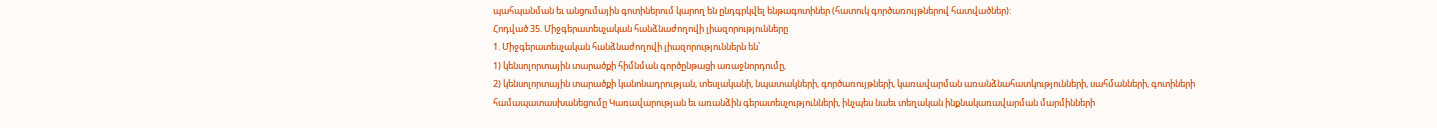պահպանման եւ անցումային գոտիներում կարող են ընդգրկվել ենթագոտիներ (հատուկ գործառույթներով հատվածներ):
Հոդված 35. Միջգերատեսչական հանձնաժողովի լիազորությունները
1. Միջգերատեսչական հանձնաժողովի լիազորություններն են՝
1) կենսոլորտային տարածքի հիմնման գործընթացի առաջնորդումը,
2) կենսոլորտային տարածքի կանոնադրության, տեսլականի, նպատակների, գործառույթների, կառավարման առանձնահատկությունների, սահմանների, գոտիների համապատասխանեցումը Կառավարության եւ առանձին գերատեսչությունների, ինչպես նաեւ տեղական ինքնակառավարման մարմինների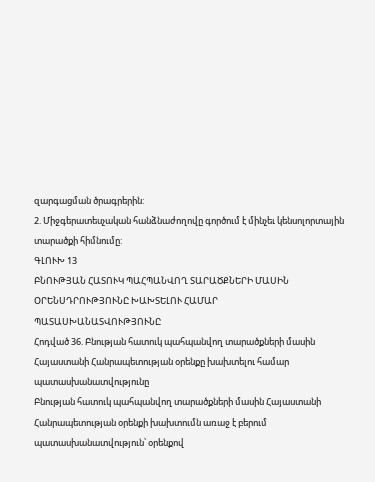զարգացման ծրագրերին:
2. Միջգերատեսչական հանձնաժողովը գործում է մինչեւ կենսոլորտային տարածքի հիմնումը:
ԳԼՈՒԽ 13
ԲՆՈՒԹՅԱՆ ՀԱՏՈՒԿ ՊԱՀՊԱՆՎՈՂ ՏԱՐԱԾՔՆԵՐԻ ՄԱՍԻՆ ՕՐԵՆՍԴՐՈՒԹՅՈՒՆԸ ԽԱԽՏԵԼՈՒ ՀԱՄԱՐ ՊԱՏԱՍԽԱՆԱՏՎՈՒԹՅՈՒՆԸ
Հոդված 36. Բնության հատուկ պահպանվող տարածքների մասին Հայաստանի Հանրապետության օրենքը խախտելու համար պատասխանատվությունը
Բնության հատուկ պահպանվող տարածքների մասին Հայաստանի Հանրապետության օրենքի խախտումն առաջ է բերում պատասխանատվություն՝ օրենքով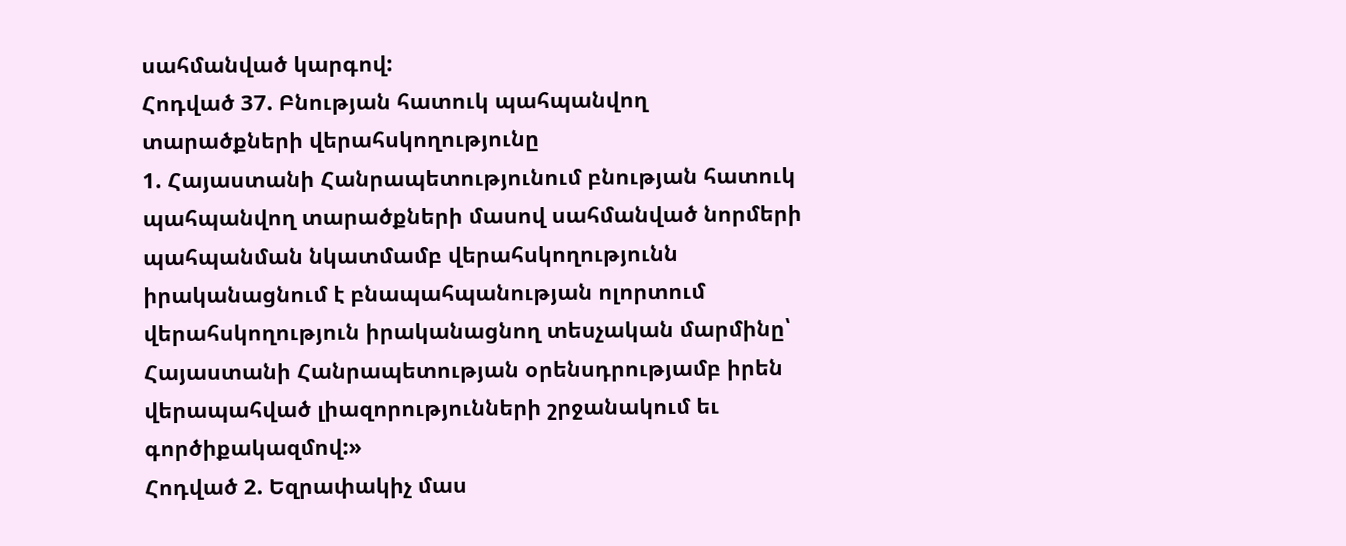սահմանված կարգով:
Հոդված 37. Բնության հատուկ պահպանվող տարածքների վերահսկողությունը
1. Հայաստանի Հանրապետությունում բնության հատուկ պահպանվող տարածքների մասով սահմանված նորմերի պահպանման նկատմամբ վերահսկողությունն իրականացնում է բնապահպանության ոլորտում վերահսկողություն իրականացնող տեսչական մարմինը՝ Հայաստանի Հանրապետության օրենսդրությամբ իրեն վերապահված լիազորությունների շրջանակում եւ գործիքակազմով:»
Հոդված 2. Եզրափակիչ մաս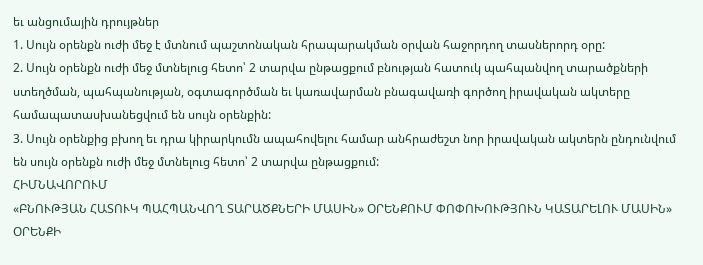եւ անցումային դրույթներ
1. Սույն օրենքն ուժի մեջ է մտնում պաշտոնական հրապարակման օրվան հաջորդող տասներորդ օրը:
2. Սույն օրենքն ուժի մեջ մտնելուց հետո՝ 2 տարվա ընթացքում բնության հատուկ պահպանվող տարածքների ստեղծման, պահպանության, օգտագործման եւ կառավարման բնագավառի գործող իրավական ակտերը համապատասխանեցվում են սույն օրենքին:
3. Սույն օրենքից բխող եւ դրա կիրարկումն ապահովելու համար անհրաժեշտ նոր իրավական ակտերն ընդունվում են սույն օրենքն ուժի մեջ մտնելուց հետո՝ 2 տարվա ընթացքում:
ՀԻՄՆԱՎՈՐՈՒՄ
«ԲՆՈՒԹՅԱՆ ՀԱՏՈՒԿ ՊԱՀՊԱՆՎՈՂ ՏԱՐԱԾՔՆԵՐԻ ՄԱՍԻՆ» ՕՐԵՆՔՈՒՄ ՓՈՓՈԽՈՒԹՅՈՒՆ ԿԱՏԱՐԵԼՈՒ ՄԱՍԻՆ» ՕՐԵՆՔԻ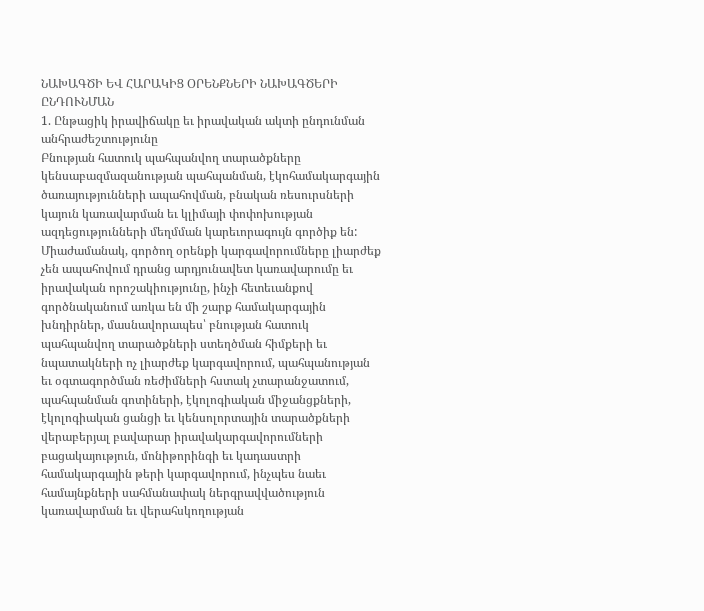ՆԱԽԱԳԾԻ ԵՎ ՀԱՐԱԿԻՑ ՕՐԵՆՔՆԵՐԻ ՆԱԽԱԳԾԵՐԻ ԸՆԴՈՒՆՄԱՆ
1. Ընթացիկ իրավիճակը եւ իրավական ակտի ընդունման անհրաժեշտությունը
Բնության հատուկ պահպանվող տարածքները կենսաբազմազանության պահպանման, էկոհամակարգային ծառայությունների ապահովման, բնական ռեսուրսների կայուն կառավարման եւ կլիմայի փոփոխության ազդեցությունների մեղմման կարեւորագույն գործիք են: Միաժամանակ, գործող օրենքի կարգավորումները լիարժեք չեն ապահովում դրանց արդյունավետ կառավարումը եւ իրավական որոշակիությունը, ինչի հետեւանքով գործնականում առկա են մի շարք համակարգային խնդիրներ, մասնավորապես՝ բնության հատուկ պահպանվող տարածքների ստեղծման հիմքերի եւ նպատակների ոչ լիարժեք կարգավորում, պահպանության եւ օգտագործման ռեժիմների հստակ չտարանջատում, պահպանման գոտիների, էկոլոգիական միջանցքների, էկոլոգիական ցանցի եւ կենսոլորտային տարածքների վերաբերյալ բավարար իրավակարգավորումների բացակայություն, մոնիթորինգի եւ կադաստրի համակարգային թերի կարգավորում, ինչպես նաեւ համայնքների սահմանափակ ներգրավվածություն կառավարման եւ վերահսկողության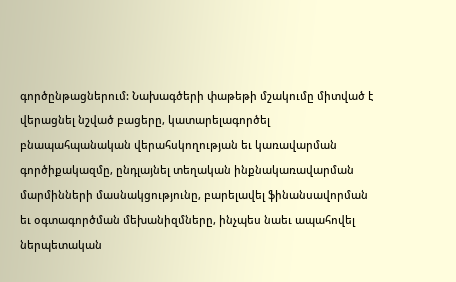գործընթացներում: Նախագծերի փաթեթի մշակումը միտված է վերացնել նշված բացերը, կատարելագործել բնապահպանական վերահսկողության եւ կառավարման գործիքակազմը, ընդլայնել տեղական ինքնակառավարման մարմինների մասնակցությունը, բարելավել ֆինանսավորման եւ օգտագործման մեխանիզմները, ինչպես նաեւ ապահովել ներպետական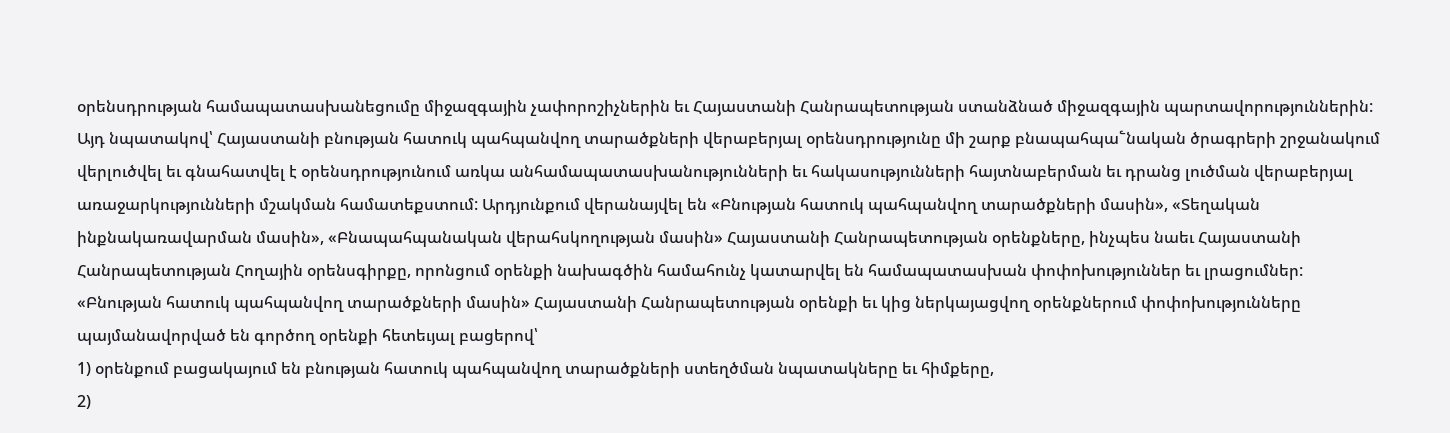օրենսդրության համապատասխանեցումը միջազգային չափորոշիչներին եւ Հայաստանի Հանրապետության ստանձնած միջազգային պարտավորություններին:
Այդ նպատակով՝ Հայաստանի բնության հատուկ պահպանվող տարածքների վերաբերյալ օրենսդրությունը մի շարք բնապահպա՟նական ծրագրերի շրջանակում վերլուծվել եւ գնահատվել է օրենսդրությունում առկա անհամապատասխանությունների եւ հակասությունների հայտնաբերման եւ դրանց լուծման վերաբերյալ առաջարկությունների մշակման համատեքստում: Արդյունքում վերանայվել են «Բնության հատուկ պահպանվող տարածքների մասին», «Տեղական ինքնակառավարման մասին», «Բնապահպանական վերահսկողության մասին» Հայաստանի Հանրապետության օրենքները, ինչպես նաեւ Հայաստանի Հանրապետության Հողային օրենսգիրքը, որոնցում օրենքի նախագծին համահունչ կատարվել են համապատասխան փոփոխություններ եւ լրացումներ:
«Բնության հատուկ պահպանվող տարածքների մասին» Հայաստանի Հանրապետության օրենքի եւ կից ներկայացվող օրենքներում փոփոխությունները պայմանավորված են գործող օրենքի հետեւյալ բացերով՝
1) օրենքում բացակայում են բնության հատուկ պահպանվող տարածքների ստեղծման նպատակները եւ հիմքերը,
2)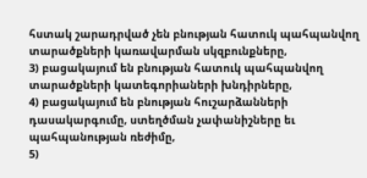հստակ շարադրված չեն բնության հատուկ պահպանվող տարածքների կառավարման սկզբունքները,
3) բացակայում են բնության հատուկ պահպանվող տարածքների կատեգորիաների խնդիրները,
4) բացակայում են բնության հուշարձանների դասակարգումը, ստեղծման չափանիշները եւ պահպանության ռեժիմը,
5)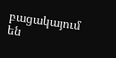բացակայում են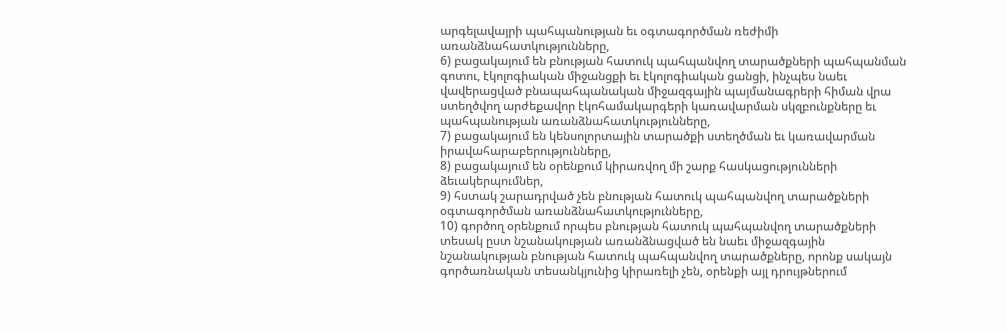արգելավայրի պահպանության եւ օգտագործման ռեժիմի առանձնահատկությունները,
6) բացակայում են բնության հատուկ պահպանվող տարածքների պահպանման գոտու, էկոլոգիական միջանցքի եւ էկոլոգիական ցանցի, ինչպես նաեւ վավերացված բնապահպանական միջազգային պայմանագրերի հիման վրա ստեղծվող արժեքավոր էկոհամակարգերի կառավարման սկզբունքները եւ պահպանության առանձնահատկությունները,
7) բացակայում են կենսոլորտային տարածքի ստեղծման եւ կառավարման իրավահարաբերությունները,
8) բացակայում են օրենքում կիրառվող մի շարք հասկացությունների ձեւակերպումներ,
9) հստակ շարադրված չեն բնության հատուկ պահպանվող տարածքների օգտագործման առանձնահատկությունները,
10) գործող օրենքում որպես բնության հատուկ պահպանվող տարածքների տեսակ ըստ նշանակության առանձնացված են նաեւ միջազգային նշանակության բնության հատուկ պահպանվող տարածքները, որոնք սակայն գործառնական տեսանկյունից կիրառելի չեն, օրենքի այլ դրույթներում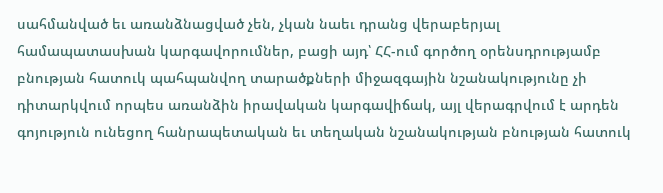սահմանված եւ առանձնացված չեն, չկան նաեւ դրանց վերաբերյալ համապատասխան կարգավորումներ, բացի այդ՝ ՀՀ-ում գործող օրենսդրությամբ բնության հատուկ պահպանվող տարածքների միջազգային նշանակությունը չի դիտարկվում որպես առանձին իրավական կարգավիճակ, այլ վերագրվում է արդեն գոյություն ունեցող հանրապետական եւ տեղական նշանակության բնության հատուկ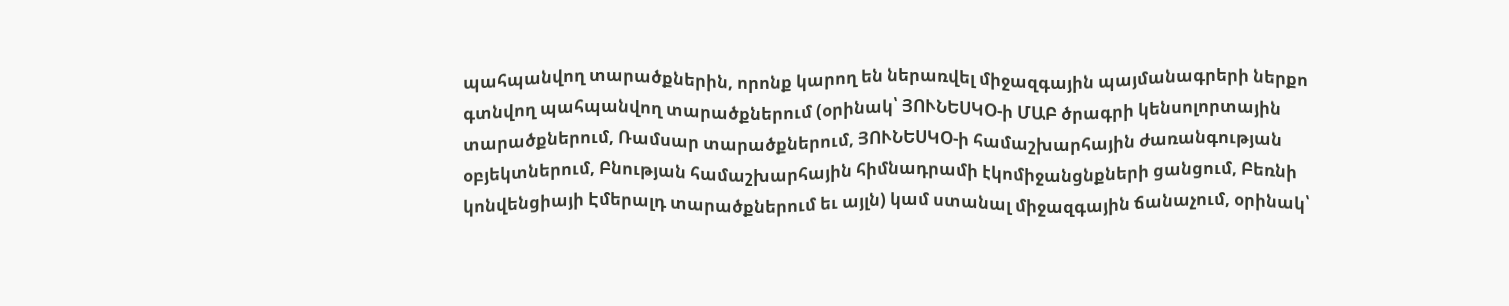պահպանվող տարածքներին, որոնք կարող են ներառվել միջազգային պայմանագրերի ներքո գտնվող պահպանվող տարածքներում (օրինակ՝ ՅՈՒՆԵՍԿՕ-ի ՄԱԲ ծրագրի կենսոլորտային տարածքներում, Ռամսար տարածքներում, ՅՈՒՆԵՍԿՕ-ի համաշխարհային ժառանգության օբյեկտներում, Բնության համաշխարհային հիմնադրամի էկոմիջանցնքների ցանցում, Բեռնի կոնվենցիայի Էմերալդ տարածքներում եւ այլն) կամ ստանալ միջազգային ճանաչում, օրինակ՝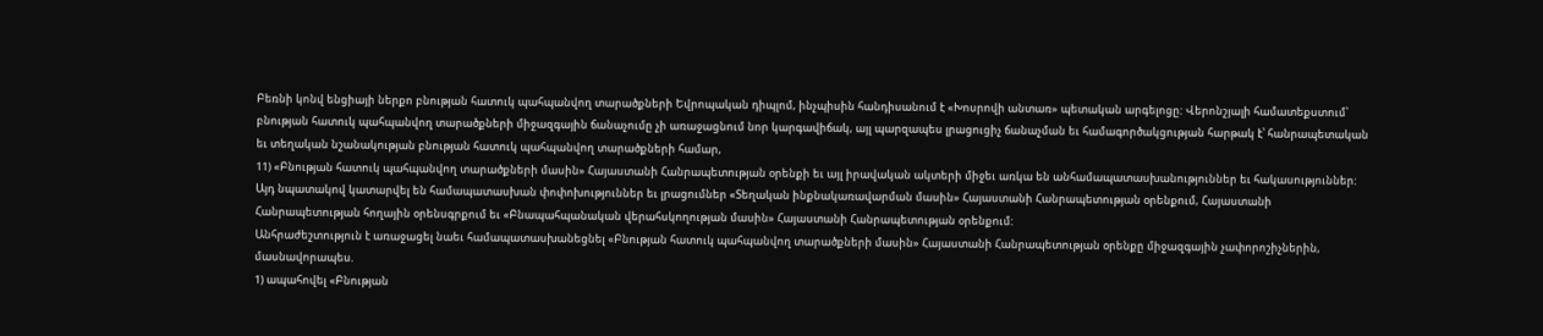Բեռնի կոնվ ենցիայի ներքո բնության հատուկ պահպանվող տարածքների Եվրոպական դիպլոմ, ինչպիսին հանդիսանում է «Խոսրովի անտառ» պետական արգելոցը: Վերոնշյալի համատեքստում՝ բնության հատուկ պահպանվող տարածքների միջազգային ճանաչումը չի առաջացնում նոր կարգավիճակ, այլ պարզապես լրացուցիչ ճանաչման եւ համագործակցության հարթակ է՝ հանրապետական եւ տեղական նշանակության բնության հատուկ պահպանվող տարածքների համար,
11) «Բնության հատուկ պահպանվող տարածքների մասին» Հայաստանի Հանրապետության օրենքի եւ այլ իրավական ակտերի միջեւ առկա են անհամապատասխանություններ եւ հակասություններ: Այդ նպատակով կատարվել են համապատասխան փոփոխություններ եւ լրացումներ «Տեղական ինքնակառավարման մասին» Հայաստանի Հանրապետության օրենքում, Հայաստանի Հանրապետության հողային օրենսգրքում եւ «Բնապահպանական վերահսկողության մասին» Հայաստանի Հանրապետության օրենքում:
Անհրաժեշտություն է առաջացել նաեւ համապատասխանեցնել «Բնության հատուկ պահպանվող տարածքների մասին» Հայաստանի Հանրապետության օրենքը միջազգային չափորոշիչներին, մասնավորապես.
1) ապահովել «Բնության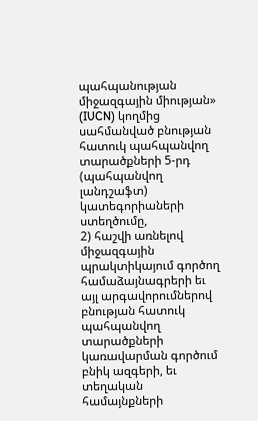պահպանության միջազգային միության» (IUCN) կողմից սահմանված բնության հատուկ պահպանվող տարածքների 5-րդ (պահպանվող լանդշաֆտ) կատեգորիաների ստեղծումը,
2) հաշվի առնելով միջազգային պրակտիկայում գործող համաձայնագրերի եւ այլ արգավորումներով բնության հատուկ պահպանվող տարածքների կառավարման գործում բնիկ ազգերի, եւ տեղական համայնքների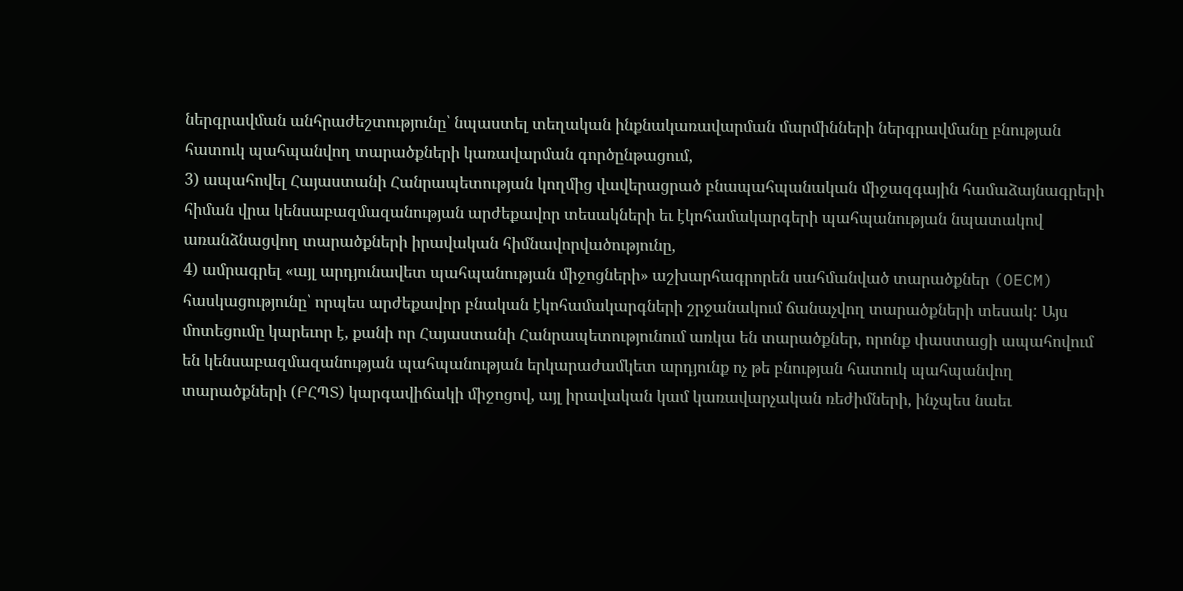ներգրավման անհրաժեշտությունը՝ նպաստել տեղական ինքնակառավարման մարմինների ներգրավմանը բնության հատուկ պահպանվող տարածքների կառավարման գործընթացում,
3) ապահովել Հայաստանի Հանրապետության կողմից վավերացրած բնապահպանական միջազգային համաձայնագրերի հիման վրա կենսաբազմազանության արժեքավոր տեսակների եւ էկոհամակարգերի պահպանության նպատակով առանձնացվող տարածքների իրավական հիմնավորվածությունը,
4) ամրագրել «այլ արդյունավետ պահպանության միջոցների» աշխարհագրորեն սահմանված տարածքներ (OECM) հասկացությունը՝ որպես արժեքավոր բնական էկոհամակարգների շրջանակում ճանաչվող տարածքների տեսակ: Այս մոտեցումը կարեւոր է, քանի որ Հայաստանի Հանրապետությունում առկա են տարածքներ, որոնք փաստացի ապահովում են կենսաբազմազանության պահպանության երկարաժամկետ արդյունք ոչ թե բնության հատուկ պահպանվող տարածքների (ԲՀՊՏ) կարգավիճակի միջոցով, այլ իրավական կամ կառավարչական ռեժիմների, ինչպես նաեւ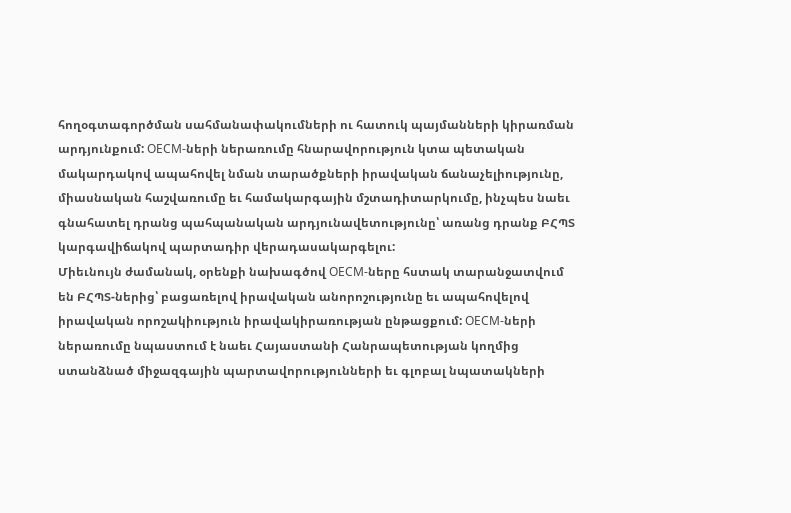հողօգտագործման սահմանափակումների ու հատուկ պայմանների կիրառման արդյունքում: OECM-ների ներառումը հնարավորություն կտա պետական մակարդակով ապահովել նման տարածքների իրավական ճանաչելիությունը, միասնական հաշվառումը եւ համակարգային մշտադիտարկումը, ինչպես նաեւ գնահատել դրանց պահպանական արդյունավետությունը՝ առանց դրանք ԲՀՊՏ կարգավիճակով պարտադիր վերադասակարգելու:
Միեւնույն ժամանակ, օրենքի նախագծով OECM-ները հստակ տարանջատվում են ԲՀՊՏ-ներից՝ բացառելով իրավական անորոշությունը եւ ապահովելով իրավական որոշակիություն իրավակիրառության ընթացքում: OECM-ների ներառումը նպաստում է նաեւ Հայաստանի Հանրապետության կողմից ստանձնած միջազգային պարտավորությունների եւ գլոբալ նպատակների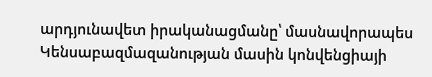արդյունավետ իրականացմանը՝ մասնավորապես Կենսաբազմազանության մասին կոնվենցիայի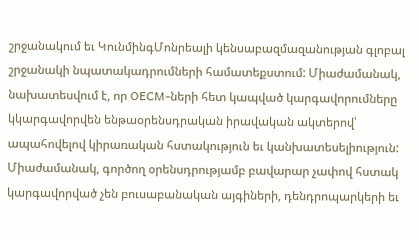շրջանակում եւ ԿունմինգՄոնրեալի կենսաբազմազանության գլոբալ շրջանակի նպատակադրումների համատեքստում: Միաժամանակ, նախատեսվում է, որ OECM-ների հետ կապված կարգավորումները կկարգավորվեն ենթաօրենսդրական իրավական ակտերով՝ ապահովելով կիրառական հստակություն եւ կանխատեսելիություն:
Միաժամանակ, գործող օրենսդրությամբ բավարար չափով հստակ կարգավորված չեն բուսաբանական այգիների, դենդրոպարկերի եւ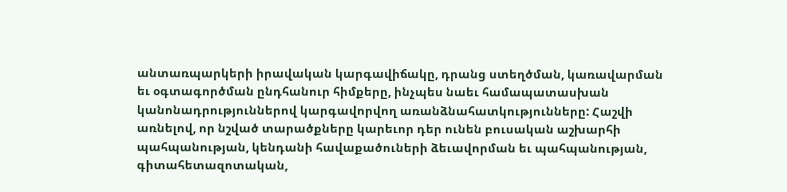անտառպարկերի իրավական կարգավիճակը, դրանց ստեղծման, կառավարման եւ օգտագործման ընդհանուր հիմքերը, ինչպես նաեւ համապատասխան կանոնադրություններով կարգավորվող առանձնահատկությունները: Հաշվի առնելով, որ նշված տարածքները կարեւոր դեր ունեն բուսական աշխարհի պահպանության, կենդանի հավաքածուների ձեւավորման եւ պահպանության, գիտահետազոտական,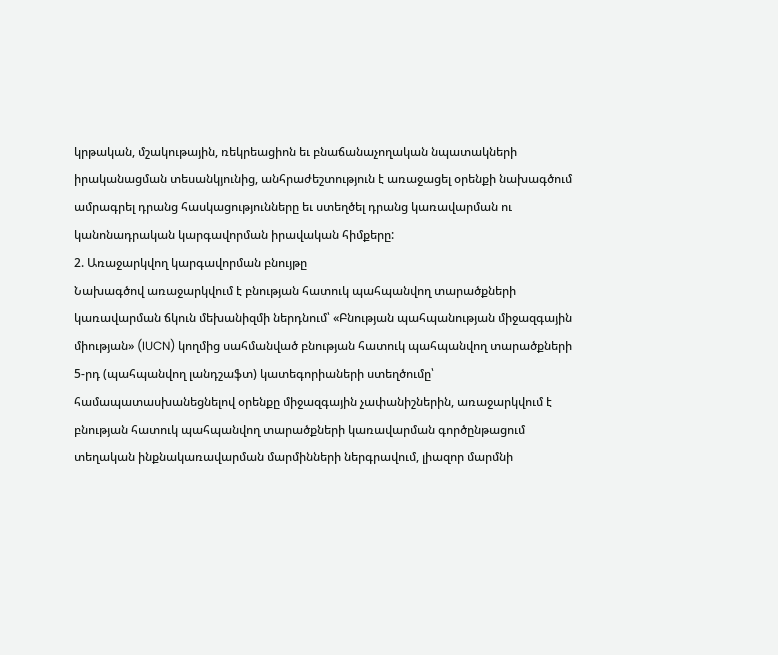կրթական, մշակութային, ռեկրեացիոն եւ բնաճանաչողական նպատակների իրականացման տեսանկյունից, անհրաժեշտություն է առաջացել օրենքի նախագծում ամրագրել դրանց հասկացությունները եւ ստեղծել դրանց կառավարման ու կանոնադրական կարգավորման իրավական հիմքերը:
2. Առաջարկվող կարգավորման բնույթը
Նախագծով առաջարկվում է բնության հատուկ պահպանվող տարածքների կառավարման ճկուն մեխանիզմի ներդնում՝ «Բնության պահպանության միջազգային միության» (IUCN) կողմից սահմանված բնության հատուկ պահպանվող տարածքների 5-րդ (պահպանվող լանդշաֆտ) կատեգորիաների ստեղծումը՝ համապատասխանեցնելով օրենքը միջազգային չափանիշներին, առաջարկվում է բնության հատուկ պահպանվող տարածքների կառավարման գործընթացում տեղական ինքնակառավարման մարմինների ներգրավում, լիազոր մարմնի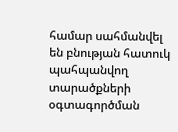համար սահմանվել են բնության հատուկ պահպանվող տարածքների օգտագործման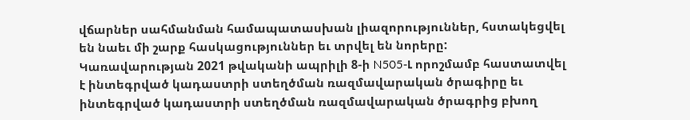վճարներ սահմանման համապատասխան լիազորություններ, հստակեցվել են նաեւ մի շարք հասկացություններ եւ տրվել են նորերը:
Կառավարության 2021 թվականի ապրիլի 8-ի N505-Լ որոշմամբ հաստատվել է ինտեգրված կադաստրի ստեղծման ռազմավարական ծրագիրը եւ ինտեգրված կադաստրի ստեղծման ռազմավարական ծրագրից բխող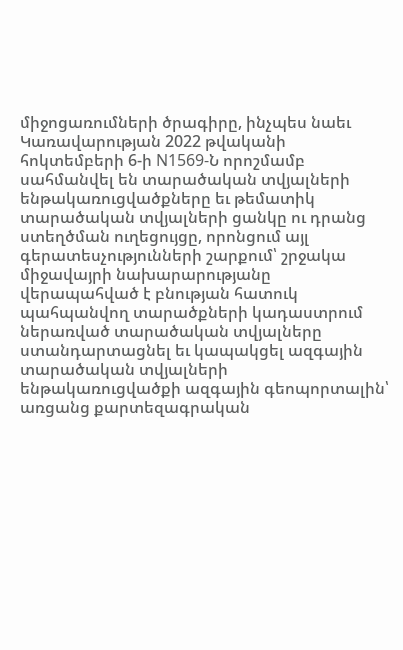միջոցառումների ծրագիրը, ինչպես նաեւ Կառավարության 2022 թվականի հոկտեմբերի 6-ի N1569-Ն որոշմամբ սահմանվել են տարածական տվյալների ենթակառուցվածքները եւ թեմատիկ տարածական տվյալների ցանկը ու դրանց ստեղծման ուղեցույցը, որոնցում այլ գերատեսչությունների շարքում՝ շրջակա միջավայրի նախարարությանը վերապահված է բնության հատուկ պահպանվող տարածքների կադաստրում ներառված տարածական տվյալները ստանդարտացնել եւ կապակցել ազգային տարածական տվյալների ենթակառուցվածքի ազգային գեոպորտալին՝ առցանց քարտեզագրական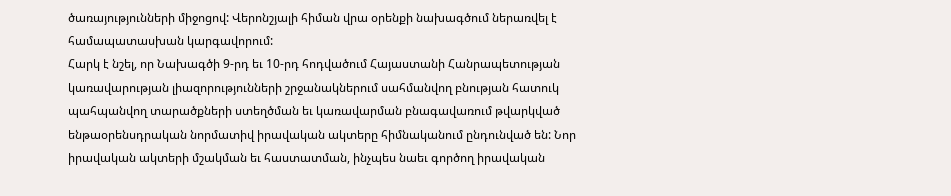ծառայությունների միջոցով: Վերոնշյալի հիման վրա օրենքի նախագծում ներառվել է համապատասխան կարգավորում:
Հարկ է նշել, որ Նախագծի 9-րդ եւ 10-րդ հոդվածում Հայաստանի Հանրապետության կառավարության լիազորությունների շրջանակներում սահմանվող բնության հատուկ պահպանվող տարածքների ստեղծման եւ կառավարման բնագավառում թվարկված ենթաօրենսդրական նորմատիվ իրավական ակտերը հիմնականում ընդունված են: Նոր իրավական ակտերի մշակման եւ հաստատման, ինչպես նաեւ գործող իրավական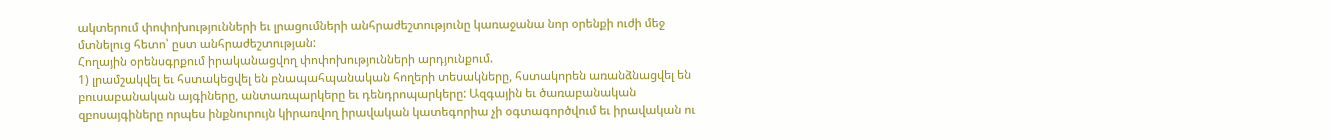ակտերում փոփոխությունների եւ լրացումների անհրաժեշտությունը կառաջանա նոր օրենքի ուժի մեջ մտնելուց հետո՝ ըստ անհրաժեշտության:
Հողային օրենսգրքում իրականացվող փոփոխությունների արդյունքում.
1) լրամշակվել եւ հստակեցվել են բնապահպանական հողերի տեսակները, հստակորեն առանձնացվել են բուսաբանական այգիները, անտառպարկերը եւ դենդրոպարկերը: Ազգային եւ ծառաբանական զբոսայգիները որպես ինքնուրույն կիրառվող իրավական կատեգորիա չի օգտագործվում եւ իրավական ու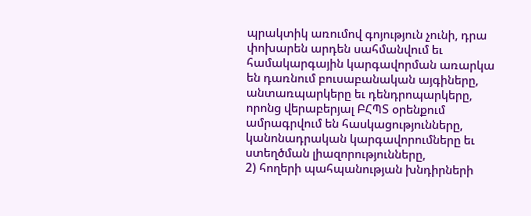պրակտիկ առումով գոյություն չունի, դրա փոխարեն արդեն սահմանվում եւ համակարգային կարգավորման առարկա են դառնում բուսաբանական այգիները, անտառպարկերը եւ դենդրոպարկերը, որոնց վերաբերյալ ԲՀՊՏ օրենքում ամրագրվում են հասկացությունները, կանոնադրական կարգավորումները եւ ստեղծման լիազորությունները,
2) հողերի պահպանության խնդիրների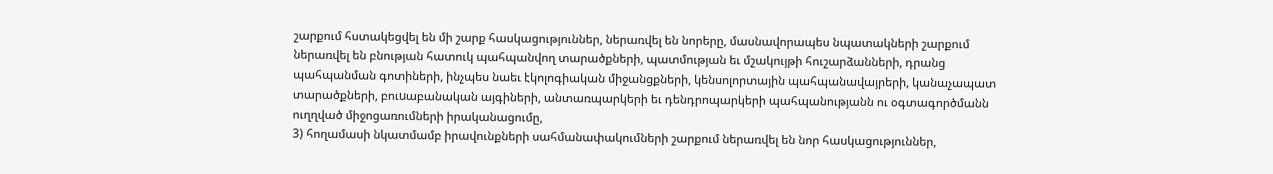շարքում հստակեցվել են մի շարք հասկացություններ, ներառվել են նորերը, մասնավորապես նպատակների շարքում ներառվել են բնության հատուկ պահպանվող տարածքների, պատմության եւ մշակույթի հուշարձանների, դրանց պահպանման գոտիների, ինչպես նաեւ էկոլոգիական միջանցքների, կենսոլորտային պահպանավայրերի, կանաչապատ տարածքների, բուuաբանական այգիների, անտառպարկերի եւ դենդրոպարկերի պահպանությանն ու օգտագործմանն ուղղված միջոցառումների իրականացումը,
3) հողամասի նկատմամբ իրավունքների սահմանափակումների շարքում ներառվել են նոր հասկացություններ,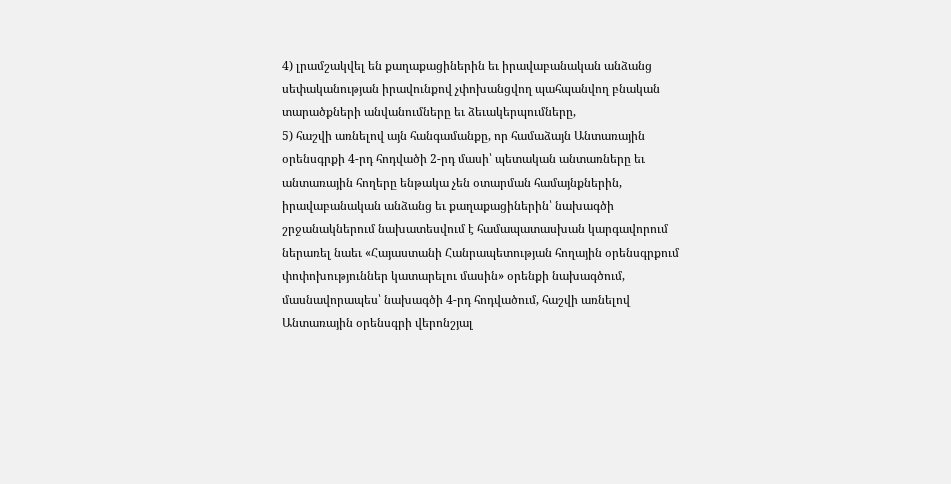4) լրամշակվել են քաղաքացիներին եւ իրավաբանական անձանց սեփականության իրավունքով չփոխանցվող պահպանվող բնական տարածքների անվանումները եւ ձեւակերպումները,
5) հաշվի առնելով այն հանգամանքը, որ համաձայն Անտառային օրենսգրքի 4-րդ հոդվածի 2-րդ մասի՝ պետական անտառները եւ անտառային հողերը ենթակա չեն օտարման համայնքներին, իրավաբանական անձանց եւ քաղաքացիներին՝ նախագծի շրջանակներում նախատեսվում է համապատասխան կարգավորում ներառել նաեւ «Հայաստանի Հանրապետության հողային օրենսգրքում փոփոխություններ կատարելու մասին» օրենքի նախագծում, մասնավորապես՝ նախագծի 4-րդ հոդվածում, հաշվի առնելով Անտառային օրենսգրի վերոնշյալ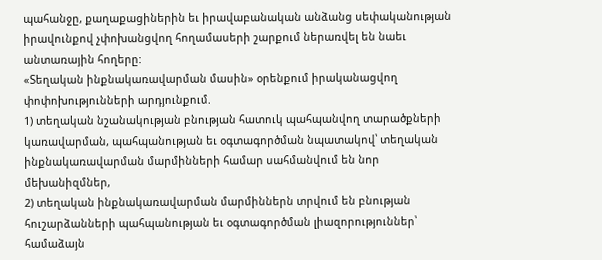պահանջը, քաղաքացիներին եւ իրավաբանական անձանց սեփականության իրավունքով չփոխանցվող հողամասերի շարքում ներառվել են նաեւ անտառային հողերը:
«Տեղական ինքնակառավարման մասին» օրենքում իրականացվող փոփոխությունների արդյունքում.
1) տեղական նշանակության բնության հատուկ պահպանվող տարածքների կառավարման, պահպանության եւ օգտագործման նպատակով՝ տեղական ինքնակառավարման մարմինների համար սահմանվում են նոր մեխանիզմներ,
2) տեղական ինքնակառավարման մարմիններն տրվում են բնության հուշարձանների պահպանության եւ օգտագործման լիազորություններ՝ համաձայն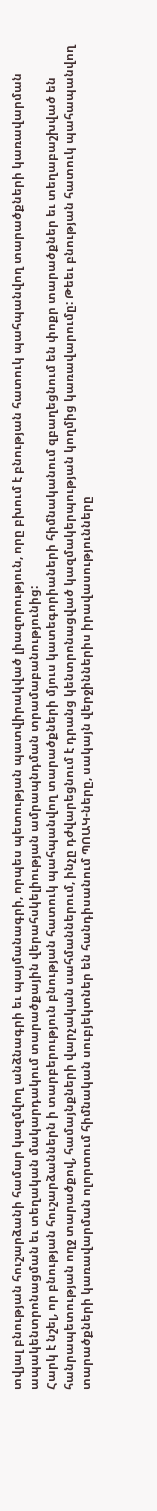տվյալ բնության հուշարձանի համար կազմվող անձնագրի եւ պայմանագրի, որպես պետության պատվիրակված լիազորություն, որը բխում է բնության հատուկ պահպանվող տարածքների կառավարման ապակենտրոնացման եւ տեղական մակարդակում տարածքային վերահսկելիության ամրապնդման տրամաբանությունից:
Հարկ է նշել, որ բնության հուշարձաններն ի տարբերություն բնության հատուկ պահպանվող տարածքների մյուս կատեգորիաների հիմնականում զբաղեցնում են փոքր տարածքներ եւ տեղաբաշխված են հանրապետության ողջ տարածքով, համայնքների վարչական սահմաններում, ինչը դժվարեցնում է դրանց կենտրոնացված կազմակերպության կողմից կառավարումը: Թեեւ բնության հատուկ պահապանվող տարածքների կառավարման ոլորտում հիմնական սուբյեկտներ են հանդիսանում ՊՈԱԿ-ները, սակայն վերջիններիս իրավասությունները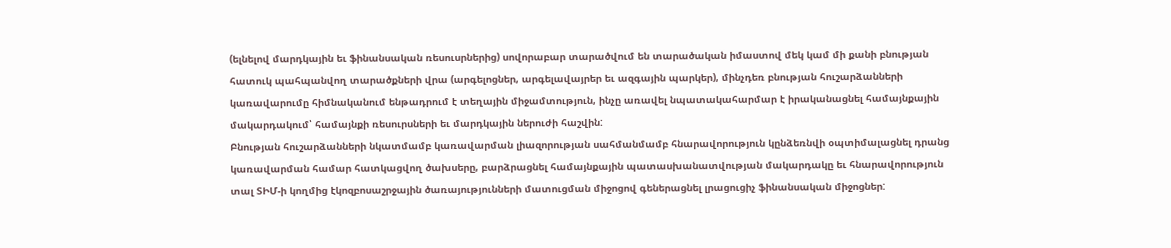(ելնելով մարդկային եւ ֆինանսական ռեսուսրներից) սովորաբար տարածվում են տարածական իմաստով մեկ կամ մի քանի բնության հատուկ պահպանվող տարածքների վրա (արգելոցներ, արգելավայրեր եւ ազգային պարկեր), մինչդեռ բնության հուշարձանների կառավարումը հիմնականում ենթադրում է տեղային միջամտություն, ինչը առավել նպատակահարմար է իրականացնել համայնքային մակարդակում՝ համայնքի ռեսուրսների եւ մարդկային ներուժի հաշվին:
Բնության հուշարձանների նկատմամբ կառավարման լիազորության սահմանմամբ հնարավորություն կընձեռնվի օպտիմալացնել դրանց կառավարման համար հատկացվող ծախսերը, բարձրացնել համայնքային պատասխանատվության մակարդակը եւ հնարավորություն տալ ՏԻՄ-ի կողմից էկոզբոսաշրջային ծառայությունների մատուցման միջոցով գեներացնել լրացուցիչ ֆինանսական միջոցներ: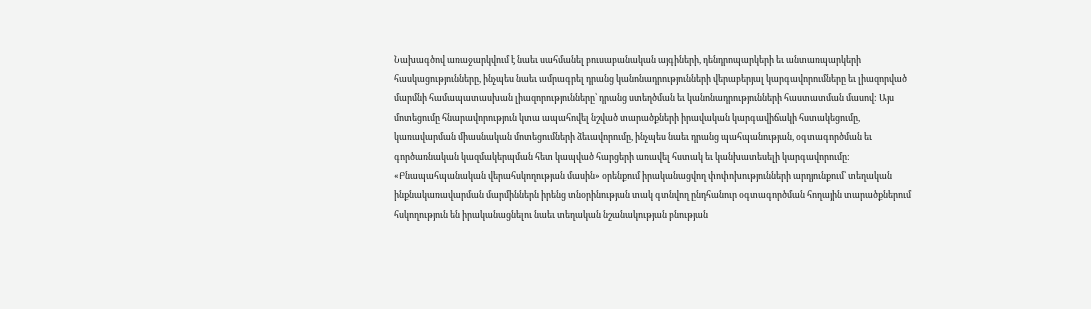Նախագծով առաջարկվում է նաեւ սահմանել բուսաբանական այգիների, դենդրոպարկերի եւ անտառպարկերի հասկացությունները, ինչպես նաեւ ամրագրել դրանց կանոնադրությունների վերաբերյալ կարգավորումները եւ լիազորված մարմնի համապատասխան լիազորությունները՝ դրանց ստեղծման եւ կանոնադրությունների հաստատման մասով: Այս մոտեցումը հնարավորություն կտա ապահովել նշված տարածքների իրավական կարգավիճակի հստակեցումը, կառավարման միասնական մոտեցումների ձեւավորումը, ինչպես նաեւ դրանց պահպանության, օգտագործման եւ գործառնական կազմակերպման հետ կապված հարցերի առավել հստակ եւ կանխատեսելի կարգավորումը:
«Բնապահպանական վերահսկողության մասին» օրենքում իրականացվող փոփոխությունների արդյունքում՝ տեղական ինքնակառավարման մարմիններն իրենց տնօրինության տակ գտնվող ընդհանուր օգտագործման հողային տարածքներում հսկողություն են իրականացնելու նաեւ տեղական նշանակության բնության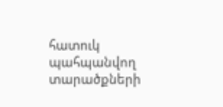հատուկ պահպանվող տարածքների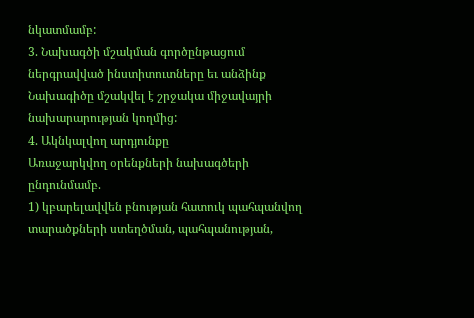նկատմամբ:
3. Նախագծի մշակման գործընթացում ներգրավված ինստիտուտները եւ անձինք
Նախագիծը մշակվել է շրջակա միջավայրի նախարարության կողմից:
4. Ակնկալվող արդյունքը
Առաջարկվող օրենքների նախագծերի ընդունմամբ.
1) կբարելավվեն բնության հատուկ պահպանվող տարածքների ստեղծման, պահպանության,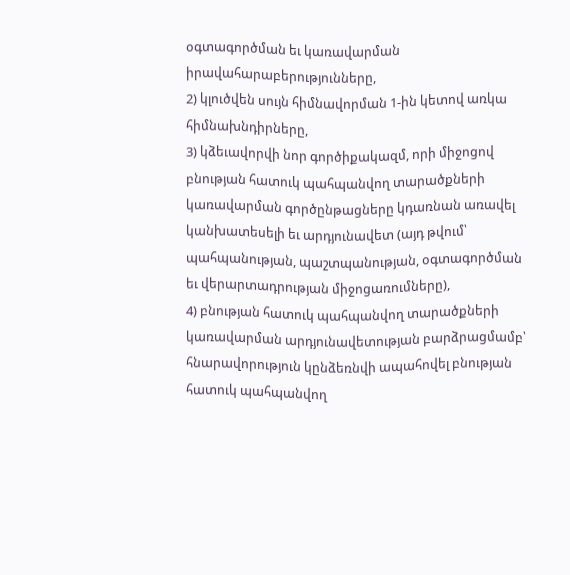օգտագործման եւ կառավարման իրավահարաբերությունները,
2) կլուծվեն սույն հիմնավորման 1-ին կետով առկա հիմնախնդիրները,
3) կձեւավորվի նոր գործիքակազմ, որի միջոցով բնության հատուկ պահպանվող տարածքների կառավարման գործընթացները կդառնան առավել կանխատեսելի եւ արդյունավետ (այդ թվում՝ պահպանության, պաշտպանության, օգտագործման եւ վերարտադրության միջոցառումները),
4) բնության հատուկ պահպանվող տարածքների կառավարման արդյունավետության բարձրացմամբ՝ հնարավորություն կընձեռնվի ապահովել բնության հատուկ պահպանվող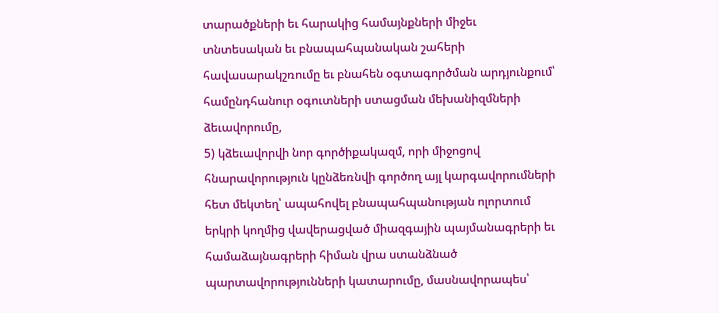տարածքների եւ հարակից համայնքների միջեւ տնտեսական եւ բնապահպանական շահերի հավասարակշռումը եւ բնահեն օգտագործման արդյունքում՝ համընդհանուր օգուտների ստացման մեխանիզմների ձեւավորումը,
5) կձեւավորվի նոր գործիքակազմ, որի միջոցով հնարավորություն կընձեռնվի գործող այլ կարգավորումների հետ մեկտեղ՝ ապահովել բնապահպանության ոլորտում երկրի կողմից վավերացված միազգային պայմանագրերի եւ համաձայնագրերի հիման վրա ստանձնած պարտավորությունների կատարումը, մասնավորապես՝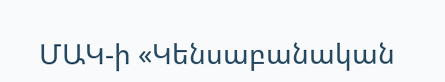ՄԱԿ-ի «Կենսաբանական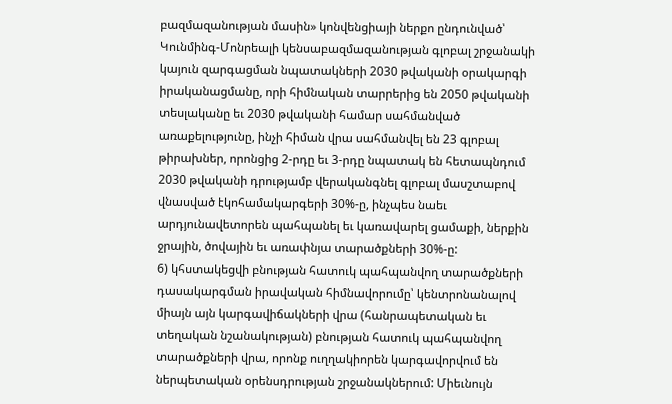բազմազանության մասին» կոնվենցիայի ներքո ընդունված՝ Կունմինգ-Մոնրեալի կենսաբազմազանության գլոբալ շրջանակի կայուն զարգացման նպատակների 2030 թվականի օրակարգի իրականացմանը, որի հիմնական տարրերից են 2050 թվականի տեսլականը եւ 2030 թվականի համար սահմանված առաքելությունը, ինչի հիման վրա սահմանվել են 23 գլոբալ թիրախներ, որոնցից 2-րդը եւ 3-րդը նպատակ են հետապնդում 2030 թվականի դրությամբ վերականգնել գլոբալ մասշտաբով վնասված էկոհամակարգերի 30%-ը, ինչպես նաեւ արդյունավետորեն պահպանել եւ կառավարել ցամաքի, ներքին ջրային, ծովային եւ առափնյա տարածքների 30%-ը:
6) կհստակեցվի բնության հատուկ պահպանվող տարածքների դասակարգման իրավական հիմնավորումը՝ կենտրոնանալով միայն այն կարգավիճակների վրա (հանրապետական եւ տեղական նշանակության) բնության հատուկ պահպանվող տարածքների վրա, որոնք ուղղակիորեն կարգավորվում են ներպետական օրենսդրության շրջանակներում: Միեւնույն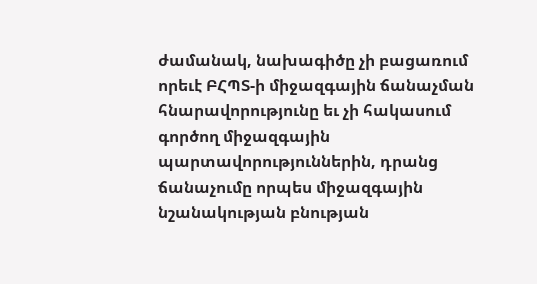ժամանակ, նախագիծը չի բացառում որեւէ ԲՀՊՏ-ի միջազգային ճանաչման հնարավորությունը եւ չի հակասում գործող միջազգային պարտավորություններին, դրանց ճանաչումը որպես միջազգային նշանակության բնության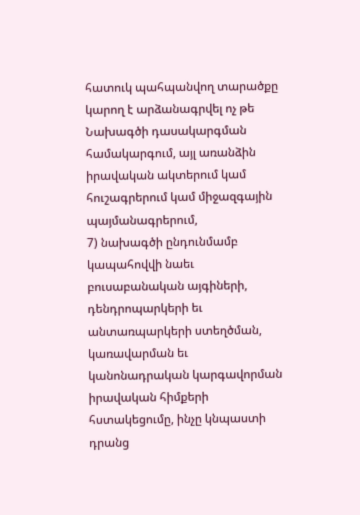հատուկ պահպանվող տարածքը կարող է արձանագրվել ոչ թե Նախագծի դասակարգման համակարգում, այլ առանձին իրավական ակտերում կամ հուշագրերում կամ միջազգային պայմանագրերում,
7) նախագծի ընդունմամբ կապահովվի նաեւ բուսաբանական այգիների, դենդրոպարկերի եւ անտառպարկերի ստեղծման, կառավարման եւ կանոնադրական կարգավորման իրավական հիմքերի հստակեցումը, ինչը կնպաստի դրանց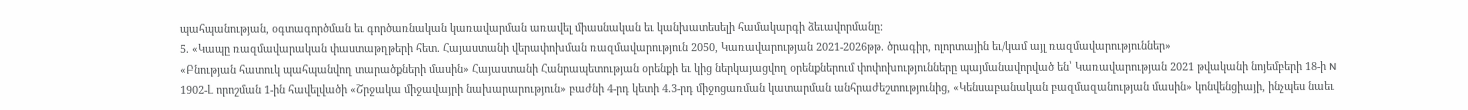պահպանության, օգտագործման եւ գործառնական կառավարման առավել միասնական եւ կանխատեսելի համակարգի ձեւավորմանը:
5. «Կապը ռազմավարական փաստաթղթերի հետ. Հայաստանի վերափոխման ռազմավարություն 2050, Կառավարության 2021-2026թթ. ծրագիր, ոլորտային եւ/կամ այլ ռազմավարություններ»
«Բնության հատուկ պահպանվող տարածքների մասին» Հայաստանի Հանրապետության օրենքի եւ կից ներկայացվող օրենքներում փոփոխությունները պայմանավորված են՝ Կառավարության 2021 թվականի նոյեմբերի 18-ի N 1902-Լ որոշման 1-ին հավելվածի «Շրջակա միջավայրի նախարարություն» բաժնի 4-րդ կետի 4.3-րդ միջոցառման կատարման անհրաժեշտությունից, «Կենսաբանական բազմազանության մասին» կոնվենցիայի, ինչպես նաեւ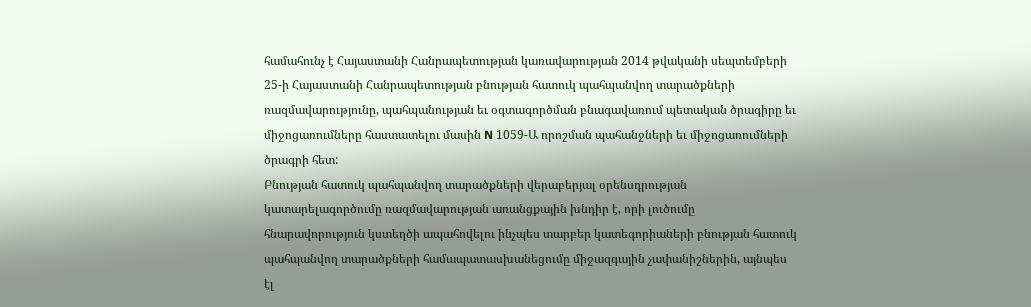համահունչ է Հայաստանի Հանրապետության կառավարության 2014 թվականի սեպտեմբերի 25-ի Հայաստանի Հանրապետության բնության հատուկ պահպանվող տարածքների ռազմավարությունը, պահպանության եւ օգտագործման բնագավառում պետական ծրագիրը եւ միջոցառումները հաստատելու մասին N 1059-Ա որոշման պահանջների եւ միջոցառումների ծրագրի հետ:
Բնության հատուկ պահպանվող տարածքների վերաբերյալ օրենսդրության կատարելագործումը ռազմավարության առանցքային խնդիր է, որի լուծումը հնարավորություն կստեղծի ապահովելու ինչպես տարբեր կատեգորիաների բնության հատուկ պահպանվող տարածքների համապատասխանեցումը միջազգային չափանիշներին, այնպես էլ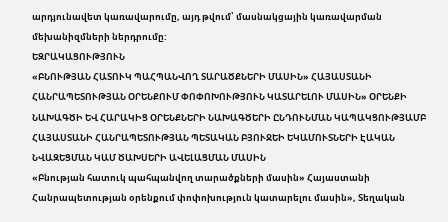արդյունավետ կառավարումը, այդ թվում՝ մասնակցային կառավարման մեխանիզմների ներդրումը:
ԵԶՐԱԿԱՑՈՒԹՅՈՒՆ
«ԲՆՈՒԹՅԱՆ ՀԱՏՈՒԿ ՊԱՀՊԱՆՎՈՂ ՏԱՐԱԾՔՆԵՐԻ ՄԱՍԻՆ» ՀԱՅԱՍՏԱՆԻ ՀԱՆՐԱՊԵՏՈՒԹՅԱՆ ՕՐԵՆՔՈՒՄ ՓՈՓՈԽՈՒԹՅՈՒՆ ԿԱՏԱՐԵԼՈՒ ՄԱՍԻՆ» ՕՐԵՆՔԻ ՆԱԽԱԳԾԻ ԵՎ ՀԱՐԱԿԻՑ ՕՐԵՆՔՆԵՐԻ ՆԱԽԱԳԾԵՐԻ ԸՆԴՈՒՆՄԱՆ ԿԱՊԱԿՑՈՒԹՅԱՄԲ ՀԱՅԱՍՏԱՆԻ ՀԱՆՐԱՊԵՏՈՒԹՅԱՆ ՊԵՏԱԿԱՆ ԲՅՈՒՋԵԻ ԵԿԱՄՈՒՏՆԵՐԻ ԷԱԿԱՆ ՆՎԱԶԵՑՄԱՆ ԿԱՄ ԾԱԽՍԵՐԻ ԱՎԵԼԱՑՄԱՆ ՄԱՍԻՆ
«Բնության հատուկ պահպանվող տարածքների մասին» Հայաստանի Հանրապետության օրենքում փոփոխություն կատարելու մասին», Տեղական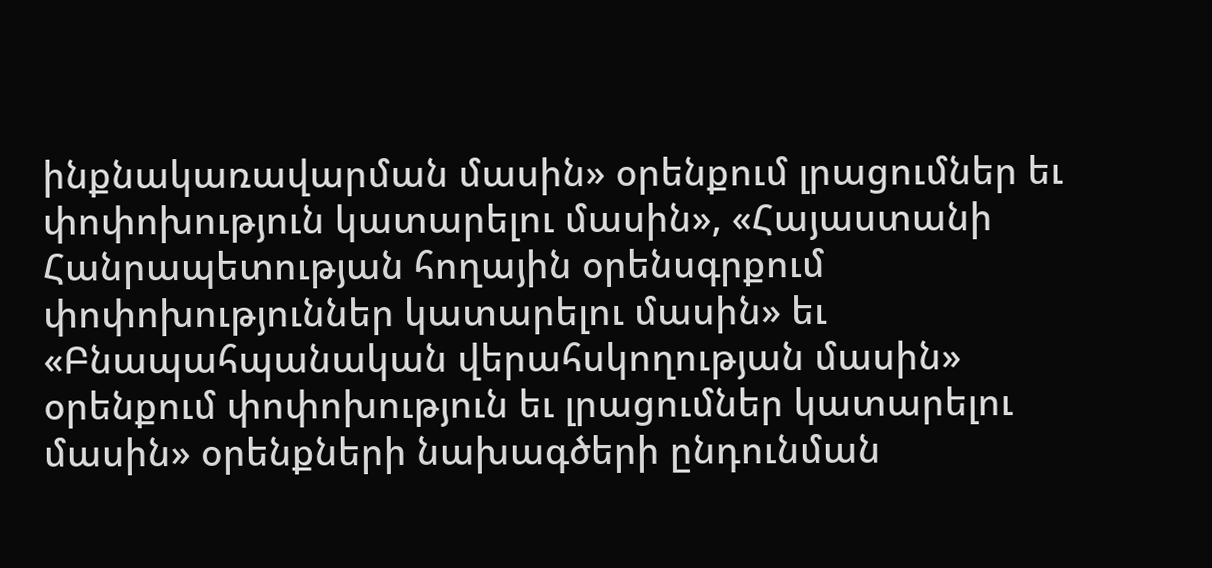ինքնակառավարման մասին» օրենքում լրացումներ եւ փոփոխություն կատարելու մասին», «Հայաստանի Հանրապետության հողային օրենսգրքում փոփոխություններ կատարելու մասին» եւ «Բնապահպանական վերահսկողության մասին» օրենքում փոփոխություն եւ լրացումներ կատարելու մասին» օրենքների նախագծերի ընդունման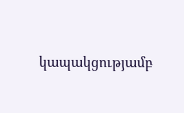կապակցությամբ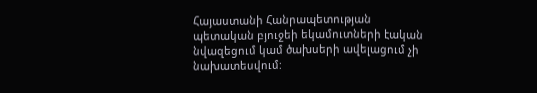Հայաստանի Հանրապետության պետական բյուջեի եկամուտների էական նվազեցում կամ ծախսերի ավելացում չի նախատեսվում: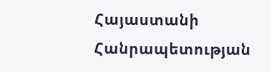Հայաստանի Հանրապետության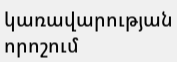կառավարության որոշում